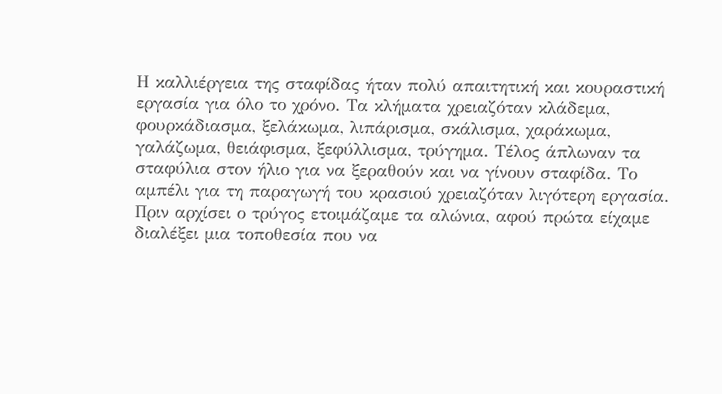Η καλλιέργεια της σταφίδας ήταν πολύ απαιτητική και κουραστική εργασία για όλο το χρόνο. Τα κλήματα χρειαζόταν κλάδεμα, φουρκάδιασμα, ξελάκωμα, λιπάρισμα, σκάλισμα, χαράκωμα, γαλάζωμα, θειάφισμα, ξεφύλλισμα, τρύγημα. Τέλος άπλωναν τα σταφύλια στον ήλιο για να ξεραθούν και να γίνουν σταφίδα. Το αμπέλι για τη παραγωγή του κρασιού χρειαζόταν λιγότερη εργασία.
Πριν αρχίσει ο τρύγος ετοιμάζαμε τα αλώνια, αφού πρώτα είχαμε διαλέξει μια τοποθεσία που να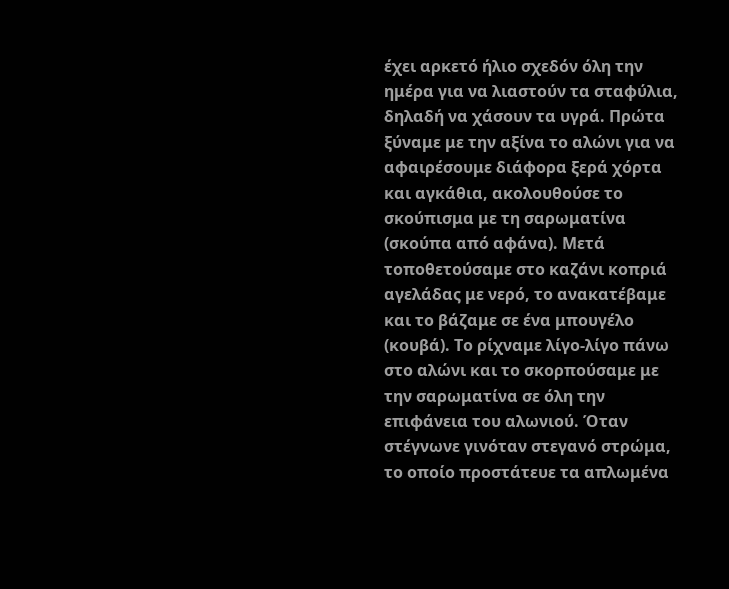έχει αρκετό ήλιο σχεδόν όλη την ημέρα για να λιαστούν τα σταφύλια, δηλαδή να χάσουν τα υγρά. Πρώτα ξύναμε με την αξίνα το αλώνι για να αφαιρέσουμε διάφορα ξερά χόρτα και αγκάθια, ακολουθούσε το σκούπισμα με τη σαρωματίνα (σκούπα από αφάνα). Μετά τοποθετούσαμε στο καζάνι κοπριά αγελάδας με νερό, το ανακατέβαμε και το βάζαμε σε ένα μπουγέλο (κουβά). Το ρίχναμε λίγο-λίγο πάνω στο αλώνι και το σκορπούσαμε με την σαρωματίνα σε όλη την επιφάνεια του αλωνιού. Όταν στέγνωνε γινόταν στεγανό στρώμα, το οποίο προστάτευε τα απλωμένα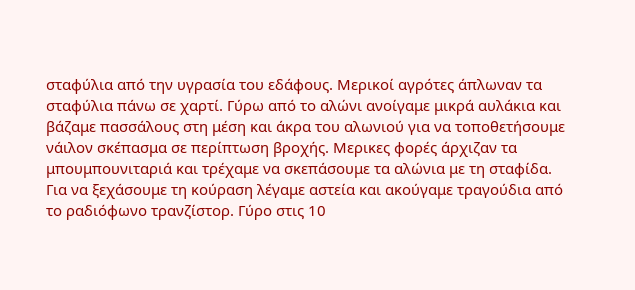σταφύλια από την υγρασία του εδάφους. Μερικοί αγρότες άπλωναν τα σταφύλια πάνω σε χαρτί. Γύρω από το αλώνι ανοίγαμε μικρά αυλάκια και βάζαμε πασσάλους στη μέση και άκρα του αλωνιού για να τοποθετήσουμε νάιλον σκέπασμα σε περίπτωση βροχής. Μερικες φορές άρχιζαν τα μπουμπουνιταριά και τρέχαμε να σκεπάσουμε τα αλώνια με τη σταφίδα.
Για να ξεχάσουμε τη κούραση λέγαμε αστεία και ακούγαμε τραγούδια από το ραδιόφωνο τρανζίστορ. Γύρο στις 10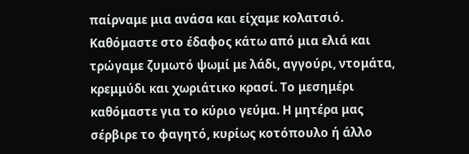παίρναμε μια ανάσα και είχαμε κολατσιό. Καθόμαστε στο έδαφος κάτω από μια ελιά και τρώγαμε ζυμωτό ψωμί με λάδι, αγγούρι, ντομάτα, κρεμμύδι και χωριάτικο κρασί. Το μεσημέρι καθόμαστε για το κύριο γεύμα. Η μητέρα μας σέρβιρε το φαγητό, κυρίως κοτόπουλο ή άλλο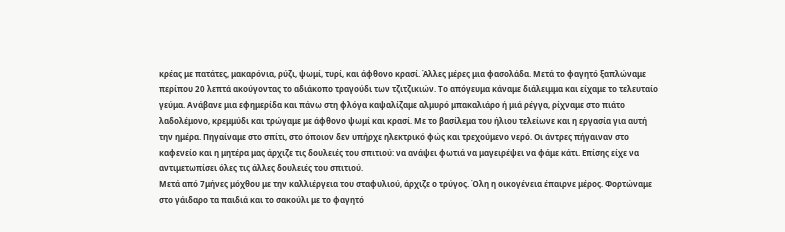κρέας με πατάτες, μακαρόνια, ρύζι, ψωμί, τυρί, και άφθονο κρασί. Άλλες μέρες μια φασολάδα. Μετά το φαγητό ξαπλώναμε περίπου 20 λεπτά ακούγοντας το αδιάκοπο τραγούδι των τζιτζικιών. Το απόγευμα κάναμε διάλειμμα και είχαμε το τελευταίο γεύμα. Ανάβανε μια εφημερίδα και πάνω στη φλόγα καψαλίζαμε αλμυρό μπακαλιάρο ή μιά ρέγγα, ρίχναμε στο πιάτο λαδολέμονο, κρεμμύδι και τρώγαμε με άφθονο ψωμί και κρασί. Με το βασίλεμα του ήλιου τελείωνε και η εργασία για αυτή την ημέρα. Πηγαίναμε στο σπίτι, στο όποιον δεν υπήρχε ηλεκτρικό φώς και τρεχούμενο νερό. Οι άντρες πήγαιναν στο καφενείο και η μητέρα μας άρχιζε τις δουλειές του σπιτιού: να ανάψει φωτιά να μαγειρέψει να φάμε κάτι. Επίσης είχε να αντιμετωπίσει όλες τις άλλες δουλειές του σπιτιού.
Μετά από 7μήνες μόχθου με την καλλιέργεια του σταφυλιού, άρχιζε ο τρύγος. Όλη η οικογένεια έπαιρνε μέρος. Φορτώναμε στο γάιδαρο τα παιδιά και το σακούλι με το φαγητό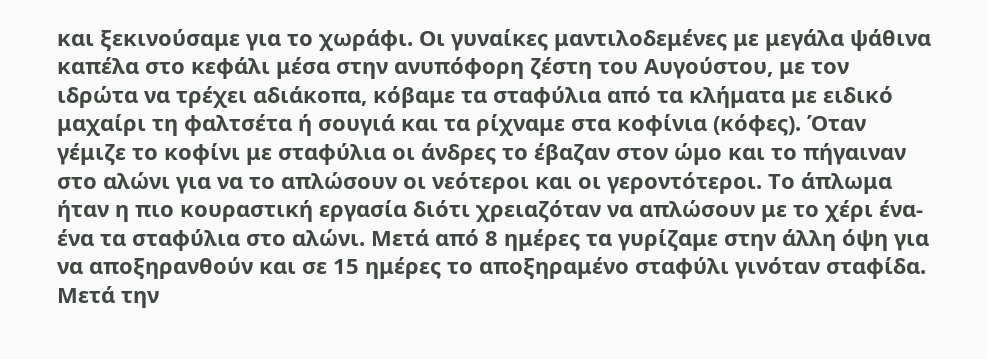και ξεκινούσαμε για το χωράφι. Οι γυναίκες μαντιλοδεμένες με μεγάλα ψάθινα καπέλα στο κεφάλι μέσα στην ανυπόφορη ζέστη του Αυγούστου, με τον ιδρώτα να τρέχει αδιάκοπα, κόβαμε τα σταφύλια από τα κλήματα με ειδικό μαχαίρι τη φαλτσέτα ή σουγιά και τα ρίχναμε στα κοφίνια (κόφες). Όταν γέμιζε το κοφίνι με σταφύλια οι άνδρες το έβαζαν στον ώμο και το πήγαιναν στο αλώνι για να το απλώσουν οι νεότεροι και οι γεροντότεροι. Το άπλωμα ήταν η πιο κουραστική εργασία διότι χρειαζόταν να απλώσουν με το χέρι ένα-ένα τα σταφύλια στο αλώνι. Μετά από 8 ημέρες τα γυρίζαμε στην άλλη όψη για να αποξηρανθούν και σε 15 ημέρες το αποξηραμένο σταφύλι γινόταν σταφίδα.
Μετά την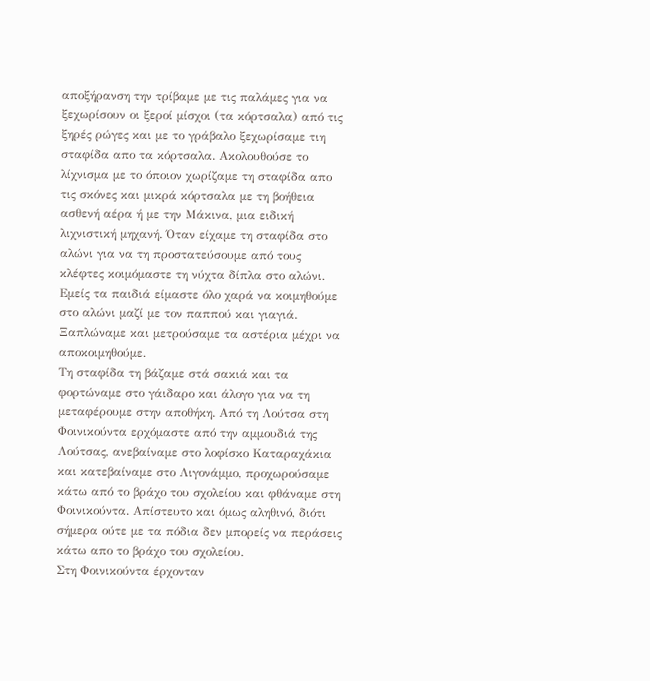αποξήρανση την τρίβαμε με τις παλάμες για να ξεχωρίσουν οι ξεροί μίσχοι (τα κόρτσαλα) από τις ξηρές ρώγες και με το γράβαλο ξεχωρίσαμε τιη σταφίδα απο τα κόρτσαλα. Ακολουθούσε το λίχνισμα με το όποιον χωρίζαμε τη σταφίδα απο τις σκόνες και μικρά κόρτσαλα με τη βοήθεια ασθενή αέρα ή με την Μάκινα, μια ειδική λιχνιστική μηχανή. Όταν είχαμε τη σταφίδα στο αλώνι για να τη προστατεύσουμε από τους κλέφτες κοιμόμαστε τη νύχτα δίπλα στο αλώνι. Εμείς τα παιδιά είμαστε όλο χαρά να κοιμηθούμε στο αλώνι μαζί με τον παππού και γιαγιά. Ξαπλώναμε και μετρούσαμε τα αστέρια μέχρι να αποκοιμηθούμε.
Τη σταφίδα τη βάζαμε στά σακιά και τα φορτώναμε στο γάιδαρο και άλογο για να τη μεταφέρουμε στην αποθήκη. Από τη Λούτσα στη Φοινικούντα ερχόμαστε από την αμμουδιά της Λούτσας, ανεβαίναμε στο λοφίσκο Καταραχάκια και κατεβαίναμε στο Λιγονάμμο, προχωρούσαμε κάτω από το βράχο του σχολείου και φθάναμε στη Φοινικούντα. Απίστευτο και όμως αληθινό, διότι σήμερα ούτε με τα πόδια δεν μπορείς να περάσεις κάτω απο το βράχο του σχολείου.
Στη Φοινικούντα έρχονταν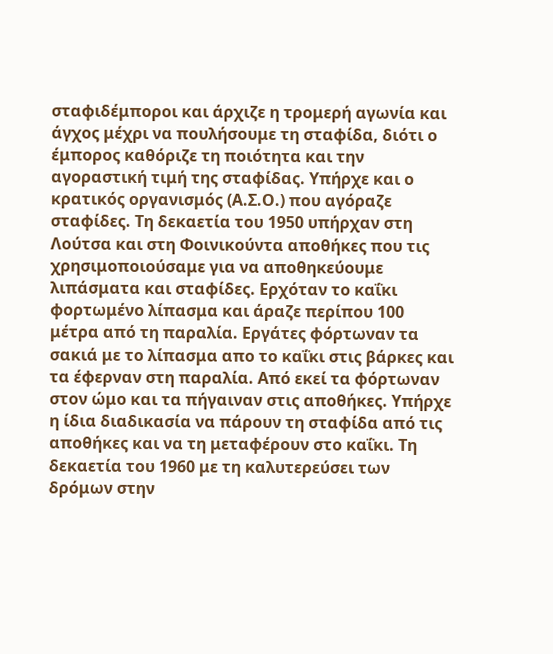σταφιδέμποροι και άρχιζε η τρομερή αγωνία και άγχος μέχρι να πουλήσουμε τη σταφίδα, διότι ο έμπορος καθόριζε τη ποιότητα και την αγοραστική τιμή της σταφίδας. Υπήρχε και ο κρατικός οργανισμός (Α.Σ.Ο.) που αγόραζε σταφίδες. Τη δεκαετία του 1950 υπήρχαν στη Λούτσα και στη Φοινικούντα αποθήκες που τις χρησιμοποιούσαμε για να αποθηκεύουμε λιπάσματα και σταφίδες. Ερχόταν το καΐκι φορτωμένο λίπασμα και άραζε περίπου 100 μέτρα από τη παραλία. Εργάτες φόρτωναν τα σακιά με το λίπασμα απο το καΐκι στις βάρκες και τα έφερναν στη παραλία. Από εκεί τα φόρτωναν στον ώμο και τα πήγαιναν στις αποθήκες. Υπήρχε η ίδια διαδικασία να πάρουν τη σταφίδα από τις αποθήκες και να τη μεταφέρουν στο καΐκι. Τη δεκαετία του 1960 με τη καλυτερεύσει των δρόμων στην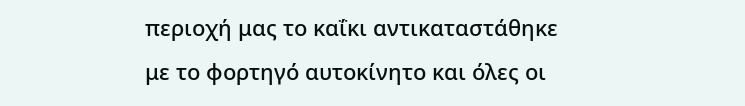περιοχή μας το καΐκι αντικαταστάθηκε με το φορτηγό αυτοκίνητο και όλες οι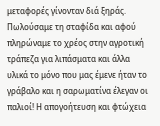μεταφορές γίνονταν διά ξηράς.
Πωλούσαμε τη σταφίδα και αφού πληρώναμε το χρέος στην αγροτική τράπεζα για λιπάσματα και άλλα υλικά το μόνο που μας έμενε ήταν το γράβαλο και η σαρωματίνα έλεγαν οι παλιοί! Η απογοήτευση και φτώχεια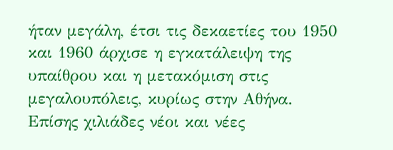ήταν μεγάλη, έτσι τις δεκαετίες του 1950 και 1960 άρχισε η εγκατάλειψη της υπαίθρου και η μετακόμιση στις μεγαλουπόλεις, κυρίως στην Αθήνα. Επίσης χιλιάδες νέοι και νέες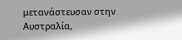μετανάστευσαν στην Αυστραλία,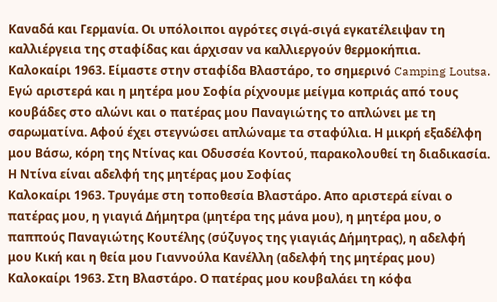Καναδά και Γερμανία. Οι υπόλοιποι αγρότες σιγά-σιγά εγκατέλειψαν τη καλλιέργεια της σταφίδας και άρχισαν να καλλιεργούν θερμοκήπια.
Καλοκαίρι 1963. Είμαστε στην σταφίδα Βλαστάρο, το σημερινό Camping Loutsa. Εγώ αριστερά και η μητέρα μου Σοφία ρίχνουμε μείγμα κοπριάς από τους κουβάδες στο αλώνι και ο πατέρας μου Παναγιώτης το απλώνει με τη σαρωματίνα. Αφού έχει στεγνώσει απλώναμε τα σταφύλια. Η μικρή εξαδέλφη μου Βάσω, κόρη της Ντίνας και Οδυσσέα Κοντού, παρακολουθεί τη διαδικασία. Η Ντίνα είναι αδελφή της μητέρας μου Σοφίας
Καλοκαίρι 1963. Τρυγάμε στη τοποθεσία Βλαστάρο. Απο αριστερά είναι ο πατέρας μου, η γιαγιά Δήμητρα (μητέρα της μάνα μου), η μητέρα μου, ο παππούς Παναγιώτης Κουτέλης (σύζυγος της γιαγιάς Δήμητρας), η αδελφή μου Κική και η θεία μου Γιαννούλα Κανέλλη (αδελφή της μητέρας μου)
Καλοκαίρι 1963. Στη Βλαστάρο. Ο πατέρας μου κουβαλάει τη κόφα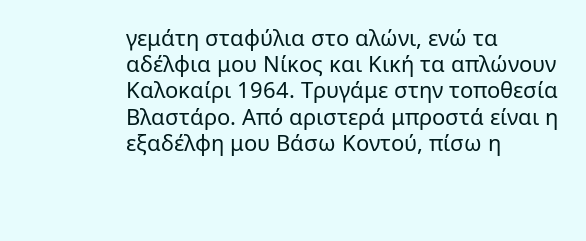γεμάτη σταφύλια στο αλώνι, ενώ τα αδέλφια μου Νίκος και Κική τα απλώνουν
Καλοκαίρι 1964. Τρυγάμε στην τοποθεσία Βλαστάρο. Από αριστερά μπροστά είναι η εξαδέλφη μου Βάσω Κοντού, πίσω η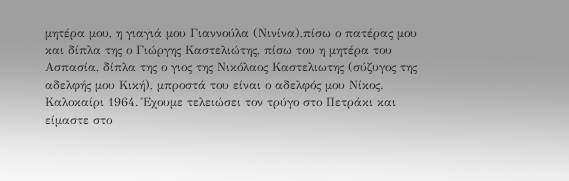μητέρα μου, η γιαγιά μου Γιαννούλα (Νινίνα),πίσω ο πατέρας μου και δίπλα της ο Γιώργης Καστελιώτης, πίσω του η μητέρα του Ασπασία, δίπλα της ο γιος της Νικόλαος Καστελιωτης (σύζυγος της αδελφής μου Κική), μπροστά του είναι ο αδελφός μου Νίκος.
Καλοκαίρι 1964. Έχουμε τελειώσει τον τρύγο στο Πετράκι και είμαστε στο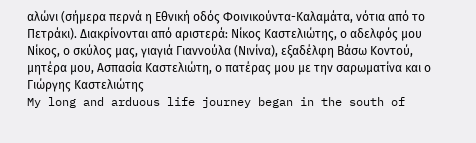αλώνι (σήμερα περνά η Εθνική οδός Φοινικούντα-Καλαμάτα, νότια από το Πετράκι). Διακρίνονται από αριστερά: Νίκος Καστελιώτης, ο αδελφός μου Νίκος, ο σκύλος μας, γιαγιά Γιαννούλα (Νινίνα), εξαδέλφη Βάσω Κοντού, μητέρα μου, Ασπασία Καστελιώτη, ο πατέρας μου με την σαρωματίνα και ο Γιώργης Καστελιώτης
My long and arduous life journey began in the south of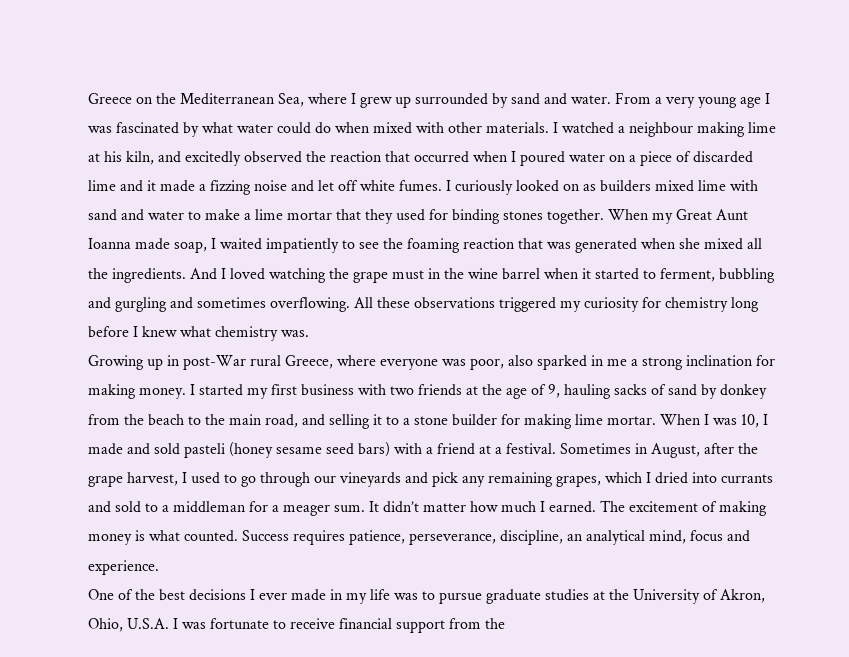Greece on the Mediterranean Sea, where I grew up surrounded by sand and water. From a very young age I was fascinated by what water could do when mixed with other materials. I watched a neighbour making lime at his kiln, and excitedly observed the reaction that occurred when I poured water on a piece of discarded lime and it made a fizzing noise and let off white fumes. I curiously looked on as builders mixed lime with sand and water to make a lime mortar that they used for binding stones together. When my Great Aunt Ioanna made soap, I waited impatiently to see the foaming reaction that was generated when she mixed all the ingredients. And I loved watching the grape must in the wine barrel when it started to ferment, bubbling and gurgling and sometimes overflowing. All these observations triggered my curiosity for chemistry long before I knew what chemistry was.
Growing up in post-War rural Greece, where everyone was poor, also sparked in me a strong inclination for making money. I started my first business with two friends at the age of 9, hauling sacks of sand by donkey from the beach to the main road, and selling it to a stone builder for making lime mortar. When I was 10, I made and sold pasteli (honey sesame seed bars) with a friend at a festival. Sometimes in August, after the grape harvest, I used to go through our vineyards and pick any remaining grapes, which I dried into currants and sold to a middleman for a meager sum. It didn’t matter how much I earned. The excitement of making money is what counted. Success requires patience, perseverance, discipline, an analytical mind, focus and experience.
One of the best decisions I ever made in my life was to pursue graduate studies at the University of Akron, Ohio, U.S.A. I was fortunate to receive financial support from the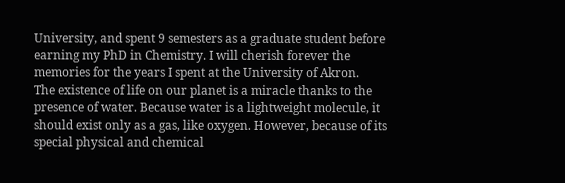University, and spent 9 semesters as a graduate student before earning my PhD in Chemistry. I will cherish forever the memories for the years I spent at the University of Akron.
The existence of life on our planet is a miracle thanks to the presence of water. Because water is a lightweight molecule, it should exist only as a gas, like oxygen. However, because of its special physical and chemical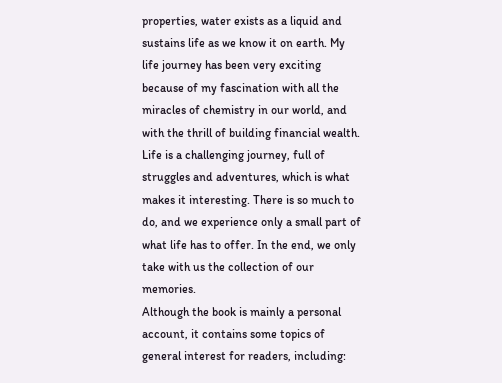properties, water exists as a liquid and sustains life as we know it on earth. My life journey has been very exciting because of my fascination with all the miracles of chemistry in our world, and with the thrill of building financial wealth.
Life is a challenging journey, full of struggles and adventures, which is what makes it interesting. There is so much to do, and we experience only a small part of what life has to offer. In the end, we only take with us the collection of our memories.
Although the book is mainly a personal account, it contains some topics of general interest for readers, including: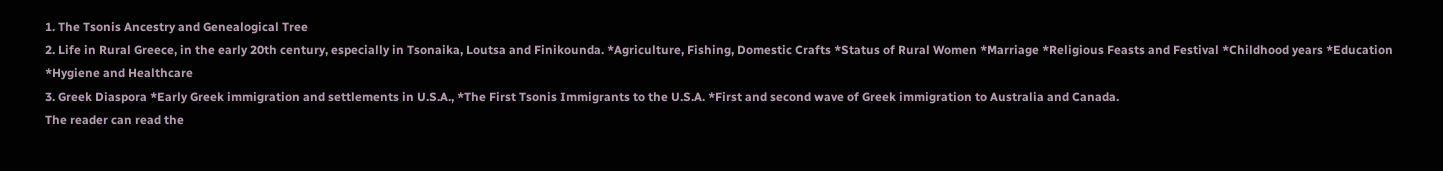1. The Tsonis Ancestry and Genealogical Tree
2. Life in Rural Greece, in the early 20th century, especially in Tsonaika, Loutsa and Finikounda. *Agriculture, Fishing, Domestic Crafts *Status of Rural Women *Marriage *Religious Feasts and Festival *Childhood years *Education *Hygiene and Healthcare
3. Greek Diaspora *Early Greek immigration and settlements in U.S.A., *The First Tsonis Immigrants to the U.S.A. *First and second wave of Greek immigration to Australia and Canada.
The reader can read the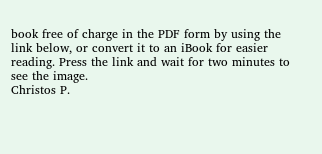book free of charge in the PDF form by using the link below, or convert it to an iBook for easier reading. Press the link and wait for two minutes to see the image.
Christos P.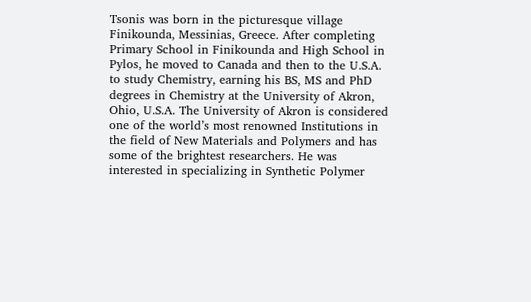Tsonis was born in the picturesque village Finikounda, Messinias, Greece. After completing Primary School in Finikounda and High School in Pylos, he moved to Canada and then to the U.S.A. to study Chemistry, earning his BS, MS and PhD degrees in Chemistry at the University of Akron, Ohio, U.S.A. The University of Akron is considered one of the world’s most renowned Institutions in the field of New Materials and Polymers and has some of the brightest researchers. He was interested in specializing in Synthetic Polymer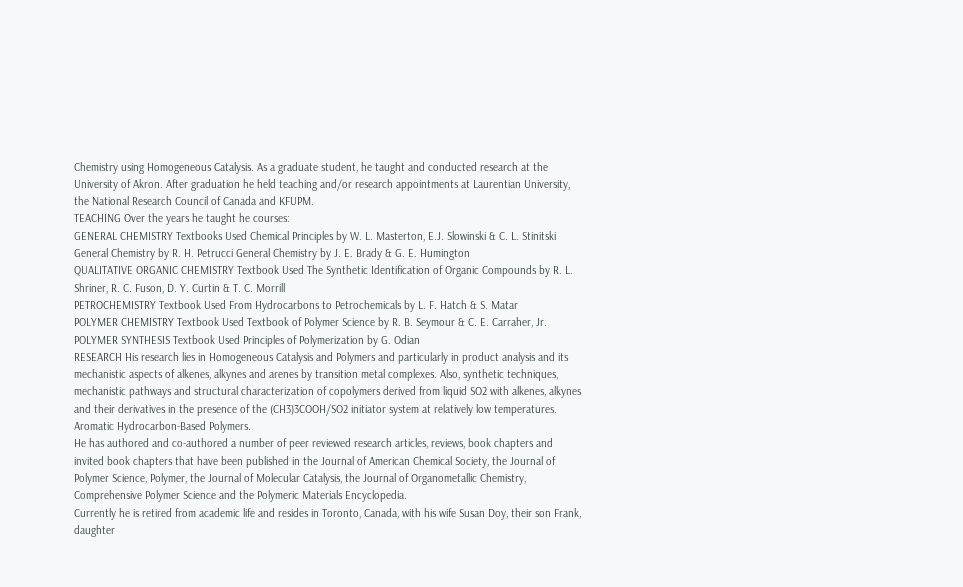Chemistry using Homogeneous Catalysis. As a graduate student, he taught and conducted research at the University of Akron. After graduation he held teaching and/or research appointments at Laurentian University, the National Research Council of Canada and KFUPM.
TEACHING Over the years he taught he courses:
GENERAL CHEMISTRY Textbooks Used Chemical Principles by W. L. Masterton, E.J. Slowinski & C. L. Stinitski General Chemistry by R. H. Petrucci General Chemistry by J. E. Brady & G. E. Humington
QUALITATIVE ORGANIC CHEMISTRY Textbook Used The Synthetic Identification of Organic Compounds by R. L. Shriner, R. C. Fuson, D. Y. Curtin & T. C. Morrill
PETROCHEMISTRY Textbook Used From Hydrocarbons to Petrochemicals by L. F. Hatch & S. Matar
POLYMER CHEMISTRY Textbook Used Textbook of Polymer Science by R. B. Seymour & C. E. Carraher, Jr.
POLYMER SYNTHESIS Textbook Used Principles of Polymerization by G. Odian
RESEARCH His research lies in Homogeneous Catalysis and Polymers and particularly in product analysis and its mechanistic aspects of alkenes, alkynes and arenes by transition metal complexes. Also, synthetic techniques, mechanistic pathways and structural characterization of copolymers derived from liquid SO2 with alkenes, alkynes and their derivatives in the presence of the (CH3)3COOH/SO2 initiator system at relatively low temperatures. Aromatic Hydrocarbon-Based Polymers.
He has authored and co-authored a number of peer reviewed research articles, reviews, book chapters and invited book chapters that have been published in the Journal of American Chemical Society, the Journal of Polymer Science, Polymer, the Journal of Molecular Catalysis, the Journal of Organometallic Chemistry, Comprehensive Polymer Science and the Polymeric Materials Encyclopedia.
Currently he is retired from academic life and resides in Toronto, Canada, with his wife Susan Doy, their son Frank, daughter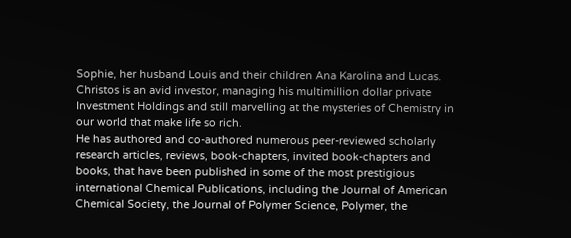Sophie, her husband Louis and their children Ana Karolina and Lucas. Christos is an avid investor, managing his multimillion dollar private Investment Holdings and still marvelling at the mysteries of Chemistry in our world that make life so rich.
He has authored and co-authored numerous peer-reviewed scholarly research articles, reviews, book-chapters, invited book-chapters and books, that have been published in some of the most prestigious international Chemical Publications, including the Journal of American Chemical Society, the Journal of Polymer Science, Polymer, the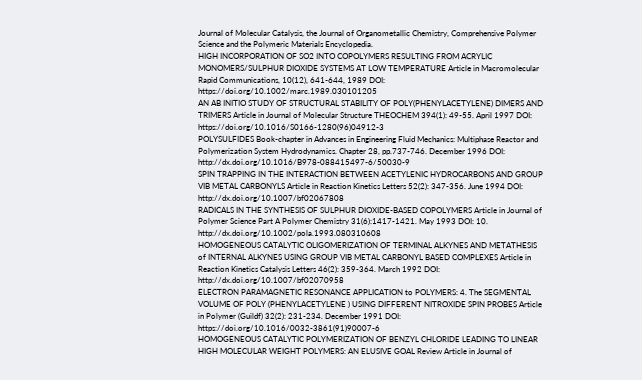Journal of Molecular Catalysis, the Journal of Organometallic Chemistry, Comprehensive Polymer Science and the Polymeric Materials Encyclopedia.
HIGH INCORPORATION OF SO2 INTO COPOLYMERS RESULTING FROM ACRYLIC MONOMERS/SULPHUR DIOXIDE SYSTEMS AT LOW TEMPERATURE Article in Macromolecular Rapid Communications, 10(12), 641-644, 1989 DOI: https://doi.org/10.1002/marc.1989.030101205
AN AB INITIO STUDY OF STRUCTURAL STABILITY OF POLY(PHENYLACETYLENE) DIMERS AND TRIMERS Article in Journal of Molecular Structure THEOCHEM 394(1): 49-55. April 1997 DOI: https://doi.org/10.1016/S0166-1280(96)04912-3
POLYSULFIDES Book-chapter in Advances in Engineering Fluid Mechanics: Multiphase Reactor and Polymerization System Hydrodynamics. Chapter 28, pp.737-746. December 1996 DOI: http://dx.doi.org/10.1016/B978-088415497-6/50030-9
SPIN TRAPPING IN THE INTERACTION BETWEEN ACETYLENIC HYDROCARBONS AND GROUP VIB METAL CARBONYLS Article in Reaction Kinetics Letters 52(2): 347-356. June 1994 DOI: http://dx.doi.org/10.1007/bf02067808
RADICALS IN THE SYNTHESIS OF SULPHUR DIOXIDE-BASED COPOLYMERS Article in Journal of Polymer Science Part A Polymer Chemistry 31(6):1417-1421. May 1993 DOI: 10. http://dx.doi.org/10.1002/pola.1993.080310608
HOMOGENEOUS CATALYTIC OLIGOMERIZATION OF TERMINAL ALKYNES AND METATHESIS of INTERNAL ALKYNES USING GROUP VIB METAL CARBONYL BASED COMPLEXES Article in Reaction Kinetics Catalysis Letters 46(2): 359-364. March 1992 DOI: http://dx.doi.org/10.1007/bf02070958
ELECTRON PARAMAGNETIC RESONANCE APPLICATION to POLYMERS: 4. The SEGMENTAL VOLUME OF POLY (PHENYLACETYLENE ) USING DIFFERENT NITROXIDE SPIN PROBES Article in Polymer (Guildf) 32(2): 231-234. December 1991 DOI: https://doi.org/10.1016/0032-3861(91)90007-6
HOMOGENEOUS CATALYTIC POLYMERIZATION OF BENZYL CHLORIDE LEADING TO LINEAR HIGH MOLECULAR WEIGHT POLYMERS: AN ELUSIVE GOAL Review Article in Journal of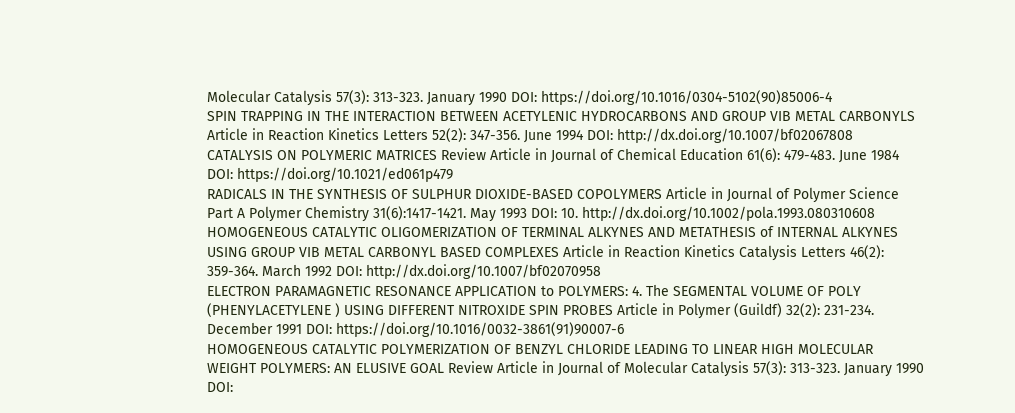Molecular Catalysis 57(3): 313-323. January 1990 DOI: https://doi.org/10.1016/0304-5102(90)85006-4
SPIN TRAPPING IN THE INTERACTION BETWEEN ACETYLENIC HYDROCARBONS AND GROUP VIB METAL CARBONYLS Article in Reaction Kinetics Letters 52(2): 347-356. June 1994 DOI: http://dx.doi.org/10.1007/bf02067808
CATALYSIS ON POLYMERIC MATRICES Review Article in Journal of Chemical Education 61(6): 479-483. June 1984 DOI: https://doi.org/10.1021/ed061p479
RADICALS IN THE SYNTHESIS OF SULPHUR DIOXIDE-BASED COPOLYMERS Article in Journal of Polymer Science Part A Polymer Chemistry 31(6):1417-1421. May 1993 DOI: 10. http://dx.doi.org/10.1002/pola.1993.080310608
HOMOGENEOUS CATALYTIC OLIGOMERIZATION OF TERMINAL ALKYNES AND METATHESIS of INTERNAL ALKYNES USING GROUP VIB METAL CARBONYL BASED COMPLEXES Article in Reaction Kinetics Catalysis Letters 46(2): 359-364. March 1992 DOI: http://dx.doi.org/10.1007/bf02070958
ELECTRON PARAMAGNETIC RESONANCE APPLICATION to POLYMERS: 4. The SEGMENTAL VOLUME OF POLY (PHENYLACETYLENE ) USING DIFFERENT NITROXIDE SPIN PROBES Article in Polymer (Guildf) 32(2): 231-234. December 1991 DOI: https://doi.org/10.1016/0032-3861(91)90007-6
HOMOGENEOUS CATALYTIC POLYMERIZATION OF BENZYL CHLORIDE LEADING TO LINEAR HIGH MOLECULAR WEIGHT POLYMERS: AN ELUSIVE GOAL Review Article in Journal of Molecular Catalysis 57(3): 313-323. January 1990 DOI: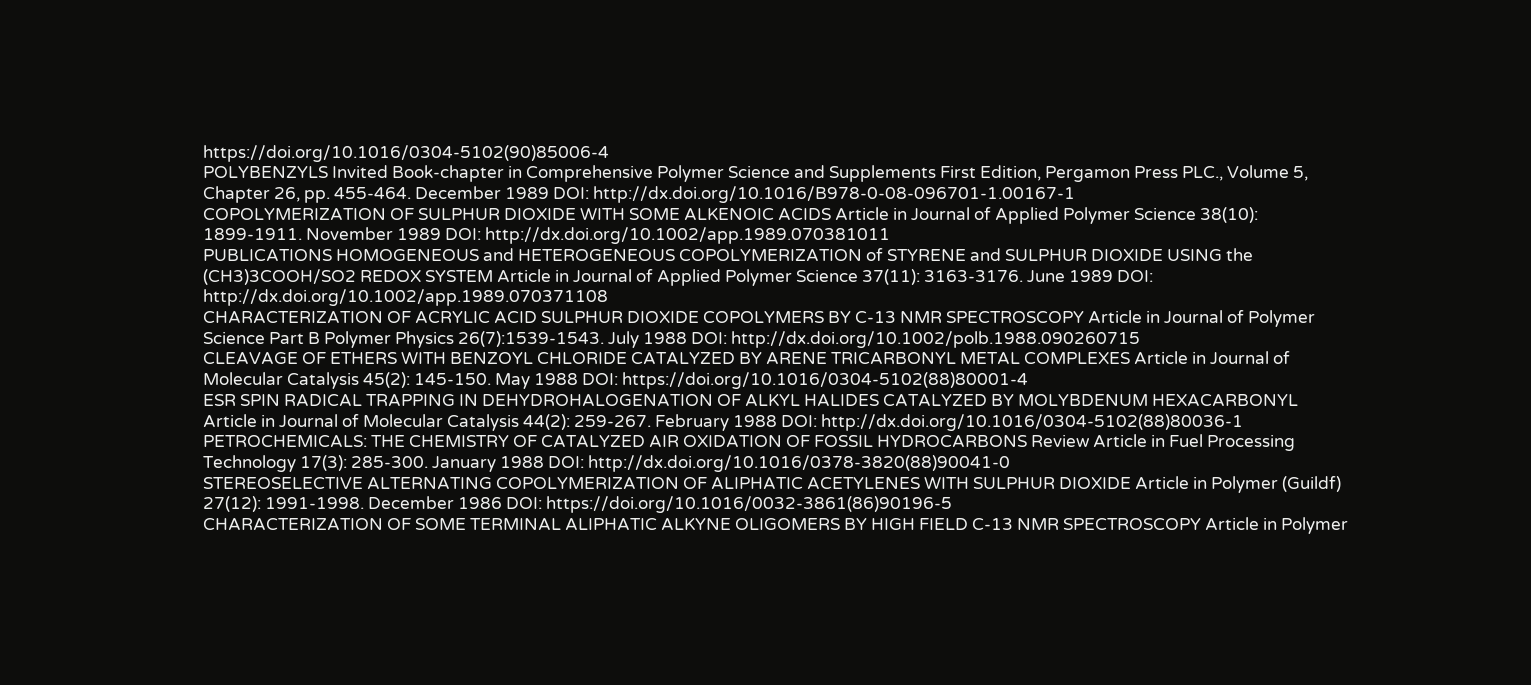https://doi.org/10.1016/0304-5102(90)85006-4
POLYBENZYLS Invited Book-chapter in Comprehensive Polymer Science and Supplements First Edition, Pergamon Press PLC., Volume 5, Chapter 26, pp. 455-464. December 1989 DOI: http://dx.doi.org/10.1016/B978-0-08-096701-1.00167-1
COPOLYMERIZATION OF SULPHUR DIOXIDE WITH SOME ALKENOIC ACIDS Article in Journal of Applied Polymer Science 38(10): 1899-1911. November 1989 DOI: http://dx.doi.org/10.1002/app.1989.070381011
PUBLICATIONS HOMOGENEOUS and HETEROGENEOUS COPOLYMERIZATION of STYRENE and SULPHUR DIOXIDE USING the (CH3)3COOH/SO2 REDOX SYSTEM Article in Journal of Applied Polymer Science 37(11): 3163-3176. June 1989 DOI: http://dx.doi.org/10.1002/app.1989.070371108
CHARACTERIZATION OF ACRYLIC ACID SULPHUR DIOXIDE COPOLYMERS BY C-13 NMR SPECTROSCOPY Article in Journal of Polymer Science Part B Polymer Physics 26(7):1539-1543. July 1988 DOI: http://dx.doi.org/10.1002/polb.1988.090260715
CLEAVAGE OF ETHERS WITH BENZOYL CHLORIDE CATALYZED BY ARENE TRICARBONYL METAL COMPLEXES Article in Journal of Molecular Catalysis 45(2): 145-150. May 1988 DOI: https://doi.org/10.1016/0304-5102(88)80001-4
ESR SPIN RADICAL TRAPPING IN DEHYDROHALOGENATION OF ALKYL HALIDES CATALYZED BY MOLYBDENUM HEXACARBONYL Article in Journal of Molecular Catalysis 44(2): 259-267. February 1988 DOI: http://dx.doi.org/10.1016/0304-5102(88)80036-1
PETROCHEMICALS: THE CHEMISTRY OF CATALYZED AIR OXIDATION OF FOSSIL HYDROCARBONS Review Article in Fuel Processing Technology 17(3): 285-300. January 1988 DOI: http://dx.doi.org/10.1016/0378-3820(88)90041-0
STEREOSELECTIVE ALTERNATING COPOLYMERIZATION OF ALIPHATIC ACETYLENES WITH SULPHUR DIOXIDE Article in Polymer (Guildf) 27(12): 1991-1998. December 1986 DOI: https://doi.org/10.1016/0032-3861(86)90196-5
CHARACTERIZATION OF SOME TERMINAL ALIPHATIC ALKYNE OLIGOMERS BY HIGH FIELD C-13 NMR SPECTROSCOPY Article in Polymer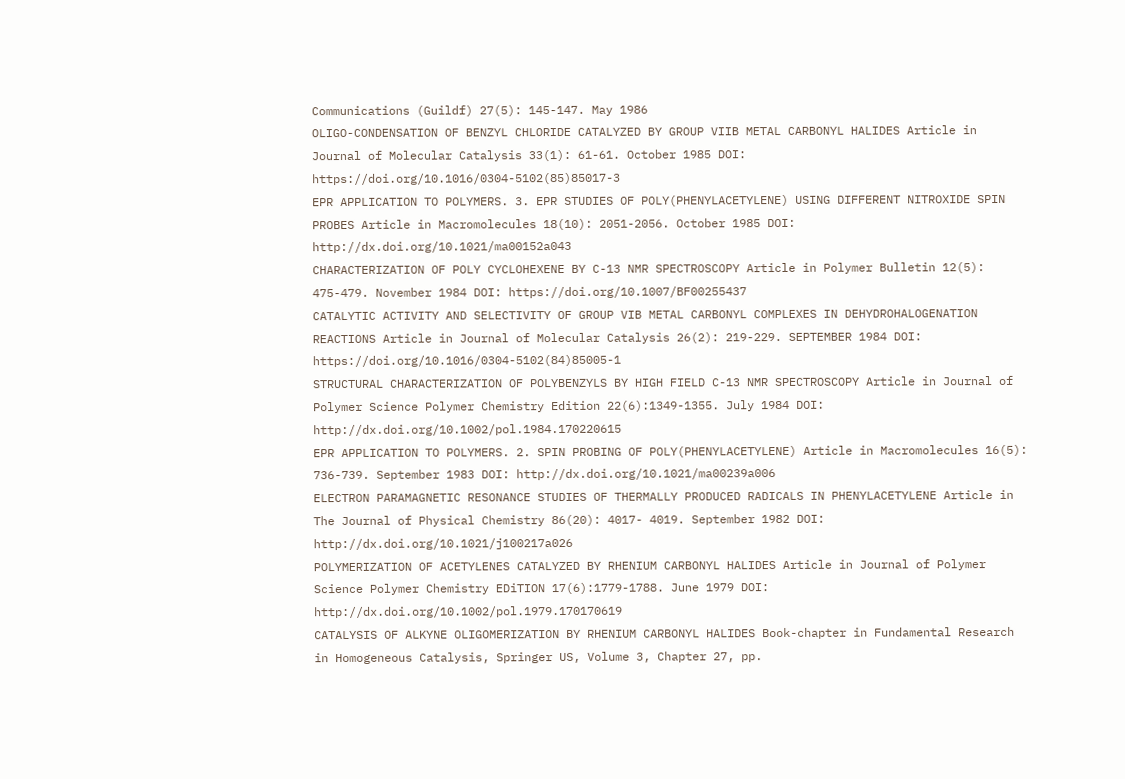Communications (Guildf) 27(5): 145-147. May 1986
OLIGO-CONDENSATION OF BENZYL CHLORIDE CATALYZED BY GROUP VIIB METAL CARBONYL HALIDES Article in Journal of Molecular Catalysis 33(1): 61-61. October 1985 DOI: https://doi.org/10.1016/0304-5102(85)85017-3
EPR APPLICATION TO POLYMERS. 3. EPR STUDIES OF POLY(PHENYLACETYLENE) USING DIFFERENT NITROXIDE SPIN PROBES Article in Macromolecules 18(10): 2051-2056. October 1985 DOI: http://dx.doi.org/10.1021/ma00152a043
CHARACTERIZATION OF POLY CYCLOHEXENE BY C-13 NMR SPECTROSCOPY Article in Polymer Bulletin 12(5): 475-479. November 1984 DOI: https://doi.org/10.1007/BF00255437
CATALYTIC ACTIVITY AND SELECTIVITY OF GROUP VIB METAL CARBONYL COMPLEXES IN DEHYDROHALOGENATION REACTIONS Article in Journal of Molecular Catalysis 26(2): 219-229. SEPTEMBER 1984 DOI: https://doi.org/10.1016/0304-5102(84)85005-1
STRUCTURAL CHARACTERIZATION OF POLYBENZYLS BY HIGH FIELD C-13 NMR SPECTROSCOPY Article in Journal of Polymer Science Polymer Chemistry Edition 22(6):1349-1355. July 1984 DOI: http://dx.doi.org/10.1002/pol.1984.170220615
EPR APPLICATION TO POLYMERS. 2. SPIN PROBING OF POLY(PHENYLACETYLENE) Article in Macromolecules 16(5): 736-739. September 1983 DOI: http://dx.doi.org/10.1021/ma00239a006
ELECTRON PARAMAGNETIC RESONANCE STUDIES OF THERMALLY PRODUCED RADICALS IN PHENYLACETYLENE Article in The Journal of Physical Chemistry 86(20): 4017- 4019. September 1982 DOI: http://dx.doi.org/10.1021/j100217a026
POLYMERIZATION OF ACETYLENES CATALYZED BY RHENIUM CARBONYL HALIDES Article in Journal of Polymer Science Polymer Chemistry EDiTION 17(6):1779-1788. June 1979 DOI: http://dx.doi.org/10.1002/pol.1979.170170619
CATALYSIS OF ALKYNE OLIGOMERIZATION BY RHENIUM CARBONYL HALIDES Book-chapter in Fundamental Research in Homogeneous Catalysis, Springer US, Volume 3, Chapter 27, pp.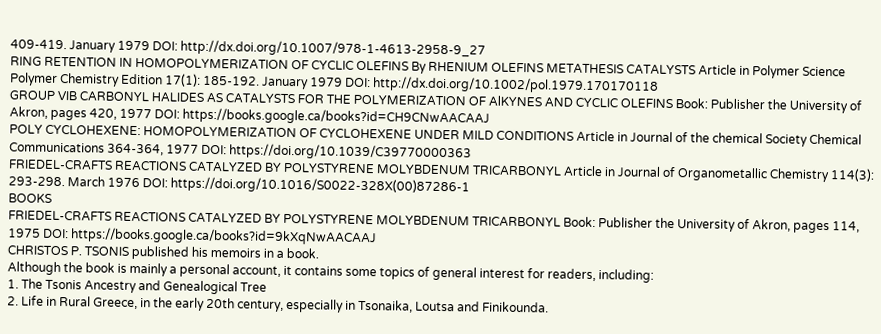409-419. January 1979 DOI: http://dx.doi.org/10.1007/978-1-4613-2958-9_27
RING RETENTION IN HOMOPOLYMERIZATION OF CYCLIC OLEFINS By RHENIUM OLEFINS METATHESIS CATALYSTS Article in Polymer Science Polymer Chemistry Edition 17(1): 185-192. January 1979 DOI: http://dx.doi.org/10.1002/pol.1979.170170118
GROUP VIB CARBONYL HALIDES AS CATALYSTS FOR THE POLYMERIZATION OF AlKYNES AND CYCLIC OLEFINS Book: Publisher the University of Akron, pages 420, 1977 DOI: https://books.google.ca/books?id=CH9CNwAACAAJ
POLY CYCLOHEXENE: HOMOPOLYMERIZATION OF CYCLOHEXENE UNDER MILD CONDITIONS Article in Journal of the chemical Society Chemical Communications 364-364, 1977 DOI: https://doi.org/10.1039/C39770000363
FRIEDEL-CRAFTS REACTIONS CATALYZED BY POLYSTYRENE MOLYBDENUM TRICARBONYL Article in Journal of Organometallic Chemistry 114(3): 293-298. March 1976 DOI: https://doi.org/10.1016/S0022-328X(00)87286-1
BOOKS
FRIEDEL-CRAFTS REACTIONS CATALYZED BY POLYSTYRENE MOLYBDENUM TRICARBONYL Book: Publisher the University of Akron, pages 114, 1975 DOI: https://books.google.ca/books?id=9kXqNwAACAAJ
CHRISTOS P. TSONIS published his memoirs in a book.
Although the book is mainly a personal account, it contains some topics of general interest for readers, including:
1. The Tsonis Ancestry and Genealogical Tree
2. Life in Rural Greece, in the early 20th century, especially in Tsonaika, Loutsa and Finikounda.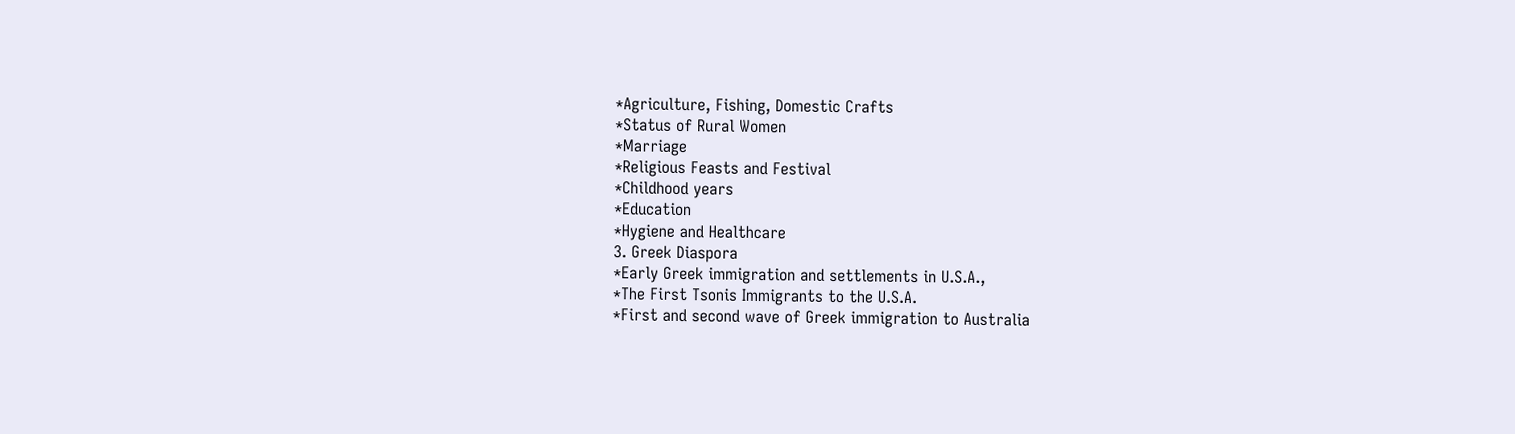*Agriculture, Fishing, Domestic Crafts
*Status of Rural Women
*Marriage
*Religious Feasts and Festival
*Childhood years
*Education
*Hygiene and Healthcare
3. Greek Diaspora
*Early Greek immigration and settlements in U.S.A.,
*The First Tsonis Immigrants to the U.S.A.
*First and second wave of Greek immigration to Australia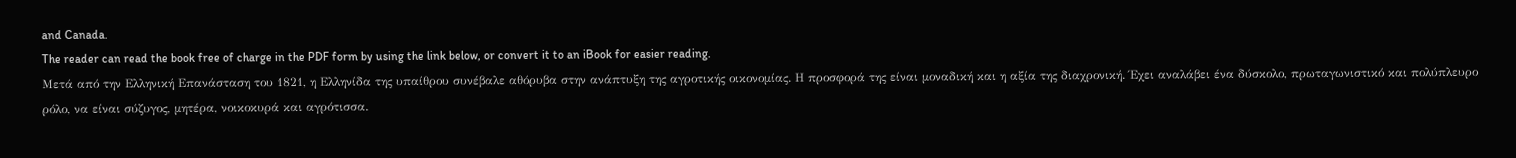and Canada.
The reader can read the book free of charge in the PDF form by using the link below, or convert it to an iBook for easier reading.
Μετά από την Ελληνική Επανάσταση του 1821, η Ελληνίδα της υπαίθρου συνέβαλε αθόρυβα στην ανάπτυξη της αγροτικής οικονομίας. Η προσφορά της είναι μοναδική και η αξία της διαχρονική. Έχει αναλάβει ένα δύσκολο, πρωταγωνιστικό και πολύπλευρο ρόλο, να είναι σύζυγος, μητέρα, νοικοκυρά και αγρότισσα.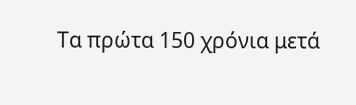Τα πρώτα 150 χρόνια μετά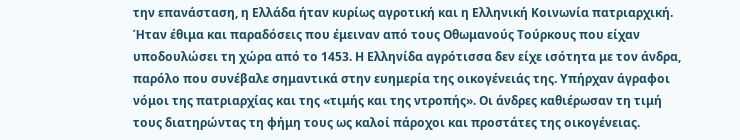την επανάσταση, η Ελλάδα ήταν κυρίως αγροτική και η Ελληνική Κοινωνία πατριαρχική. Ήταν έθιμα και παραδόσεις που έμειναν από τους Οθωμανούς Τούρκους που είχαν υποδουλώσει τη χώρα από το 1453. Η Ελληνίδα αγρότισσα δεν είχε ισότητα με τον άνδρα, παρόλο που συνέβαλε σημαντικά στην ευημερία της οικογένειάς της. Υπήρχαν άγραφοι νόμοι της πατριαρχίας και της «τιμής και της ντροπής». Οι άνδρες καθιέρωσαν τη τιμή τους διατηρώντας τη φήμη τους ως καλοί πάροχοι και προστάτες της οικογένειας.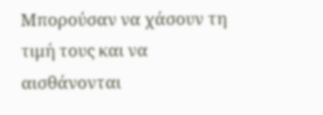Μπορούσαν να χάσουν τη τιμή τους και να αισθάνονται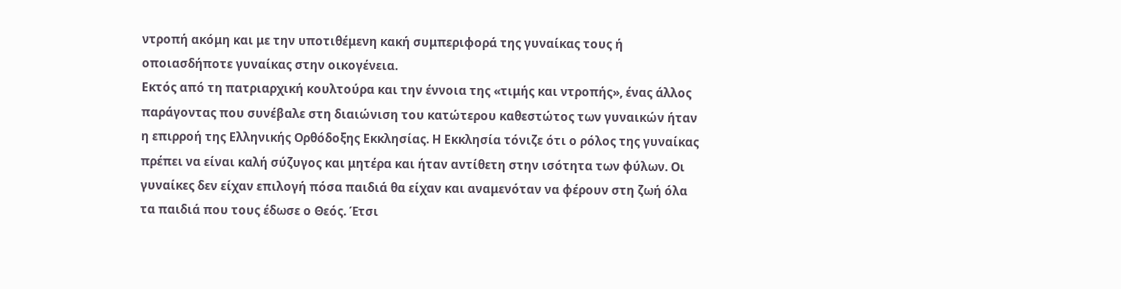ντροπή ακόμη και με την υποτιθέμενη κακή συμπεριφορά της γυναίκας τους ή οποιασδήποτε γυναίκας στην οικογένεια.
Εκτός από τη πατριαρχική κουλτούρα και την έννοια της «τιμής και ντροπής», ένας άλλος παράγοντας που συνέβαλε στη διαιώνιση του κατώτερου καθεστώτος των γυναικών ήταν η επιρροή της Ελληνικής Ορθόδοξης Εκκλησίας. Η Εκκλησία τόνιζε ότι ο ρόλος της γυναίκας πρέπει να είναι καλή σύζυγος και μητέρα και ήταν αντίθετη στην ισότητα των φύλων. Οι γυναίκες δεν είχαν επιλογή πόσα παιδιά θα είχαν και αναμενόταν να φέρουν στη ζωή όλα τα παιδιά που τους έδωσε ο Θεός. Έτσι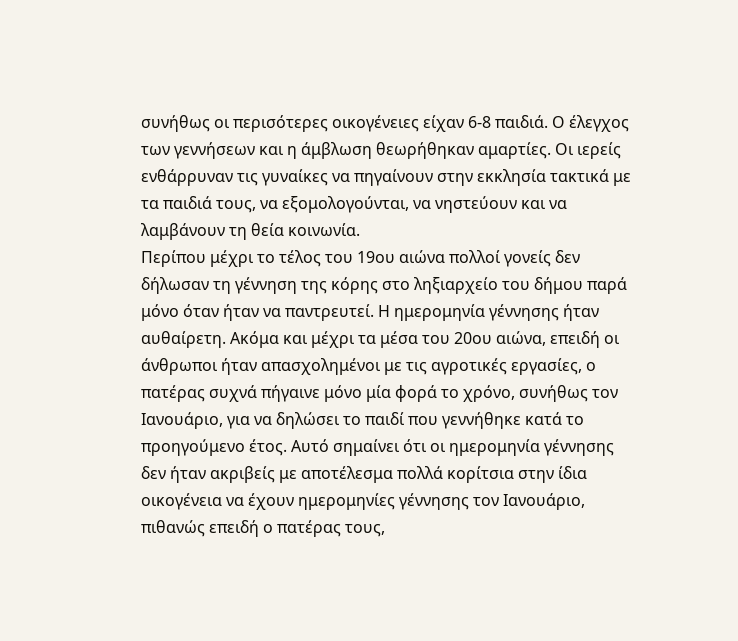συνήθως οι περισότερες οικογένειες είχαν 6-8 παιδιά. Ο έλεγχος των γεννήσεων και η άμβλωση θεωρήθηκαν αμαρτίες. Οι ιερείς ενθάρρυναν τις γυναίκες να πηγαίνουν στην εκκλησία τακτικά με τα παιδιά τους, να εξομολογούνται, να νηστεύουν και να λαμβάνουν τη θεία κοινωνία.
Περίπου μέχρι το τέλος του 19ου αιώνα πολλοί γονείς δεν δήλωσαν τη γέννηση της κόρης στο ληξιαρχείο του δήμου παρά μόνο όταν ήταν να παντρευτεί. Η ημερομηνία γέννησης ήταν αυθαίρετη. Ακόμα και μέχρι τα μέσα του 20ου αιώνα, επειδή οι άνθρωποι ήταν απασχολημένοι με τις αγροτικές εργασίες, ο πατέρας συχνά πήγαινε μόνο μία φορά το χρόνο, συνήθως τον Ιανουάριο, για να δηλώσει το παιδί που γεννήθηκε κατά το προηγούμενο έτος. Αυτό σημαίνει ότι οι ημερομηνία γέννησης δεν ήταν ακριβείς με αποτέλεσμα πολλά κορίτσια στην ίδια οικογένεια να έχουν ημερομηνίες γέννησης τον Ιανουάριο, πιθανώς επειδή ο πατέρας τους,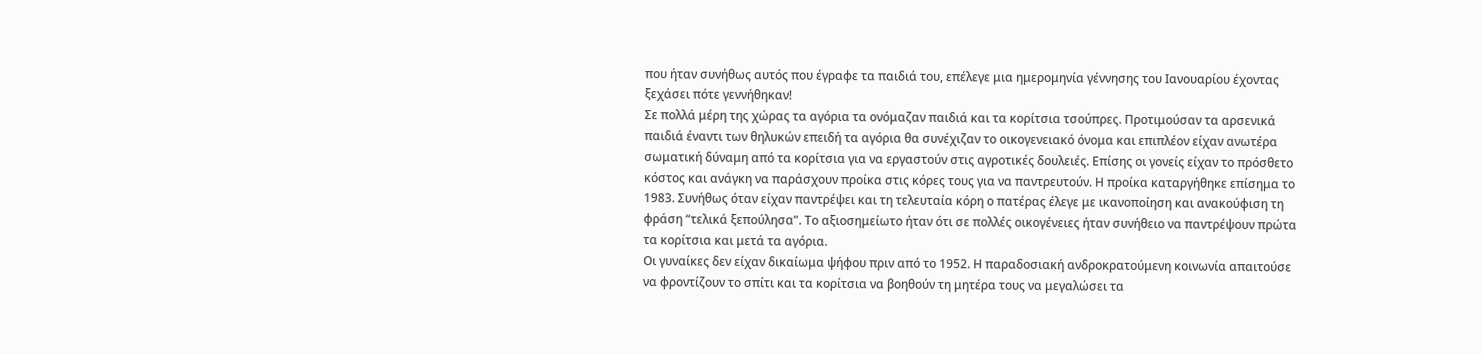που ήταν συνήθως αυτός που έγραφε τα παιδιά του, επέλεγε μια ημερομηνία γέννησης του Ιανουαρίου έχοντας ξεχάσει πότε γεννήθηκαν!
Σε πολλά μέρη της χώρας τα αγόρια τα ονόμαζαν παιδιά και τα κορίτσια τσούπρες. Προτιμούσαν τα αρσενικά παιδιά έναντι των θηλυκών επειδή τα αγόρια θα συνέχιζαν το οικογενειακό όνομα και επιπλέον είχαν ανωτέρα σωματική δύναμη από τα κορίτσια για να εργαστούν στις αγροτικές δουλειές. Επίσης οι γονείς είχαν το πρόσθετο κόστος και ανάγκη να παράσχουν προίκα στις κόρες τους για να παντρευτούν. Η προίκα καταργήθηκε επίσημα το 1983. Συνήθως όταν είχαν παντρέψει και τη τελευταία κόρη ο πατέρας έλεγε με ικανοποίηση και ανακούφιση τη φράση “τελικά ξεπούλησα”. Το αξιοσημείωτο ήταν ότι σε πολλές οικογένειες ήταν συνήθειο να παντρέψουν πρώτα τα κορίτσια και μετά τα αγόρια.
Οι γυναίκες δεν είχαν δικαίωμα ψήφου πριν από το 1952. Η παραδοσιακή ανδροκρατούμενη κοινωνία απαιτούσε να φροντίζουν το σπίτι και τα κορίτσια να βοηθούν τη μητέρα τους να μεγαλώσει τα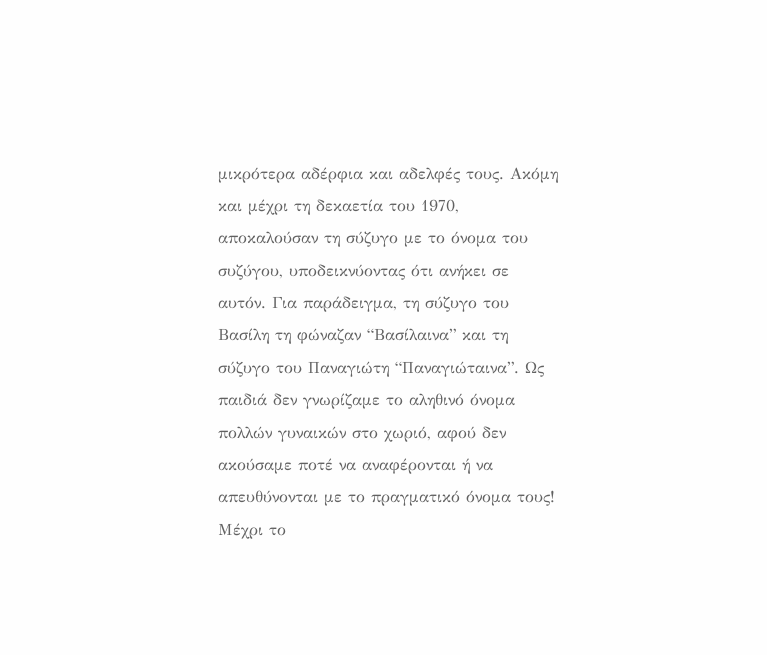μικρότερα αδέρφια και αδελφές τους. Ακόμη και μέχρι τη δεκαετία του 1970, αποκαλούσαν τη σύζυγο με το όνομα του συζύγου, υποδεικνύοντας ότι ανήκει σε αυτόν. Για παράδειγμα, τη σύζυγο του Βασίλη τη φώναζαν “Βασίλαινα” και τη σύζυγο του Παναγιώτη “Παναγιώταινα”. Ως παιδιά δεν γνωρίζαμε το αληθινό όνομα πολλών γυναικών στο χωριό, αφού δεν ακούσαμε ποτέ να αναφέρονται ή να απευθύνονται με το πραγματικό όνομα τους!
Μέχρι το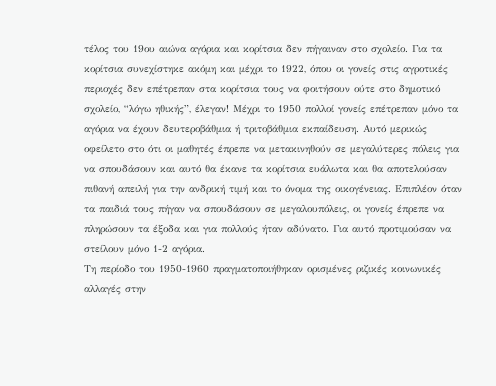τέλος του 19ου αιώνα αγόρια και κορίτσια δεν πήγαιναν στο σχολείο. Για τα κορίτσια συνεχίστηκε ακόμη και μέχρι το 1922, όπου οι γονείς στις αγροτικές περιοχές δεν επέτρεπαν στα κορίτσια τους να φοιτήσουν ούτε στο δημοτικό σχολείο, “λόγω ηθικής”, έλεγαν! Μέχρι το 1950 πολλοί γονείς επέτρεπαν μόνο τα αγόρια να έχουν δευτεροβάθμια ή τριτοβάθμια εκπαίδευση. Αυτό μερικώς οφείλετο στο ότι οι μαθητές έπρεπε να μετακινηθούν σε μεγαλύτερες πόλεις για να σπουδάσουν και αυτό θα έκανε τα κορίτσια ευάλωτα και θα αποτελούσαν πιθανή απειλή για την ανδρική τιμή και το όνομα της οικογένειας. Επιπλέον όταν τα παιδιά τους πήγαν να σπουδάσουν σε μεγαλουπόλεις, οι γονείς έπρεπε να πληρώσουν τα έξοδα και για πολλούς ήταν αδύνατο. Για αυτό προτιμούσαν να στείλουν μόνο 1-2 αγόρια.
Τη περίοδο του 1950-1960 πραγματοποιήθηκαν ορισμένες ριζικές κοινωνικές αλλαγές στην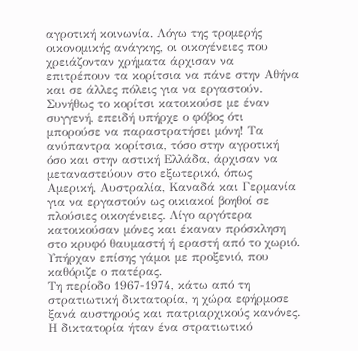αγροτική κοινωνία. Λόγω της τρομερής οικονομικής ανάγκης, οι οικογένειες που χρειάζονταν χρήματα άρχισαν να επιτρέπουν τα κορίτσια να πάνε στην Αθήνα και σε άλλες πόλεις για να εργαστούν. Συνήθως το κορίτσι κατοικούσε με έναν συγγενή, επειδή υπήρχε ο φόβος ότι μπορούσε να παραστρατήσει μόνη! Τα ανύπαντρα κορίτσια, τόσο στην αγροτική όσο και στην αστική Ελλάδα, άρχισαν να μεταναστεύουν στο εξωτερικό, όπως Αμερική, Αυστραλία, Καναδά και Γερμανία για να εργαστούν ως οικιακοί βοηθοί σε πλούσιες οικογένειες. Λίγο αργότερα κατοικούσαν μόνες και έκαναν πρόσκληση στο κρυφό θαυμαστή ή εραστή από το χωριό. Υπήρχαν επίσης γάμοι με προξενιό, που καθόριζε ο πατέρας.
Τη περίοδο 1967-1974, κάτω από τη στρατιωτική δικτατορία, η χώρα εφήρμοσε ξανά αυστηρούς και πατριαρχικούς κανόνες. Η δικτατορία ήταν ένα στρατιωτικό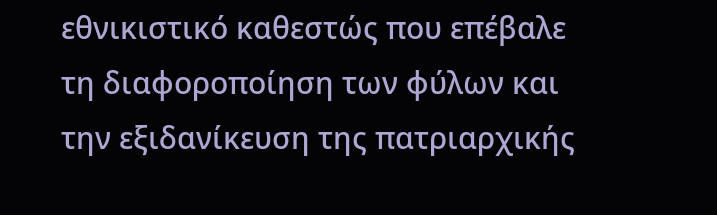εθνικιστικό καθεστώς που επέβαλε τη διαφοροποίηση των φύλων και την εξιδανίκευση της πατριαρχικής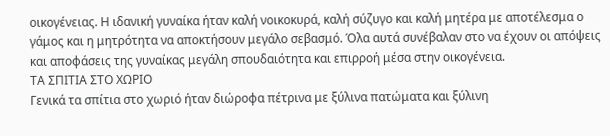οικογένειας. Η ιδανική γυναίκα ήταν καλή νοικοκυρά, καλή σύζυγο και καλή μητέρα με αποτέλεσμα ο γάμος και η μητρότητα να αποκτήσουν μεγάλο σεβασμό. Όλα αυτά συνέβαλαν στο να έχουν οι απόψεις και αποφάσεις της γυναίκας μεγάλη σπουδαιότητα και επιρροή μέσα στην οικογένεια.
ΤΑ ΣΠΙΤΙΑ ΣΤΟ ΧΩΡΙΟ
Γενικά τα σπίτια στο χωριό ήταν διώροφα πέτρινα με ξύλινα πατώματα και ξύλινη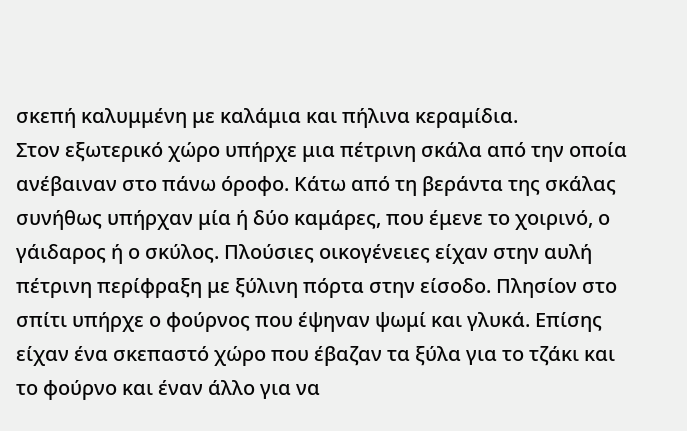σκεπή καλυμμένη με καλάμια και πήλινα κεραμίδια.
Στον εξωτερικό χώρο υπήρχε μια πέτρινη σκάλα από την οποία ανέβαιναν στο πάνω όροφο. Κάτω από τη βεράντα της σκάλας συνήθως υπήρχαν μία ή δύο καμάρες, που έμενε το χοιρινό, ο γάιδαρος ή ο σκύλος. Πλούσιες οικογένειες είχαν στην αυλή πέτρινη περίφραξη με ξύλινη πόρτα στην είσοδο. Πλησίον στο σπίτι υπήρχε ο φούρνος που έψηναν ψωμί και γλυκά. Επίσης είχαν ένα σκεπαστό χώρο που έβαζαν τα ξύλα για το τζάκι και το φούρνο και έναν άλλο για να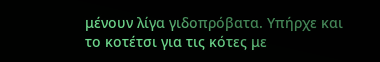μένουν λίγα γιδοπρόβατα. Υπήρχε και το κοτέτσι για τις κότες με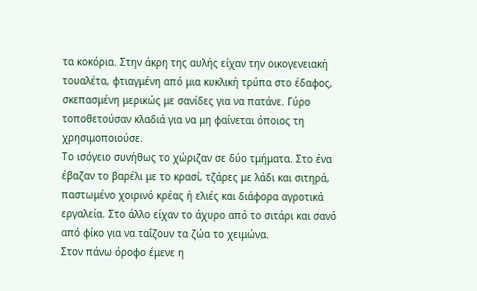τα κοκόρια. Στην άκρη της αυλής είχαν την οικογενειακή τουαλέτα, φτιαγμένη από μια κυκλική τρύπα στο έδαφος, σκεπασμένη μερικώς με σανίδες για να πατάνε. Γύρο τοποθετούσαν κλαδιά για να μη φαίνεται όποιος τη χρησιμοποιούσε.
Το ισόγειο συνήθως το χώριζαν σε δύο τμήματα. Στο ένα έβαζαν το βαρέλι με το κρασί, τζάρες με λάδι και σιτηρά, παστωμένο χοιρινό κρέας ή ελιές και διάφορα αγροτικά εργαλεία. Στο άλλο είχαν το άχυρο από το σιτάρι και σανό από φίκο για να ταΐζουν τα ζώα το χειμώνα.
Στον πάνω όροφο έμενε η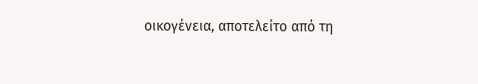οικογένεια, αποτελείτο από τη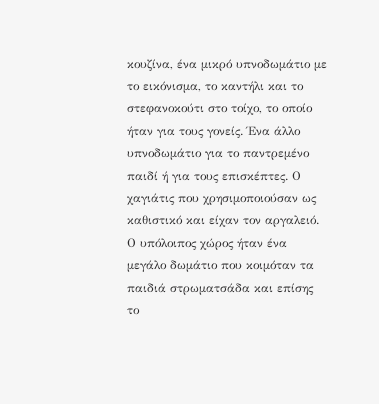κουζίνα, ένα μικρό υπνοδωμάτιο με το εικόνισμα, το καντήλι και το στεφανοκούτι στο τοίχο, το οποίο ήταν για τους γονείς. Ένα άλλο υπνοδωμάτιο για το παντρεμένο παιδί ή για τους επισκέπτες. Ο χαγιάτις που χρησιμοποιούσαν ως καθιστικό και είχαν τον αργαλειό. Ο υπόλοιπος χώρος ήταν ένα μεγάλο δωμάτιο που κοιμόταν τα παιδιά στρωματσάδα και επίσης το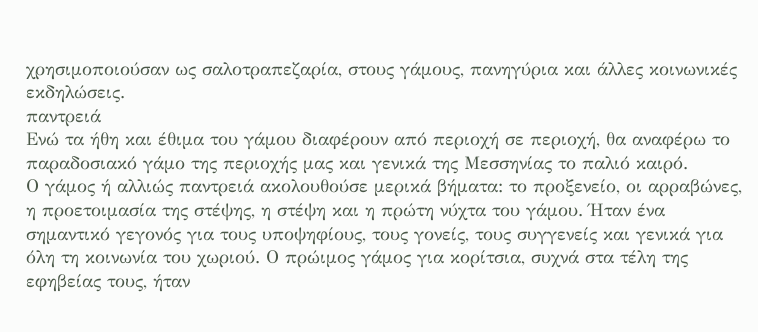χρησιμοποιούσαν ως σαλοτραπεζαρία, στους γάμους, πανηγύρια και άλλες κοινωνικές εκδηλώσεις.
παντρειά
Ενώ τα ήθη και έθιμα του γάμου διαφέρουν από περιοχή σε περιοχή, θα αναφέρω το παραδοσιακό γάμο της περιοχής μας και γενικά της Μεσσηνίας το παλιό καιρό.
Ο γάμος ή αλλιώς παντρειά ακολουθούσε μερικά βήματα: το προξενείο, οι αρραβώνες, η προετοιμασία της στέψης, η στέψη και η πρώτη νύχτα του γάμου. Ήταν ένα σημαντικό γεγονός για τους υποψηφίους, τους γονείς, τους συγγενείς και γενικά για όλη τη κοινωνία του χωριού. Ο πρώιμος γάμος για κορίτσια, συχνά στα τέλη της εφηβείας τους, ήταν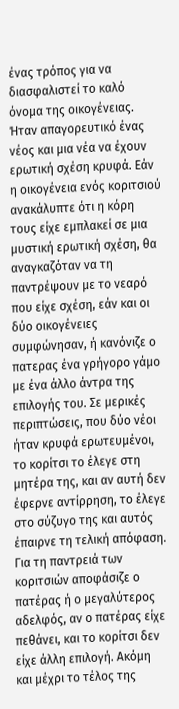ένας τρόπος για να διασφαλιστεί το καλό όνομα της οικογένειας. Ήταν απαγορευτικό ένας νέος και μια νέα να έχουν ερωτική σχέση κρυφά. Εάν η οικογένεια ενός κοριτσιού ανακάλυπτε ότι η κόρη τους είχε εμπλακεί σε μια μυστική ερωτική σχέση, θα αναγκαζόταν να τη παντρέψουν με το νεαρό που είχε σχέση, εάν και οι δύο οικογένειες συμφώνησαν, ή κανόνιζε ο πατερας ένα γρήγορο γάμο με ένα άλλο άντρα της επιλογής του. Σε μερικές περιπτώσεις, που δύο νέοι ήταν κρυφά ερωτευμένοι, το κορίτσι το έλεγε στη μητέρα της, και αν αυτή δεν έφερνε αντίρρηση, το έλεγε στο σύζυγο της και αυτός έπαιρνε τη τελική απόφαση.
Για τη παντρειά των κοριτσιών αποφάσιζε ο πατέρας ή ο μεγαλύτερος αδελφός, αν ο πατέρας είχε πεθάνει, και το κορίτσι δεν είχε άλλη επιλογή. Ακόμη και μέχρι το τέλος της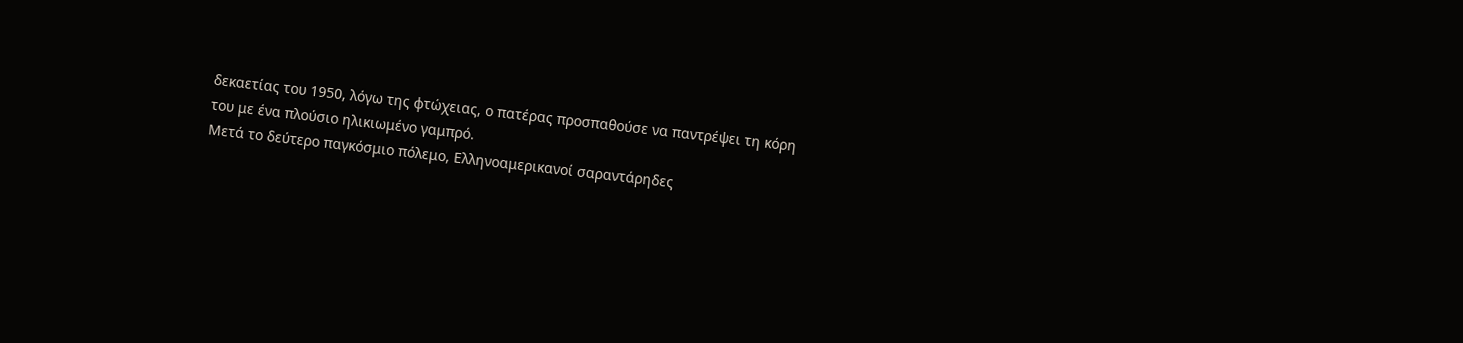δεκαετίας του 1950, λόγω της φτώχειας, ο πατέρας προσπαθούσε να παντρέψει τη κόρη του με ένα πλούσιο ηλικιωμένο γαμπρό.
Μετά το δεύτερο παγκόσμιο πόλεμο, Ελληνοαμερικανοί σαραντάρηδες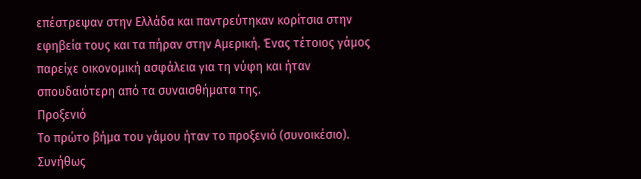επέστρεψαν στην Ελλάδα και παντρεύτηκαν κορίτσια στην εφηβεία τους και τα πήραν στην Αμερική. Ένας τέτοιος γάμος παρείχε οικονομική ασφάλεια για τη νύφη και ήταν σπουδαιότερη από τα συναισθήματα της.
Προξενιό
Το πρώτο βήμα του γάμου ήταν το προξενιό (συνοικέσιο). Συνήθως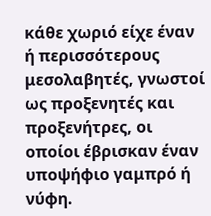κάθε χωριό είχε έναν ή περισσότερους μεσολαβητές, γνωστοί ως προξενητές και προξενήτρες, οι οποίοι έβρισκαν έναν υποψήφιο γαμπρό ή νύφη.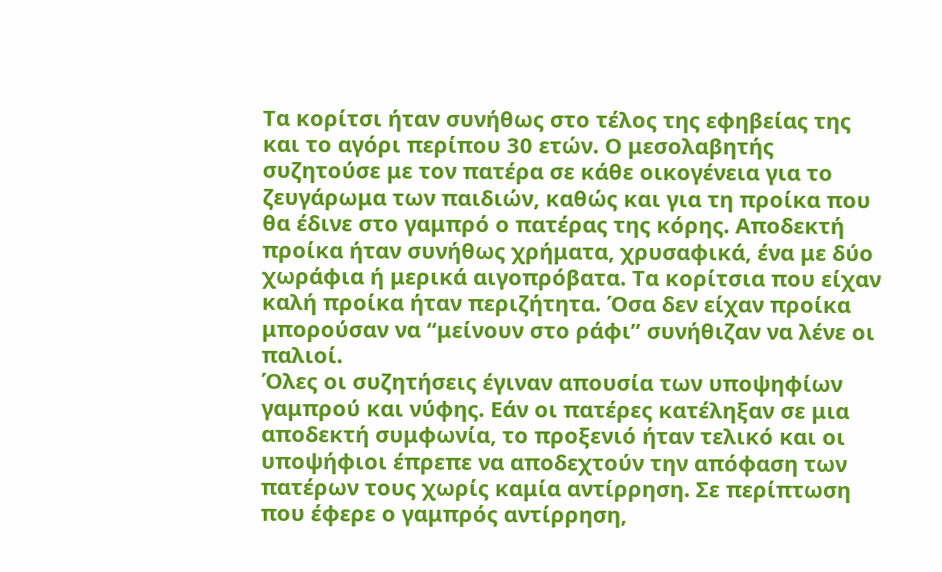Τα κορίτσι ήταν συνήθως στο τέλος της εφηβείας της και το αγόρι περίπου 30 ετών. Ο μεσολαβητής συζητούσε με τον πατέρα σε κάθε οικογένεια για το ζευγάρωμα των παιδιών, καθώς και για τη προίκα που θα έδινε στο γαμπρό ο πατέρας της κόρης. Αποδεκτή προίκα ήταν συνήθως χρήματα, χρυσαφικά, ένα με δύο χωράφια ή μερικά αιγοπρόβατα. Τα κορίτσια που είχαν καλή προίκα ήταν περιζήτητα. Όσα δεν είχαν προίκα μπορούσαν να “μείνουν στο ράφι” συνήθιζαν να λένε οι παλιοί.
Όλες οι συζητήσεις έγιναν απουσία των υποψηφίων γαμπρού και νύφης. Εάν οι πατέρες κατέληξαν σε μια αποδεκτή συμφωνία, το προξενιό ήταν τελικό και οι υποψήφιοι έπρεπε να αποδεχτούν την απόφαση των πατέρων τους χωρίς καμία αντίρρηση. Σε περίπτωση που έφερε ο γαμπρός αντίρρηση,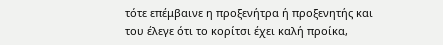τότε επέμβαινε η προξενήτρα ή προξενητής και του έλεγε ότι το κορίτσι έχει καλή προίκα,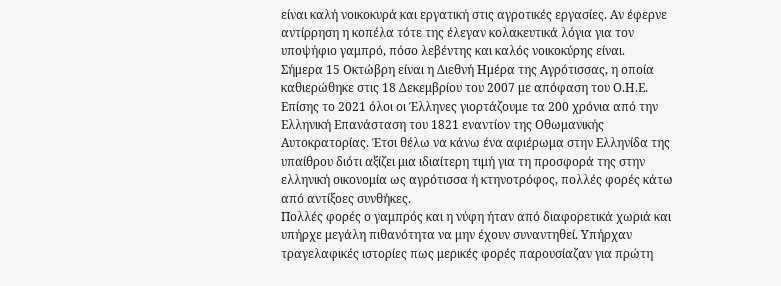είναι καλή νοικοκυρά και εργατική στις αγροτικές εργασίες. Αν έφερνε αντίρρηση η κοπέλα τότε της έλεγαν κολακευτικά λόγια για τον υποψήφιο γαμπρό, πόσο λεβέντης και καλός νοικοκύρης είναι.
Σήμερα 15 Οκτώβρη είναι η Διεθνή Ημέρα της Αγρότισσας, η οποία καθιερώθηκε στις 18 Δεκεμβρίου του 2007 με απόφαση του Ο.Η.Ε. Επίσης το 2021 όλοι οι Έλληνες γιορτάζουμε τα 200 χρόνια από την Ελληνική Επανάσταση του 1821 εναντίον της Οθωμανικής Αυτοκρατορίας. Έτσι θέλω να κάνω ένα αφιέρωμα στην Ελληνίδα της υπαίθρου διότι αξίζει μια ιδιαίτερη τιμή για τη προσφορά της στην ελληνική οικονομία ως αγρότισσα ή κτηνοτρόφος, πολλές φορές κάτω από αντίξοες συνθήκες.
Πολλές φορές ο γαμπρός και η νύφη ήταν από διαφορετικά χωριά και υπήρχε μεγάλη πιθανότητα να μην έχουν συναντηθεί. Υπήρχαν τραγελαφικές ιστορίες πως μερικές φορές παρουσίαζαν για πρώτη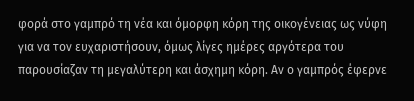φορά στο γαμπρό τη νέα και όμορφη κόρη της οικογένειας ως νύφη για να τον ευχαριστήσουν, όμως λίγες ημέρες αργότερα του παρουσίαζαν τη μεγαλύτερη και άσχημη κόρη. Αν ο γαμπρός έφερνε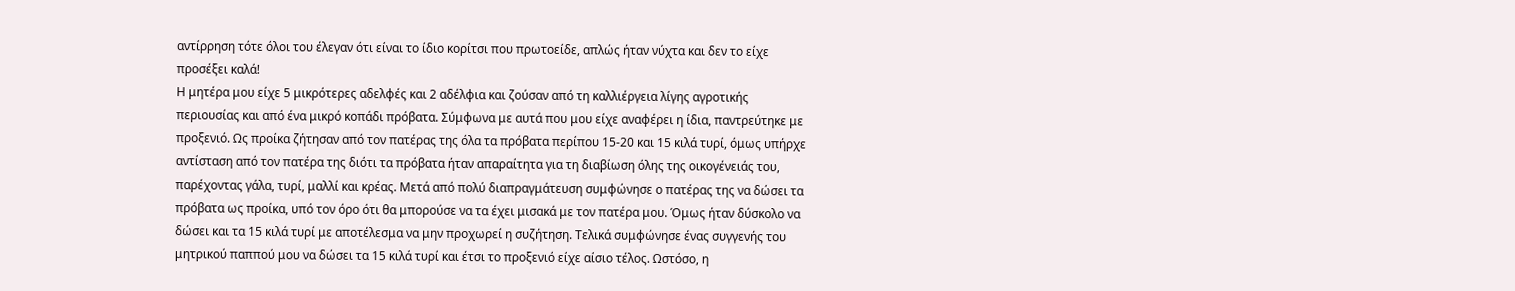αντίρρηση τότε όλοι του έλεγαν ότι είναι το ίδιο κορίτσι που πρωτοείδε, απλώς ήταν νύχτα και δεν το είχε προσέξει καλά!
Η μητέρα μου είχε 5 μικρότερες αδελφές και 2 αδέλφια και ζούσαν από τη καλλιέργεια λίγης αγροτικής περιουσίας και από ένα μικρό κοπάδι πρόβατα. Σύμφωνα με αυτά που μου είχε αναφέρει η ίδια, παντρεύτηκε με προξενιό. Ως προίκα ζήτησαν από τον πατέρας της όλα τα πρόβατα περίπου 15-20 και 15 κιλά τυρί, όμως υπήρχε αντίσταση από τον πατέρα της διότι τα πρόβατα ήταν απαραίτητα για τη διαβίωση όλης της οικογένειάς του, παρέχοντας γάλα, τυρί, μαλλί και κρέας. Μετά από πολύ διαπραγμάτευση συμφώνησε ο πατέρας της να δώσει τα πρόβατα ως προίκα, υπό τον όρο ότι θα μπορούσε να τα έχει μισακά με τον πατέρα μου. Όμως ήταν δύσκολο να δώσει και τα 15 κιλά τυρί με αποτέλεσμα να μην προχωρεί η συζήτηση. Τελικά συμφώνησε ένας συγγενής του μητρικού παππού μου να δώσει τα 15 κιλά τυρί και έτσι το προξενιό είχε αίσιο τέλος. Ωστόσο, η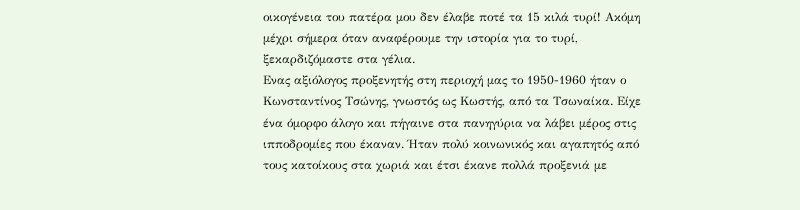οικογένεια του πατέρα μου δεν έλαβε ποτέ τα 15 κιλά τυρί! Ακόμη μέχρι σήμερα όταν αναφέρουμε την ιστορία για το τυρί, ξεκαρδιζόμαστε στα γέλια.
Ενας αξιόλογος προξενητής στη περιοχή μας το 1950-1960 ήταν ο Κωνσταντίνος Τσώνης, γνωστός ως Κωστής, από τα Τσωναίκα. Είχε ένα όμορφο άλογο και πήγαινε στα πανηγύρια να λάβει μέρος στις ιπποδρομίες που έκαναν. Ήταν πολύ κοινωνικός και αγαπητός από τους κατοίκους στα χωριά και έτσι έκανε πολλά προξενιά με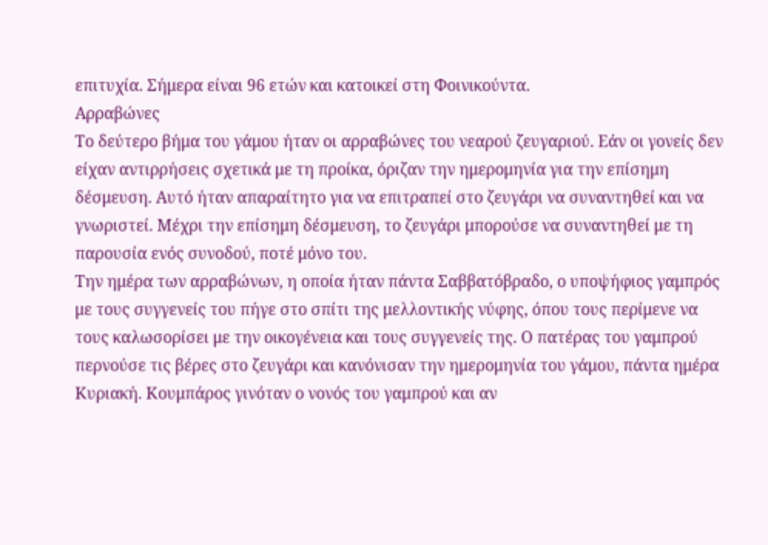επιτυχία. Σήμερα είναι 96 ετών και κατοικεί στη Φοινικούντα.
Αρραβώνες
Το δεύτερο βήμα του γάμου ήταν οι αρραβώνες του νεαρού ζευγαριού. Εάν οι γονείς δεν είχαν αντιρρήσεις σχετικά με τη προίκα, όριζαν την ημερομηνία για την επίσημη δέσμευση. Αυτό ήταν απαραίτητο για να επιτραπεί στο ζευγάρι να συναντηθεί και να γνωριστεί. Μέχρι την επίσημη δέσμευση, το ζευγάρι μπορούσε να συναντηθεί με τη παρουσία ενός συνοδού, ποτέ μόνο του.
Την ημέρα των αρραβώνων, η οποία ήταν πάντα Σαββατόβραδο, ο υποψήφιος γαμπρός με τους συγγενείς του πήγε στο σπίτι της μελλοντικής νύφης, όπου τους περίμενε να τους καλωσορίσει με την οικογένεια και τους συγγενείς της. Ο πατέρας του γαμπρού περνούσε τις βέρες στο ζευγάρι και κανόνισαν την ημερομηνία του γάμου, πάντα ημέρα Κυριακή. Κουμπάρος γινόταν ο νονός του γαμπρού και αν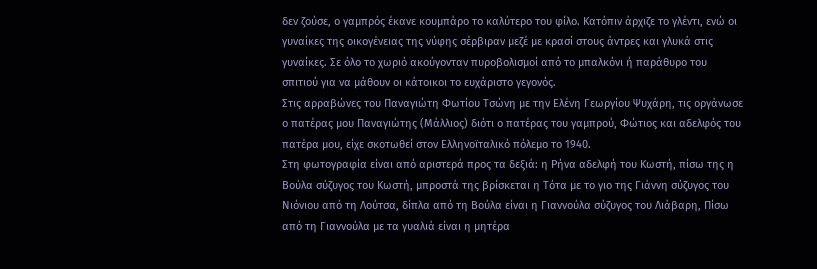δεν ζούσε, ο γαμπρός έκανε κουμπάρο το καλύτερο του φίλο. Κατόπιν άρχιζε το γλέντι, ενώ οι γυναίκες της οικογένειας της νύφης σέρβιραν μεζέ με κρασί στους άντρες και γλυκά στις γυναίκες. Σε όλο το χωριό ακούγονταν πυροβολισμοί από το μπαλκόνι ή παράθυρο του σπιτιού για να μάθουν οι κάτοικοι το ευχάριστο γεγονός.
Στις αρραβώνες του Παναγιώτη Φωτίου Τσώνη με την Ελένη Γεωργίου Ψυχάρη, τις οργάνωσε ο πατέρας μου Παναγιώτης (Μάλλιος) διότι ο πατέρας του γαμπρού, Φώτιος και αδελφός του πατέρα μου, είχε σκοτωθεί στον Ελληνοϊταλικό πόλεμο το 1940.
Στη φωτογραφία είναι από αριστερά προς τα δεξιά: η Ρήνα αδελφή του Κωστή, πίσω της η Βούλα σύζυγος του Κωστή, μπροστά της βρίσκεται η Τότα με το γιο της Γιάννη σύζυγος του Νιόνιου από τη Λούτσα, δίπλα από τη Βούλα είναι η Γιαννούλα σύζυγος του Λιάβαρη, Πίσω από τη Γιαννούλα με τα γυαλιά είναι η μητέρα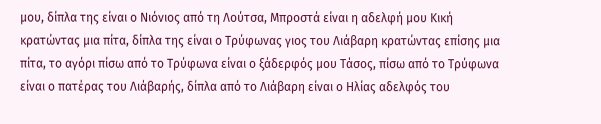μου, δίπλα της είναι ο Νιόνιος από τη Λούτσα, Μπροστά είναι η αδελφή μου Κική κρατώντας μια πίτα, δίπλα της είναι ο Τρύφωνας γιος του Λιάβαρη κρατώντας επίσης μια πίτα, το αγόρι πίσω από το Τρύφωνα είναι ο ξάδερφός μου Τάσος, πίσω από το Τρύφωνα είναι ο πατέρας του Λιάβαρής, δίπλα από το Λιάβαρη είναι ο Ηλίας αδελφός του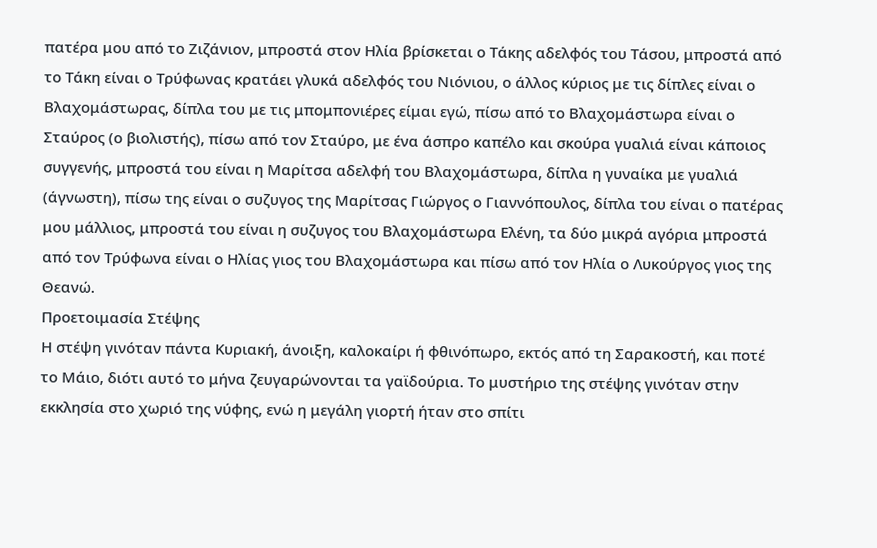πατέρα μου από το Ζιζάνιον, μπροστά στον Ηλία βρίσκεται ο Τάκης αδελφός του Τάσου, μπροστά από το Τάκη είναι ο Τρύφωνας κρατάει γλυκά αδελφός του Νιόνιου, ο άλλος κύριος με τις δίπλες είναι ο Βλαχομάστωρας, δίπλα του με τις μπομπονιέρες είμαι εγώ, πίσω από το Βλαχομάστωρα είναι ο Σταύρος (ο βιολιστής), πίσω από τον Σταύρο, με ένα άσπρο καπέλο και σκούρα γυαλιά είναι κάποιος συγγενής, μπροστά του είναι η Μαρίτσα αδελφή του Βλαχομάστωρα, δίπλα η γυναίκα με γυαλιά (άγνωστη), πίσω της είναι ο συζυγος της Μαρίτσας Γιώργος ο Γιαννόπουλος, δίπλα του είναι ο πατέρας μου μάλλιος, μπροστά του είναι η συζυγος του Βλαχομάστωρα Ελένη, τα δύο μικρά αγόρια μπροστά από τον Τρύφωνα είναι ο Ηλίας γιος του Βλαχομάστωρα και πίσω από τον Ηλία ο Λυκούργος γιος της Θεανώ.
Προετοιμασία Στέψης
Η στέψη γινόταν πάντα Κυριακή, άνοιξη, καλοκαίρι ή φθινόπωρο, εκτός από τη Σαρακοστή, και ποτέ το Μάιο, διότι αυτό το μήνα ζευγαρώνονται τα γαϊδούρια. Το μυστήριο της στέψης γινόταν στην εκκλησία στο χωριό της νύφης, ενώ η μεγάλη γιορτή ήταν στο σπίτι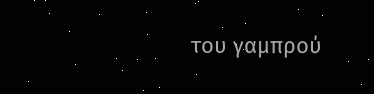του γαμπρού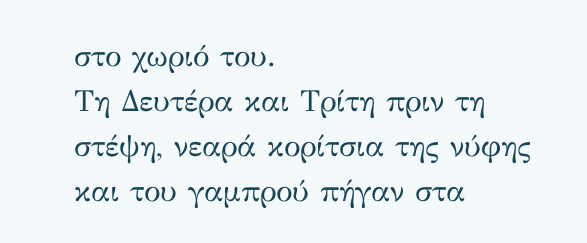στο χωριό του.
Τη Δευτέρα και Τρίτη πριν τη στέψη, νεαρά κορίτσια της νύφης και του γαμπρού πήγαν στα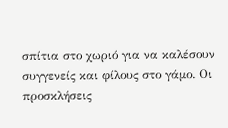σπίτια στο χωριό για να καλέσουν συγγενείς και φίλους στο γάμο. Οι προσκλήσεις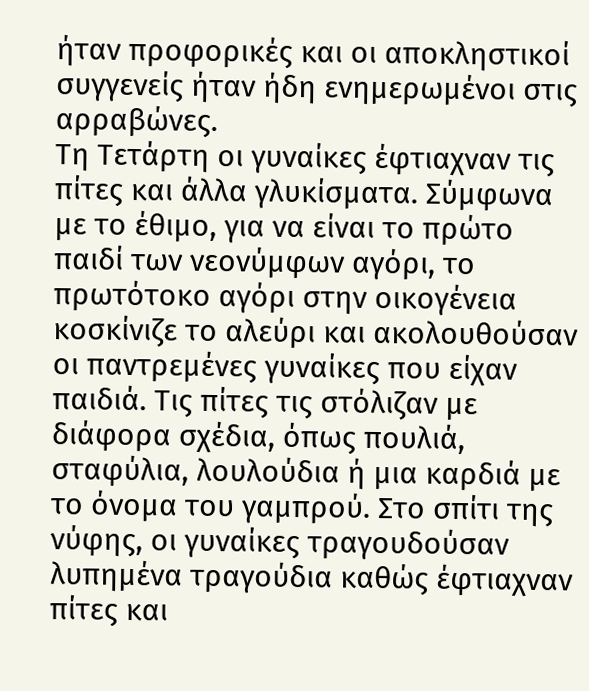ήταν προφορικές και οι αποκληστικοί συγγενείς ήταν ήδη ενημερωμένοι στις αρραβώνες.
Τη Τετάρτη οι γυναίκες έφτιαχναν τις πίτες και άλλα γλυκίσματα. Σύμφωνα με το έθιμο, για να είναι το πρώτο παιδί των νεονύμφων αγόρι, το πρωτότοκο αγόρι στην οικογένεια κοσκίνιζε το αλεύρι και ακολουθούσαν οι παντρεμένες γυναίκες που είχαν παιδιά. Τις πίτες τις στόλιζαν με διάφορα σχέδια, όπως πουλιά, σταφύλια, λουλούδια ή μια καρδιά με το όνομα του γαμπρού. Στο σπίτι της νύφης, οι γυναίκες τραγουδούσαν λυπημένα τραγούδια καθώς έφτιαχναν πίτες και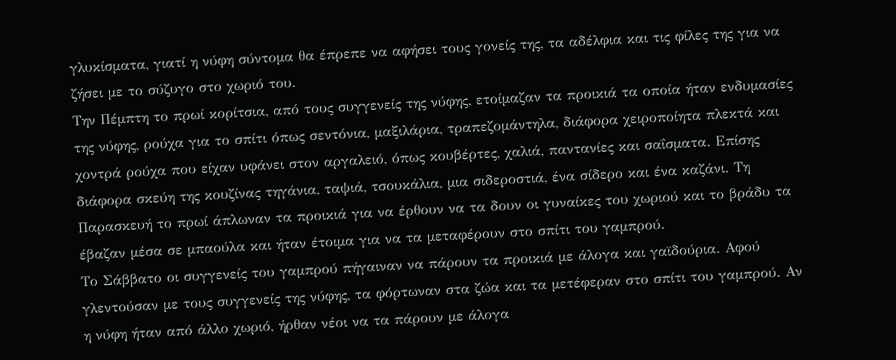γλυκίσματα, γιατί η νύφη σύντομα θα έπρεπε να αφήσει τους γονείς της, τα αδέλφια και τις φίλες της για να ζήσει με το σύζυγο στο χωριό του.
Την Πέμπτη το πρωί κορίτσια, από τους συγγενείς της νύφης, ετοίμαζαν τα προικιά τα οποία ήταν ενδυμασίες της νύφης, ρούχα για το σπίτι όπως σεντόνια, μαξιλάρια, τραπεζομάντηλα, διάφορα χειροποίητα πλεκτά και χοντρά ρούχα που είχαν υφάνει στον αργαλειό, όπως κουβέρτες, χαλιά, παντανίες και σαΐσματα. Επίσης διάφορα σκεύη της κουζίνας τηγάνια, ταψιά, τσουκάλια, μια σιδεροστιά, ένα σίδερο και ένα καζάνι. Τη Παρασκευή το πρωί άπλωναν τα προικιά για να έρθουν να τα δουν οι γυναίκες του χωριού και το βράδυ τα έβαζαν μέσα σε μπαούλα και ήταν έτοιμα για να τα μεταφέρουν στο σπίτι του γαμπρού.
Το Σάββατο οι συγγενείς του γαμπρού πήγαιναν να πάρουν τα προικιά με άλογα και γαϊδούρια. Αφού γλεντούσαν με τους συγγενείς της νύφης, τα φόρτωναν στα ζώα και τα μετέφεραν στο σπίτι του γαμπρού. Αν η νύφη ήταν από άλλο χωριό, ήρθαν νέοι να τα πάρουν με άλογα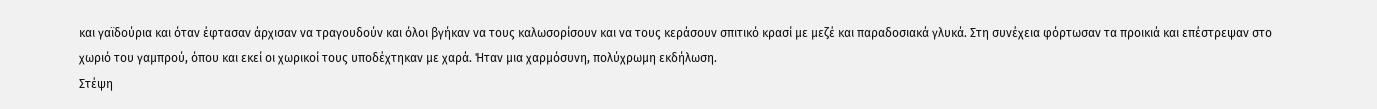και γαϊδούρια και όταν έφτασαν άρχισαν να τραγουδούν και όλοι βγήκαν να τους καλωσορίσουν και να τους κεράσουν σπιτικό κρασί με μεζέ και παραδοσιακά γλυκά. Στη συνέχεια φόρτωσαν τα προικιά και επέστρεψαν στο χωριό του γαμπρού, όπου και εκεί οι χωρικοί τους υποδέχτηκαν με χαρά. Ήταν μια χαρμόσυνη, πολύχρωμη εκδήλωση.
Στέψη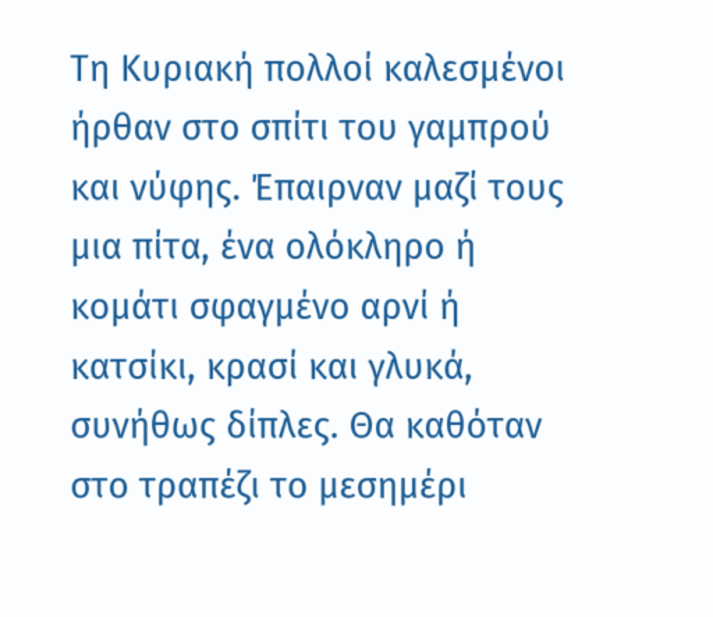Τη Κυριακή πολλοί καλεσμένοι ήρθαν στο σπίτι του γαμπρού και νύφης. Έπαιρναν μαζί τους μια πίτα, ένα ολόκληρο ή κομάτι σφαγμένο αρνί ή κατσίκι, κρασί και γλυκά, συνήθως δίπλες. Θα καθόταν στο τραπέζι το μεσημέρι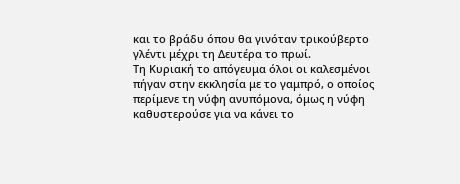και το βράδυ όπου θα γινόταν τρικούβερτο γλέντι μέχρι τη Δευτέρα το πρωί.
Τη Κυριακή το απόγευμα όλοι οι καλεσμένοι πήγαν στην εκκλησία με το γαμπρό, ο οποίος περίμενε τη νύφη ανυπόμονα, όμως η νύφη καθυστερούσε για να κάνει το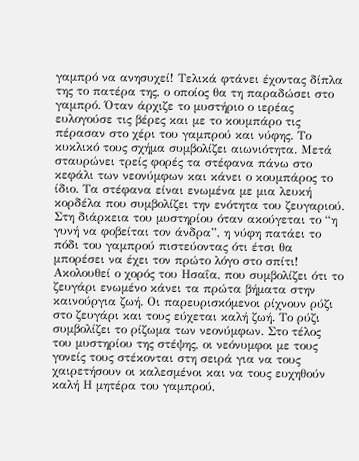γαμπρό να ανησυχεί! Τελικά φτάνει έχοντας δίπλα της το πατέρα της, ο οποίος θα τη παραδώσει στο γαμπρό. Όταν άρχιζε το μυστήριο ο ιερέας ευλογούσε τις βέρες και με το κουμπάρο τις πέρασαν στο χέρι του γαμπρού και νύφης. Το κυκλικό τους σχήμα συμβολίζει αιωνιότητα. Μετά σταυρώνει τρείς φορές τα στέφανα πάνω στο κεφάλι των νεονύμφων και κάνει ο κουμπάρος το ίδιο. Τα στέφανα είναι ενωμένα με μια λευκή κορδέλα που συμβολίζει την ενότητα του ζευγαριού. Στη διάρκεια του μυστηρίου όταν ακούγεται το “η γυνή να φοβείται τον άνδρα”, η νύφη πατάει το πόδι του γαμπρού πιστεύοντας ότι έτσι θα μπορέσει να έχει τον πρώτο λόγο στο σπίτι! Ακολουθεί ο χορός του Ησαΐα, που συμβολίζει ότι το ζευγάρι ενωμένο κάνει τα πρώτα βήματα στην καινούργια ζωή. Οι παρευρισκόμενοι ρίχνουν ρύζι στο ζευγάρι και τους εύχεται καλή ζωή. Το ρύζι συμβολίζει το ρίζωμα των νεονύμφων. Στο τέλος του μυστηρίου της στέψης, οι νεόνυμφοι με τους γονείς τους στέκονται στη σειρά για να τους χαιρετήσουν οι καλεσμένοι και να τους ευχηθούν καλή Η μητέρα του γαμπρού,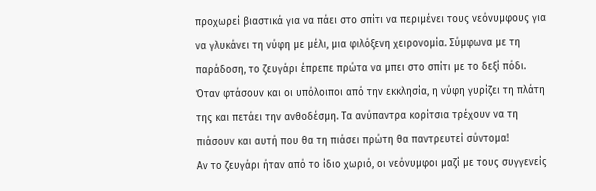προχωρεί βιαστικά για να πάει στο σπίτι να περιμένει τους νεόνυμφους για να γλυκάνει τη νύφη με μέλι, μια φιλόξενη χειρονομία. Σύμφωνα με τη παράδοση, το ζευγάρι έπρεπε πρώτα να μπει στο σπίτι με το δεξί πόδι. Όταν φτάσουν και οι υπόλοιποι από την εκκλησία, η νύφη γυρίζει τη πλάτη της και πετάει την ανθοδέσμη. Τα ανύπαντρα κορίτσια τρέχουν να τη πιάσουν και αυτή που θα τη πιάσει πρώτη θα παντρευτεί σύντομα!
Αν το ζευγάρι ήταν από το ίδιο χωριό, οι νεόνυμφοι μαζί με τους συγγενείς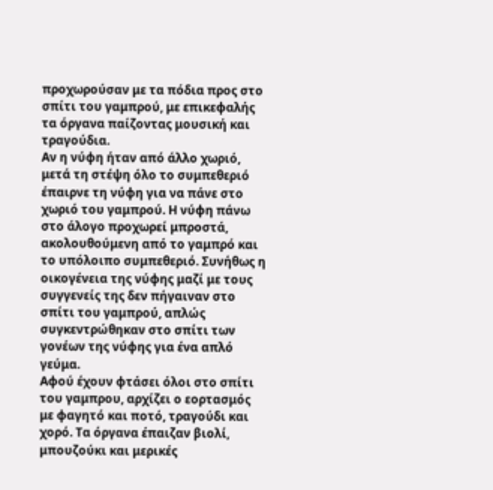προχωρούσαν με τα πόδια προς στο σπίτι του γαμπρού, με επικεφαλής τα όργανα παίζοντας μουσική και τραγούδια.
Αν η νύφη ήταν από άλλο χωριό, μετά τη στέψη όλο το συμπεθεριό έπαιρνε τη νύφη για να πάνε στο χωριό του γαμπρού. Η νύφη πάνω στο άλογο προχωρεί μπροστά, ακολουθούμενη από το γαμπρό και το υπόλοιπο συμπεθεριό. Συνήθως η οικογένεια της νύφης μαζί με τους συγγενείς της δεν πήγαιναν στο σπίτι του γαμπρού, απλώς συγκεντρώθηκαν στο σπίτι των γονέων της νύφης για ένα απλό γεύμα.
Αφού έχουν φτάσει όλοι στο σπίτι του γαμπρου, αρχίζει ο εορτασμός με φαγητό και ποτό, τραγούδι και χορό. Τα όργανα έπαιζαν βιολί, μπουζούκι και μερικές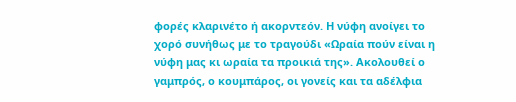φορές κλαρινέτο ή ακορντεόν. Η νύφη ανοίγει το χορό συνήθως με το τραγούδι «Ωραία πούν είναι η νύφη μας κι ωραία τα προικιά της». Ακολουθεί ο γαμπρός, ο κουμπάρος, οι γονείς και τα αδέλφια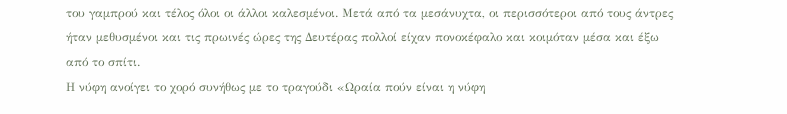του γαμπρού και τέλος όλοι οι άλλοι καλεσμένοι. Μετά από τα μεσάνυχτα, οι περισσότεροι από τους άντρες ήταν μεθυσμένοι και τις πρωινές ώρες της Δευτέρας πολλοί είχαν πονοκέφαλο και κοιμόταν μέσα και έξω από το σπίτι.
Η νύφη ανοίγει το χορό συνήθως με το τραγούδι «Ωραία πούν είναι η νύφη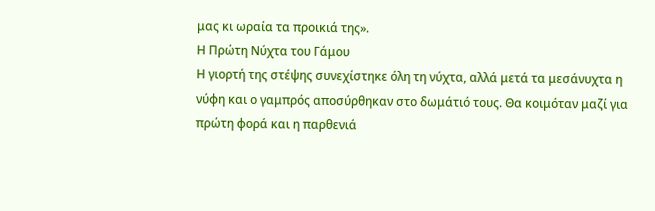μας κι ωραία τα προικιά της».
Η Πρώτη Νύχτα του Γάμου
Η γιορτή της στέψης συνεχίστηκε όλη τη νύχτα, αλλά μετά τα μεσάνυχτα η νύφη και ο γαμπρός αποσύρθηκαν στο δωμάτιό τους. Θα κοιμόταν μαζί για πρώτη φορά και η παρθενιά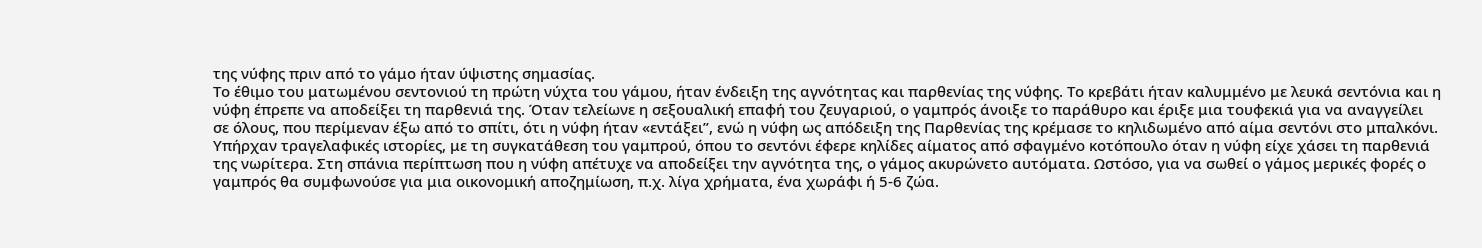της νύφης πριν από το γάμο ήταν ύψιστης σημασίας.
Το έθιμο του ματωμένου σεντονιού τη πρώτη νύχτα του γάμου, ήταν ένδειξη της αγνότητας και παρθενίας της νύφης. Το κρεβάτι ήταν καλυμμένο με λευκά σεντόνια και η νύφη έπρεπε να αποδείξει τη παρθενιά της. Όταν τελείωνε η σεξουαλική επαφή του ζευγαριού, ο γαμπρός άνοιξε το παράθυρο και έριξε μια τουφεκιά για να αναγγείλει σε όλους, που περίμεναν έξω από το σπίτι, ότι η νύφη ήταν «εντάξει”, ενώ η νύφη ως απόδειξη της Παρθενίας της κρέμασε το κηλιδωμένο από αίμα σεντόνι στο μπαλκόνι.
Υπήρχαν τραγελαφικές ιστορίες, με τη συγκατάθεση του γαμπρού, όπου το σεντόνι έφερε κηλίδες αίματος από σφαγμένο κοτόπουλο όταν η νύφη είχε χάσει τη παρθενιά της νωρίτερα. Στη σπάνια περίπτωση που η νύφη απέτυχε να αποδείξει την αγνότητα της, ο γάμος ακυρώνετο αυτόματα. Ωστόσο, για να σωθεί ο γάμος μερικές φορές ο γαμπρός θα συμφωνούσε για μια οικονομική αποζημίωση, π.χ. λίγα χρήματα, ένα χωράφι ή 5-6 ζώα.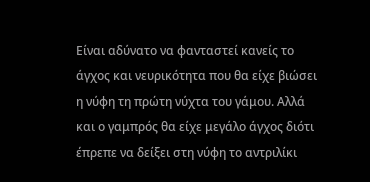Είναι αδύνατο να φανταστεί κανείς το άγχος και νευρικότητα που θα είχε βιώσει η νύφη τη πρώτη νύχτα του γάμου. Αλλά και ο γαμπρός θα είχε μεγάλο άγχος διότι έπρεπε να δείξει στη νύφη το αντριλίκι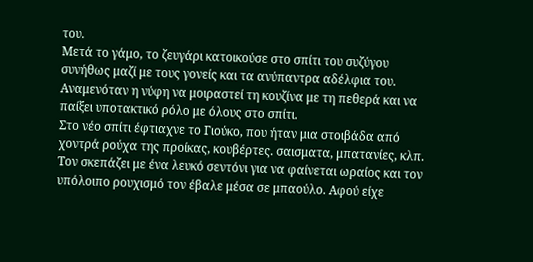του.
Μετά το γάμο, το ζευγάρι κατοικούσε στο σπίτι του συζύγου συνήθως μαζί με τους γονείς και τα ανύπαντρα αδέλφια του. Αναμενόταν η νύφη να μοιραστεί τη κουζίνα με τη πεθερά και να παίξει υποτακτικό ρόλο με όλους στο σπίτι.
Στο νέο σπίτι έφτιαχνε το Γιούκο, που ήταν μια στοιβάδα από χοντρά ρούχα της προίκας, κουβέρτες. σαισματα, μπατανίες, κλπ. Τον σκεπάζει με ένα λευκό σεντόνι για να φαίνεται ωραίος και τον υπόλοιπο ρουχισμό τον έβαλε μέσα σε μπαούλο. Αφού είχε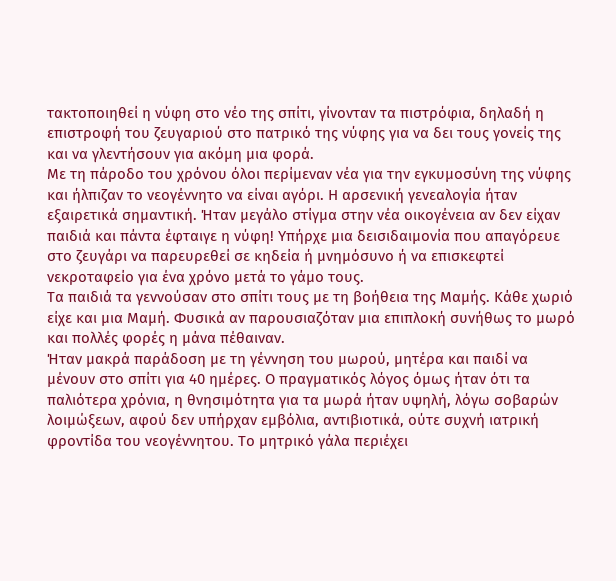τακτοποιηθεί η νύφη στο νέο της σπίτι, γίνονταν τα πιστρόφια, δηλαδή η επιστροφή του ζευγαριού στο πατρικό της νύφης για να δει τους γονείς της και να γλεντήσουν για ακόμη μια φορά.
Με τη πάροδο του χρόνου όλοι περίμεναν νέα για την εγκυμοσύνη της νύφης και ήλπιζαν το νεογέννητο να είναι αγόρι. Η αρσενική γενεαλογία ήταν εξαιρετικά σημαντική. Ήταν μεγάλο στίγμα στην νέα οικογένεια αν δεν είχαν παιδιά και πάντα έφταιγε η νύφη! Υπήρχε μια δεισιδαιμονία που απαγόρευε στο ζευγάρι να παρευρεθεί σε κηδεία ή μνημόσυνο ή να επισκεφτεί νεκροταφείο για ένα χρόνο μετά το γάμο τους.
Τα παιδιά τα γεννούσαν στο σπίτι τους με τη βοήθεια της Μαμής. Κάθε χωριό είχε και μια Μαμή. Φυσικά αν παρουσιαζόταν μια επιπλοκή συνήθως το μωρό και πολλές φορές η μάνα πέθαιναν.
Ήταν μακρά παράδοση με τη γέννηση του μωρού, μητέρα και παιδί να μένουν στο σπίτι για 40 ημέρες. Ο πραγματικός λόγος όμως ήταν ότι τα παλιότερα χρόνια, η θνησιμότητα για τα μωρά ήταν υψηλή, λόγω σοβαρών λοιμώξεων, αφού δεν υπήρχαν εμβόλια, αντιβιοτικά, ούτε συχνή ιατρική φροντίδα του νεογέννητου. Το μητρικό γάλα περιέχει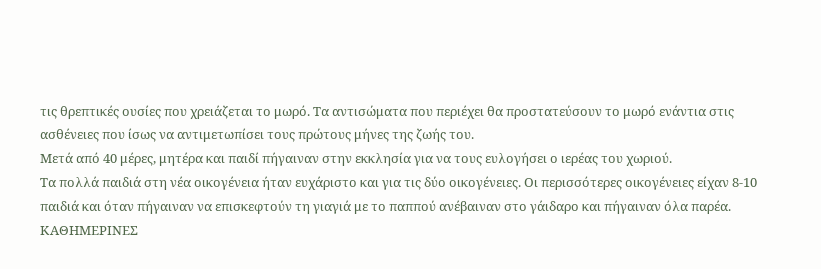τις θρεπτικές ουσίες που χρειάζεται το μωρό. Τα αντισώματα που περιέχει θα προστατεύσουν το μωρό ενάντια στις ασθένειες που ίσως να αντιμετωπίσει τους πρώτους μήνες της ζωής του.
Μετά από 40 μέρες, μητέρα και παιδί πήγαιναν στην εκκλησία για να τους ευλογήσει ο ιερέας του χωριού.
Τα πολλά παιδιά στη νέα οικογένεια ήταν ευχάριστο και για τις δύο οικογένειες. Οι περισσότερες οικογένειες είχαν 8-10 παιδιά και όταν πήγαιναν να επισκεφτούν τη γιαγιά με το παππού ανέβαιναν στο γάιδαρο και πήγαιναν όλα παρέα.
ΚΑΘΗΜΕΡΙΝΕΣ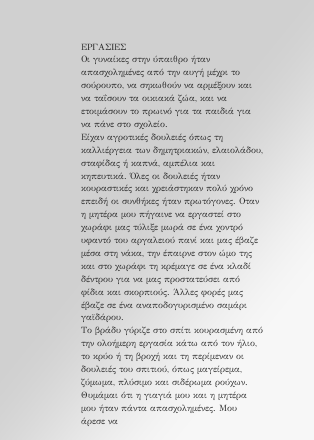ΕΡΓΑΣΙΕΣ
Οι γυναίκες στην ύπαιθρο ήταν απασχολημένες από την αυγή μέχρι το σούρουπο, να σηκωθούν να αρμέξουν και να ταΐσουν τα οικιακά ζώα, και να ετοιμάσουν το πρωινό για τα παιδιά για να πάνε στο σχολείο.
Είχαν αγροτικές δουλειές όπως τη καλλιέργεια των δημητριακών, ελαιολάδου, σταφίδας ή καπνά, αμπέλια και κηπευτικά. Όλες οι δουλειές ήταν κουραστικές και χρειάστηκαν πολύ χρόνο επειδή οι συνθήκες ήταν πρωτόγονες. Οταν η μητέρα μου πήγαινε να εργαστεί στο χωράφι μας τύλιξε μωρά σε ένα χοντρό υφαντό του αργαλειού πανί και μας έβαζε μέσα στη νάκα, την έπαιρνε στον ώμο της και στο χωράφι τη κρέμαγε σε ένα κλαδί δέντρου για να μας προστατεύσει από φίδια και σκορπιούς. Άλλες φορές μας έβαζε σε ένα αναποδογυρισμένο σαμάρι γαϊδάρου.
Το βράδυ γύριζε στο σπίτι κουρασμένη από την ολοήμερη εργασία κάτω από τον ήλιο, το κρύο ή τη βροχή και τη περίμεναν οι δουλειές του σπιτιού, όπως μαγείρεμα, ζύμωμα, πλύσιμο και σιδέρωμα ρούχων. Θυμάμαι ότι η γιαγιά μου και η μητέρα μου ήταν πάντα απασχολημένες. Μου άρεσε να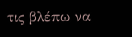τις βλέπω να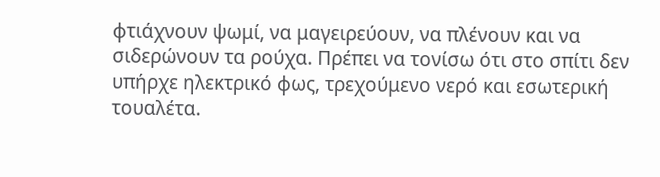φτιάχνουν ψωμί, να μαγειρεύουν, να πλένουν και να σιδερώνουν τα ρούχα. Πρέπει να τονίσω ότι στο σπίτι δεν υπήρχε ηλεκτρικό φως, τρεχούμενο νερό και εσωτερική τουαλέτα.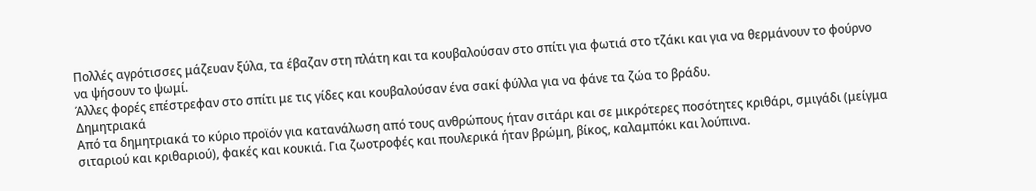Πολλές αγρότισσες μάζευαν ξύλα, τα έβαζαν στη πλάτη και τα κουβαλούσαν στο σπίτι για φωτιά στο τζάκι και για να θερμάνουν το φούρνο να ψήσουν το ψωμί.
Άλλες φορές επέστρεφαν στο σπίτι με τις γίδες και κουβαλούσαν ένα σακί φύλλα για να φάνε τα ζώα το βράδυ.
Δημητριακά
Από τα δημητριακά το κύριο προϊόν για κατανάλωση από τους ανθρώπους ήταν σιτάρι και σε μικρότερες ποσότητες κριθάρι, σμιγάδι (μείγμα σιταριού και κριθαριού), φακές και κουκιά. Για ζωοτροφές και πουλερικά ήταν βρώμη, βίκος, καλαμπόκι και λούπινα.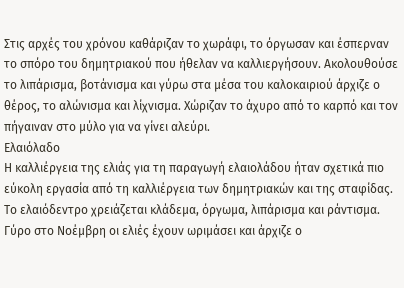Στις αρχές του χρόνου καθάριζαν το χωράφι, το όργωσαν και έσπερναν το σπόρο του δημητριακού που ήθελαν να καλλιεργήσουν. Ακολουθούσε το λιπάρισμα, βοτάνισμα και γύρω στα μέσα του καλοκαιριού άρχιζε ο θέρος, το αλώνισμα και λίχνισμα. Χώριζαν το άχυρο από το καρπό και τον πήγαιναν στο μύλο για να γίνει αλεύρι.
Ελαιόλαδο
Η καλλιέργεια της ελιάς για τη παραγωγή ελαιολάδου ήταν σχετικά πιο εύκολη εργασία από τη καλλιέργεια των δημητριακών και της σταφίδας. Το ελαιόδεντρο χρειάζεται κλάδεμα, όργωμα, λιπάρισμα και ράντισμα. Γύρο στο Νοέμβρη οι ελιές έχουν ωριμάσει και άρχιζε ο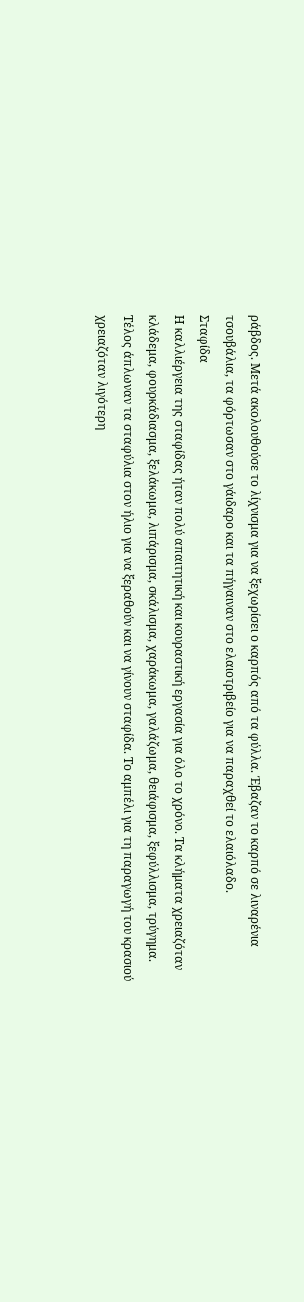ράβδος. Μετά ακολουθούσε το λίχνισμα για να ξεχωρίσει ο καρπός από τα φύλλα. Έβαζαν το καρπό σε λιναρένια τσουβάλια, τα φόρτωσαν στο γάιδαρο και τα πήγαιναν στο ελαιοτριβείο για να παραχθεί το ελαιόλαδο.
Σταφίδα
Η καλλιέργεια της σταφίδας ήταν πολύ απαιτητική και κουραστική εργασία για όλο το χρόνο. Τα κλήματα χρειαζόταν κλάδεμα, φουρκάδιασμα, ξελάκωμα, λιπάρισμα, σκάλισμα, χαράκωμα, γαλάζωμα, θειάφισμα, ξεφύλλισμα, τρύγημα. Τέλος άπλωναν τα σταφύλια στον ήλιο για να ξεραθούν και να γίνουν σταφίδα. Το αμπέλι για τη παραγωγή του κρασιού χρειαζόταν λιγότερη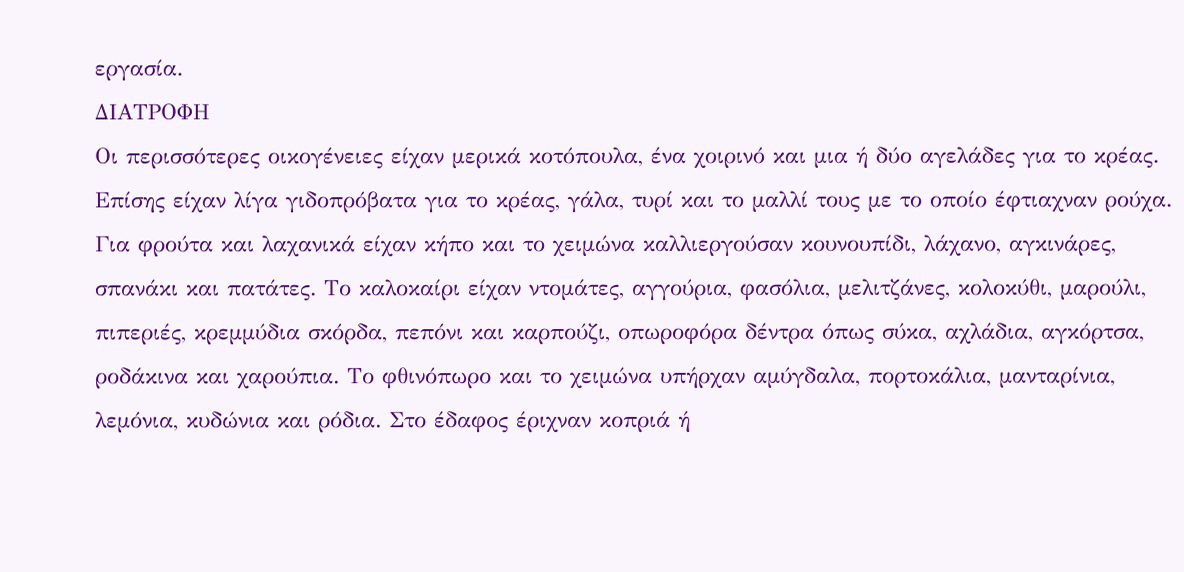εργασία.
ΔΙΑΤΡΟΦΗ
Οι περισσότερες οικογένειες είχαν μερικά κοτόπουλα, ένα χοιρινό και μια ή δύο αγελάδες για το κρέας. Επίσης είχαν λίγα γιδοπρόβατα για το κρέας, γάλα, τυρί και το μαλλί τους με το οποίο έφτιαχναν ρούχα. Για φρούτα και λαχανικά είχαν κήπο και το χειμώνα καλλιεργούσαν κουνουπίδι, λάχανο, αγκινάρες, σπανάκι και πατάτες. Το καλοκαίρι είχαν ντομάτες, αγγούρια, φασόλια, μελιτζάνες, κολοκύθι, μαρούλι, πιπεριές, κρεμμύδια σκόρδα, πεπόνι και καρπούζι, οπωροφόρα δέντρα όπως σύκα, αχλάδια, αγκόρτσα, ροδάκινα και χαρούπια. Το φθινόπωρο και το χειμώνα υπήρχαν αμύγδαλα, πορτοκάλια, μανταρίνια, λεμόνια, κυδώνια και ρόδια. Στο έδαφος έριχναν κοπριά ή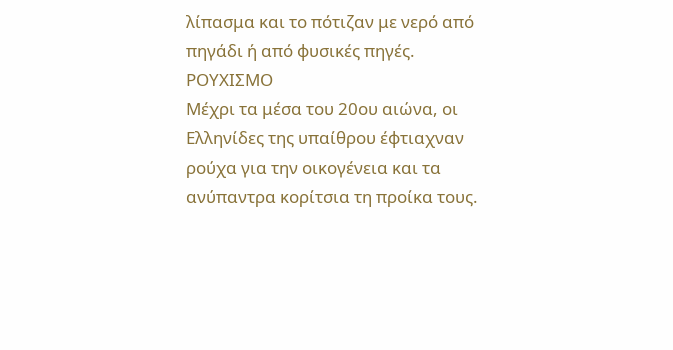λίπασμα και το πότιζαν με νερό από πηγάδι ή από φυσικές πηγές.
ΡΟΥΧΙΣΜΟ
Μέχρι τα μέσα του 20ου αιώνα, οι Ελληνίδες της υπαίθρου έφτιαχναν ρούχα για την οικογένεια και τα ανύπαντρα κορίτσια τη προίκα τους.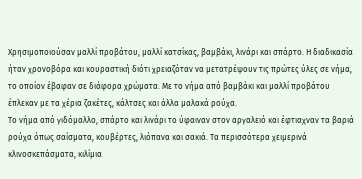Χρησιμοποιούσαν μαλλί προβάτου, μαλλί κατσίκας, βαμβάκι, λινάρι και σπάρτο. Η διαδικασία ήταν χρονοβόρα και κουραστική διότι χρειαζόταν να μετατρέψουν τις πρώτες ύλες σε νήμα, το οποίον έβαφαν σε διάφορα χρώματα. Με το νήμα από βαμβάκι και μαλλί προβάτου έπλεκαν με τα χέρια ζακέτες, κάλτσες και άλλα μαλακά ρούχα.
Το νήμα από γιδόμαλλο, σπάρτο και λινάρι το ύφαιναν στον αργαλειό και έφτιαχναν τα βαριά ρούχα όπως σαίσματα, κουβέρτες, λιόπανα και σακιά. Τα περισσότερα χειμερινά κλινοσκεπάσματα, κιλίμια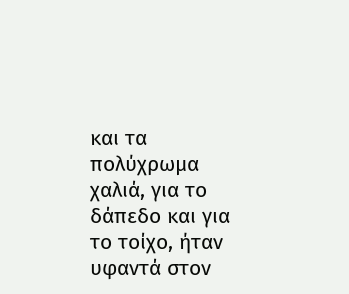και τα πολύχρωμα χαλιά, για το δάπεδο και για το τοίχο, ήταν υφαντά στον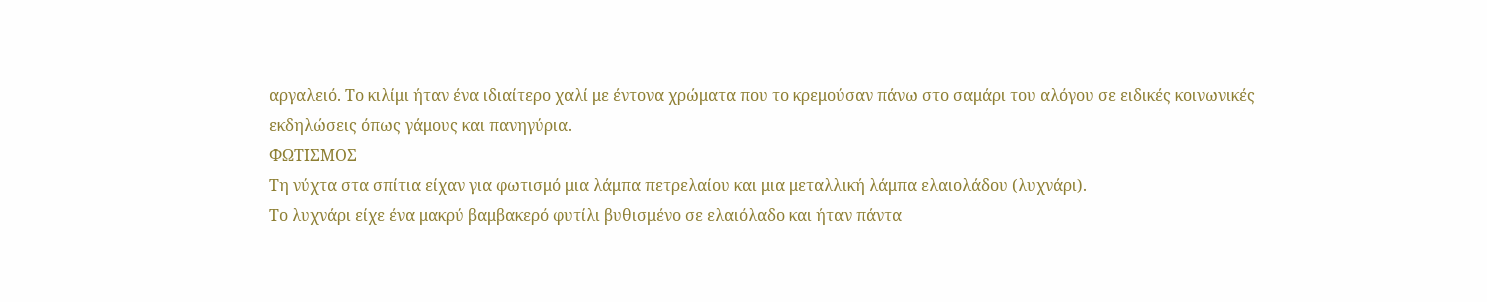αργαλειό. Το κιλίμι ήταν ένα ιδιαίτερο χαλί με έντονα χρώματα που το κρεμούσαν πάνω στο σαμάρι του αλόγου σε ειδικές κοινωνικές εκδηλώσεις όπως γάμους και πανηγύρια.
ΦΩΤΙΣΜΟΣ
Τη νύχτα στα σπίτια είχαν για φωτισμό μια λάμπα πετρελαίου και μια μεταλλική λάμπα ελαιολάδου (λυχνάρι).
Το λυχνάρι είχε ένα μακρύ βαμβακερό φυτίλι βυθισμένο σε ελαιόλαδο και ήταν πάντα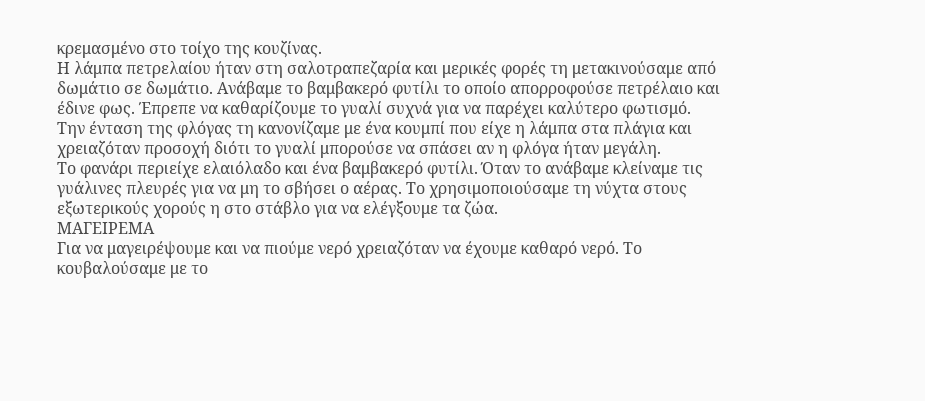κρεμασμένο στο τοίχο της κουζίνας.
Η λάμπα πετρελαίου ήταν στη σαλοτραπεζαρία και μερικές φορές τη μετακινούσαμε από δωμάτιο σε δωμάτιο. Ανάβαμε το βαμβακερό φυτίλι το οποίο απορροφούσε πετρέλαιο και έδινε φως. Έπρεπε να καθαρίζουμε το γυαλί συχνά για να παρέχει καλύτερο φωτισμό. Την ένταση της φλόγας τη κανονίζαμε με ένα κουμπί που είχε η λάμπα στα πλάγια και χρειαζόταν προσοχή διότι το γυαλί μπορούσε να σπάσει αν η φλόγα ήταν μεγάλη.
Το φανάρι περιείχε ελαιόλαδο και ένα βαμβακερό φυτίλι. Όταν το ανάβαμε κλείναμε τις γυάλινες πλευρές για να μη το σβήσει ο αέρας. Το χρησιμοποιούσαμε τη νύχτα στους εξωτερικούς χορούς η στο στάβλο για να ελέγξουμε τα ζώα.
ΜΑΓΕΙΡΕΜΑ
Για να μαγειρέψουμε και να πιούμε νερό χρειαζόταν να έχουμε καθαρό νερό. Το κουβαλούσαμε με το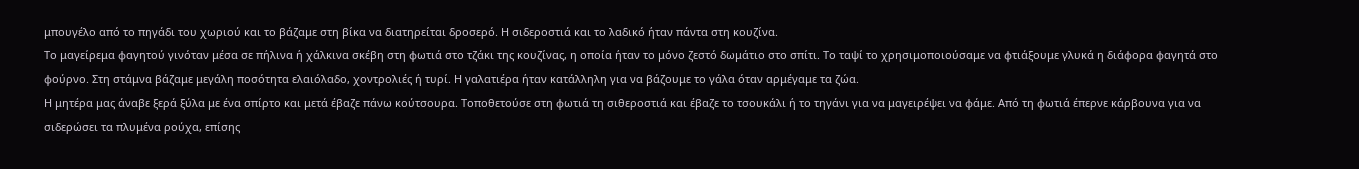μπουγέλο από το πηγάδι του χωριού και το βάζαμε στη βίκα να διατηρείται δροσερό. Η σιδεροστιά και το λαδικό ήταν πάντα στη κουζίνα.
Το μαγείρεμα φαγητού γινόταν μέσα σε πήλινα ή χάλκινα σκέβη στη φωτιά στο τζάκι της κουζίνας, η οποία ήταν το μόνο ζεστό δωμάτιο στο σπίτι. Το ταψί το χρησιμοποιούσαμε να φτιάξουμε γλυκά η διάφορα φαγητά στο φούρνο. Στη στάμνα βάζαμε μεγάλη ποσότητα ελαιόλαδο, χοντρολιές ή τυρί. Η γαλατιέρα ήταν κατάλληλη για να βάζουμε το γάλα όταν αρμέγαμε τα ζώα.
Η μητέρα μας άναβε ξερά ξύλα με ένα σπίρτο και μετά έβαζε πάνω κούτσουρα. Τοποθετούσε στη φωτιά τη σιθεροστιά και έβαζε το τσουκάλι ή το τηγάνι για να μαγειρέψει να φάμε. Από τη φωτιά έπερνε κάρβουνα για να σιδερώσει τα πλυμένα ρούχα, επίσης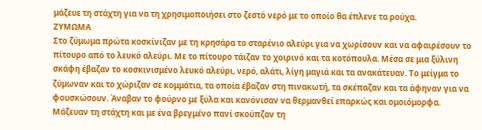μάζευε τη στάχτη για να τη χρησιμοποιήσει στο ζεστό νερό με το οποίο θα έπλενε τα ρούχα.
ΖΥΜΩΜΑ
Στο ζύμωμα πρώτα κοσκίνιζαν με τη κρησάρα το σταρένιο αλεύρι για να χωρίσουν και να αφαιρέσουν το πίτουρο από το λευκό αλεύρι. Με το πίτουρο τάιζαν το χοιρινό και τα κοτόπουλα. Μέσα σε μια ξύλινη σκάφη έβαζαν το κοσκινισμένο λευκό αλεύρι, νερό, αλάτι, λίγη μαγιά και τα ανακάτευαν. Το μείγμα το ζύμωναν και το χώριζαν σε κομμάτια, τα οποία έβαζαν στη πινακωτή, τα σκέπαζαν και τα άφηναν για να φουσκώσουν. Άναβαν το φούρνο με ξύλα και κανόνισαν να θερμανθεί επαρκώς και ομοιόμορφα. Μάζευαν τη στάχτη και με ένα βρεγμένο πανί σκούπζαν τη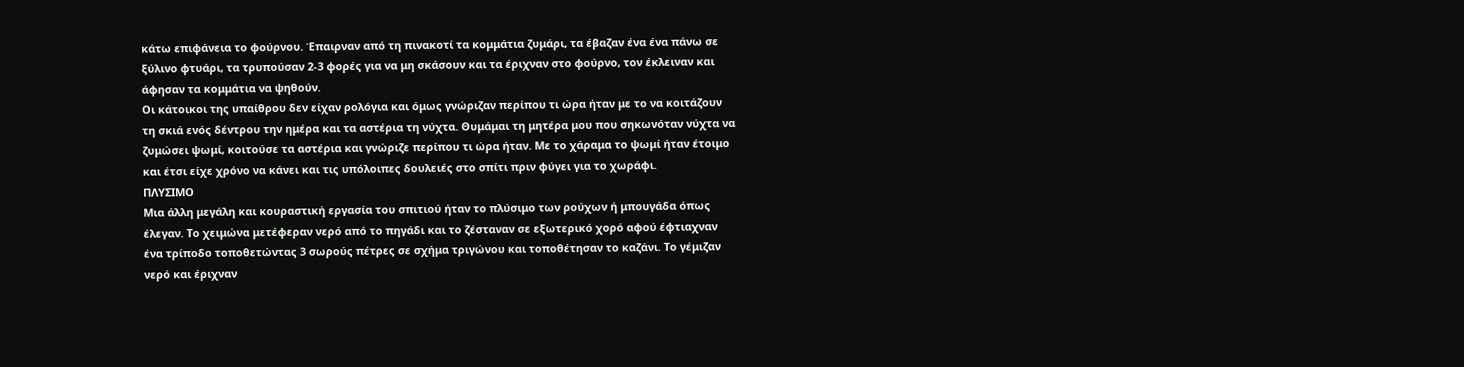κάτω επιφάνεια το φούρνου. Έπαιρναν από τη πινακοτί τα κομμάτια ζυμάρι, τα έβαζαν ένα ένα πάνω σε ξύλινο φτυάρι, τα τρυπούσαν 2-3 φορές για να μη σκάσουν και τα έριχναν στο φούρνο, τον έκλειναν και άφησαν τα κομμάτια να ψηθούν.
Οι κάτοικοι της υπαίθρου δεν είχαν ρολόγια και όμως γνώριζαν περίπου τι ώρα ήταν με το να κοιτάζουν τη σκιά ενός δέντρου την ημέρα και τα αστέρια τη νύχτα. Θυμάμαι τη μητέρα μου που σηκωνόταν νύχτα να ζυμώσει ψωμί, κοιτούσε τα αστέρια και γνώριζε περίπου τι ώρα ήταν. Με το χάραμα το ψωμί ήταν έτοιμο και έτσι είχε χρόνο να κάνει και τις υπόλοιπες δουλειές στο σπίτι πριν φύγει για το χωράφι.
ΠΛΥΣΙΜΟ
Μια άλλη μεγάλη και κουραστική εργασία του σπιτιού ήταν το πλύσιμο των ρούχων ή μπουγάδα όπως έλεγαν. Το χειμώνα μετέφεραν νερό από το πηγάδι και το ζέσταναν σε εξωτερικό χορό αφού έφτιαχναν ένα τρίποδο τοποθετώντας 3 σωρούς πέτρες σε σχήμα τριγώνου και τοποθέτησαν το καζάνι. Το γέμιζαν νερό και έριχναν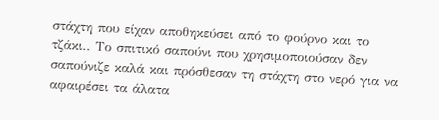στάχτη που είχαν αποθηκεύσει από το φούρνο και το τζάκι.. Το σπιτικό σαπούνι που χρησιμοποιούσαν δεν σαπούνιζε καλά και πρόσθεσαν τη στάχτη στο νερό για να αφαιρέσει τα άλατα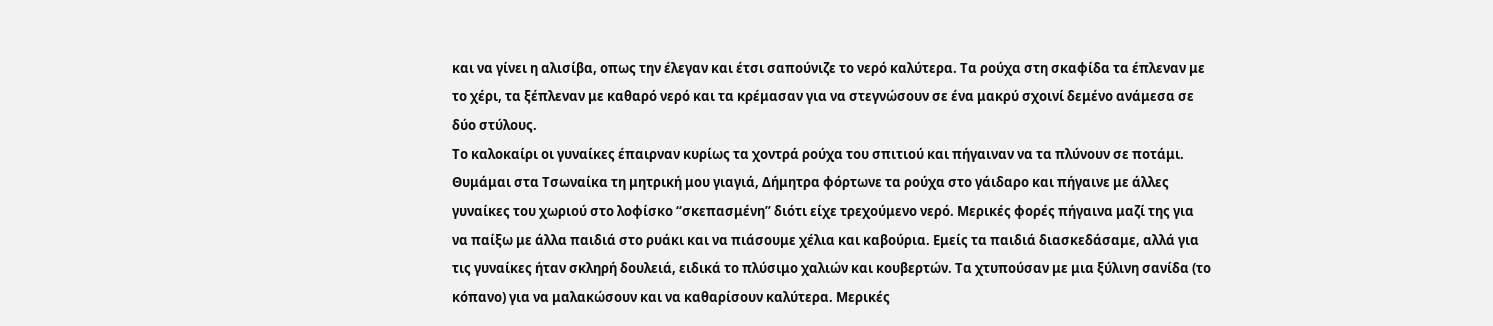και να γίνει η αλισίβα, οπως την έλεγαν και έτσι σαπούνιζε το νερό καλύτερα. Τα ρούχα στη σκαφίδα τα έπλεναν με το χέρι, τα ξέπλεναν με καθαρό νερό και τα κρέμασαν για να στεγνώσουν σε ένα μακρύ σχοινί δεμένο ανάμεσα σε δύο στύλους.
Το καλοκαίρι οι γυναίκες έπαιρναν κυρίως τα χοντρά ρούχα του σπιτιού και πήγαιναν να τα πλύνουν σε ποτάμι. Θυμάμαι στα Τσωναίκα τη μητρική μου γιαγιά, Δήμητρα φόρτωνε τα ρούχα στο γάιδαρο και πήγαινε με άλλες γυναίκες του χωριού στο λοφίσκο “σκεπασμένη” διότι είχε τρεχούμενο νερό. Μερικές φορές πήγαινα μαζί της για να παίξω με άλλα παιδιά στο ρυάκι και να πιάσουμε χέλια και καβούρια. Εμείς τα παιδιά διασκεδάσαμε, αλλά για τις γυναίκες ήταν σκληρή δουλειά, ειδικά το πλύσιμο χαλιών και κουβερτών. Τα χτυπούσαν με μια ξύλινη σανίδα (το κόπανο) για να μαλακώσουν και να καθαρίσουν καλύτερα. Μερικές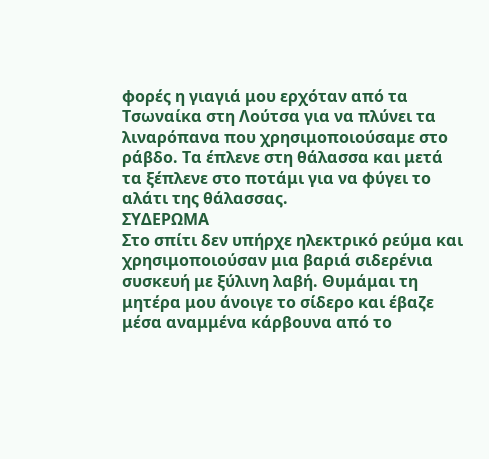φορές η γιαγιά μου ερχόταν από τα Τσωναίκα στη Λούτσα για να πλύνει τα λιναρόπανα που χρησιμοποιούσαμε στο ράβδο. Τα έπλενε στη θάλασσα και μετά τα ξέπλενε στο ποτάμι για να φύγει το αλάτι της θάλασσας.
ΣΥΔΕΡΩΜΑ
Στο σπίτι δεν υπήρχε ηλεκτρικό ρεύμα και χρησιμοποιούσαν μια βαριά σιδερένια συσκευή με ξύλινη λαβή. Θυμάμαι τη μητέρα μου άνοιγε το σίδερο και έβαζε μέσα αναμμένα κάρβουνα από το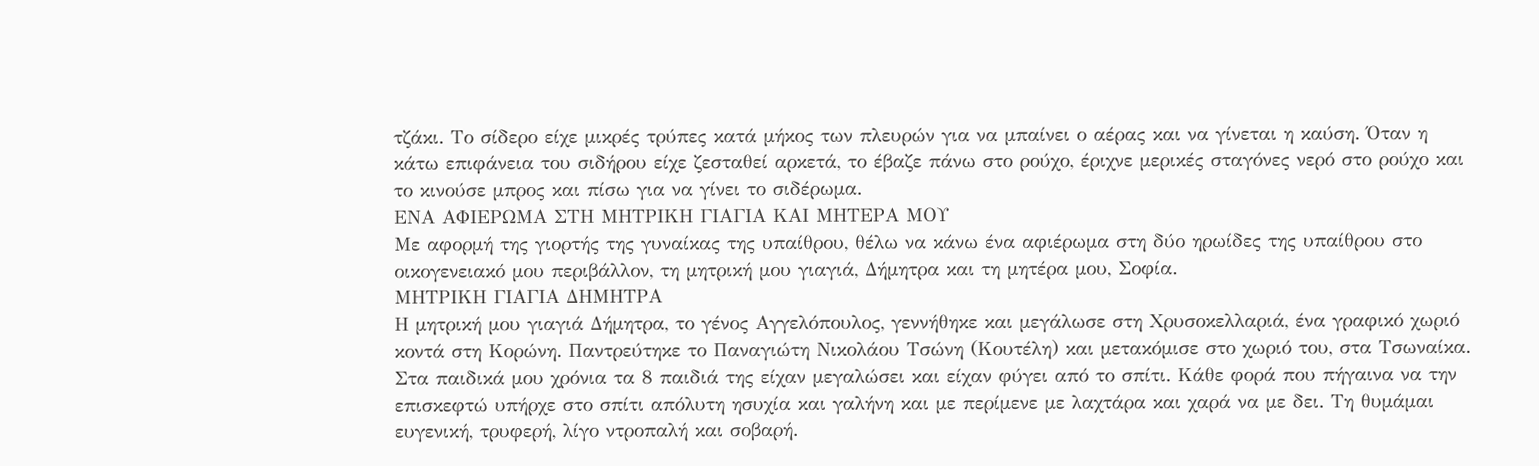τζάκι. Το σίδερο είχε μικρές τρύπες κατά μήκος των πλευρών για να μπαίνει ο αέρας και να γίνεται η καύση. Όταν η κάτω επιφάνεια του σιδήρου είχε ζεσταθεί αρκετά, το έβαζε πάνω στο ρούχο, έριχνε μερικές σταγόνες νερό στο ρούχο και το κινούσε μπρος και πίσω για να γίνει το σιδέρωμα.
ΕΝΑ ΑΦΙΕΡΩΜΑ ΣΤΗ ΜΗΤΡΙΚΗ ΓΙΑΓΙΑ ΚΑΙ ΜΗΤΕΡΑ ΜΟΥ
Με αφορμή της γιορτής της γυναίκας της υπαίθρου, θέλω να κάνω ένα αφιέρωμα στη δύο ηρωίδες της υπαίθρου στο οικογενειακό μου περιβάλλον, τη μητρική μου γιαγιά, Δήμητρα και τη μητέρα μου, Σοφία.
ΜΗΤΡΙΚΗ ΓΙΑΓΙΑ ΔΗΜΗΤΡΑ
Η μητρική μου γιαγιά Δήμητρα, το γένος Αγγελόπουλος, γεννήθηκε και μεγάλωσε στη Χρυσοκελλαριά, ένα γραφικό χωριό κοντά στη Κορώνη. Παντρεύτηκε το Παναγιώτη Νικολάου Τσώνη (Κουτέλη) και μετακόμισε στο χωριό του, στα Τσωναίκα.
Στα παιδικά μου χρόνια τα 8 παιδιά της είχαν μεγαλώσει και είχαν φύγει από το σπίτι. Κάθε φορά που πήγαινα να την επισκεφτώ υπήρχε στο σπίτι απόλυτη ησυχία και γαλήνη και με περίμενε με λαχτάρα και χαρά να με δει. Τη θυμάμαι ευγενική, τρυφερή, λίγο ντροπαλή και σοβαρή.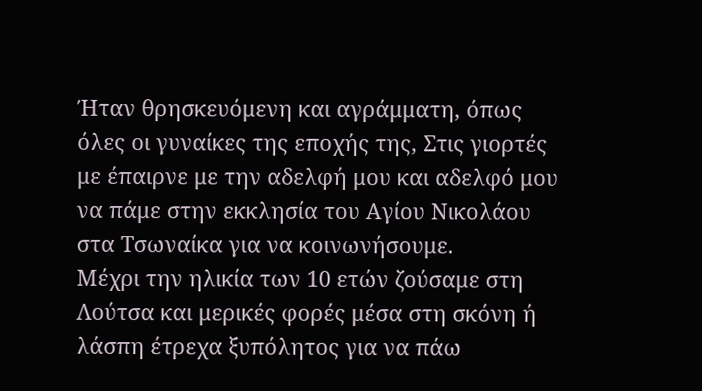Ήταν θρησκευόμενη και αγράμματη, όπως όλες οι γυναίκες της εποχής της, Στις γιορτές με έπαιρνε με την αδελφή μου και αδελφό μου να πάμε στην εκκλησία του Αγίου Νικολάου στα Τσωναίκα για να κοινωνήσουμε.
Μέχρι την ηλικία των 10 ετών ζούσαμε στη Λούτσα και μερικές φορές μέσα στη σκόνη ή λάσπη έτρεχα ξυπόλητος για να πάω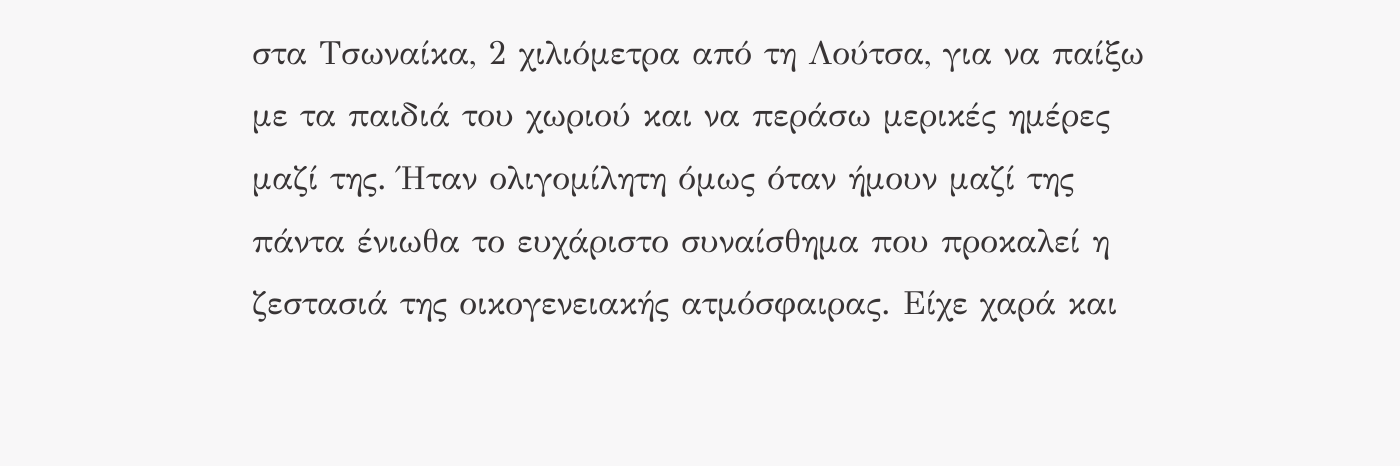στα Τσωναίκα, 2 χιλιόμετρα από τη Λούτσα, για να παίξω με τα παιδιά του χωριού και να περάσω μερικές ημέρες μαζί της. Ήταν ολιγομίλητη όμως όταν ήμουν μαζί της πάντα ένιωθα το ευχάριστο συναίσθημα που προκαλεί η ζεστασιά της οικογενειακής ατμόσφαιρας. Είχε χαρά και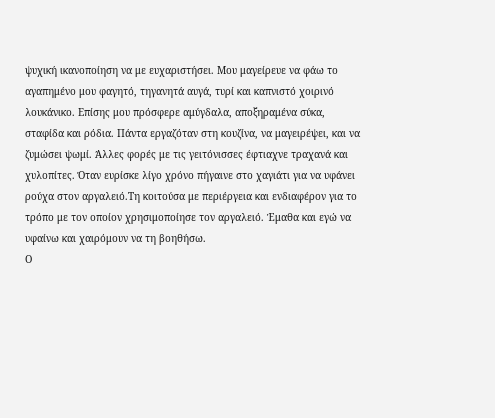ψυχική ικανοποίηση να με ευχαριστήσει. Μου μαγείρευε να φάω το αγαπημένο μου φαγητό, τηγανητά αυγά, τυρί και καπνιστό χοιρινό λουκάνικο. Επίσης μου πρόσφερε αμύγδαλα, αποξηραμένα σύκα, σταφίδα και ρόδια. Πάντα εργαζόταν στη κουζίνα, να μαγειρέψει, και να ζυμώσει ψωμί. Άλλες φορές με τις γειτόνισσες έφτιαχνε τραχανά και χυλοπίτες. Όταν ευρίσκε λίγο χρόνο πήγαινε στο χαγιάτι για να υφάνει ρούχα στον αργαλειό.Τη κοιτούσα με περιέργεια και ενδιαφέρον για το τρόπο με τον οποίον χρησιμοποίησε τον αργαλειό. Έμαθα και εγώ να υφαίνω και χαιρόμουν να τη βοηθήσω.
Ο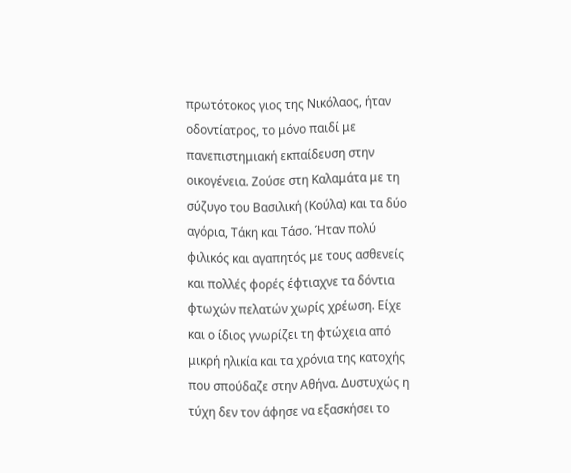πρωτότοκος γιος της Νικόλαος, ήταν οδοντίατρος, το μόνο παιδί με πανεπιστημιακή εκπαίδευση στην οικογένεια. Ζούσε στη Καλαμάτα με τη σύζυγο του Βασιλική (Κούλα) και τα δύο αγόρια, Τάκη και Τάσο. Ήταν πολύ φιλικός και αγαπητός με τους ασθενείς και πολλές φορές έφτιαχνε τα δόντια φτωχών πελατών χωρίς χρέωση. Είχε και ο ίδιος γνωρίζει τη φτώχεια από μικρή ηλικία και τα χρόνια της κατοχής που σπούδαζε στην Αθήνα. Δυστυχώς η τύχη δεν τον άφησε να εξασκήσει το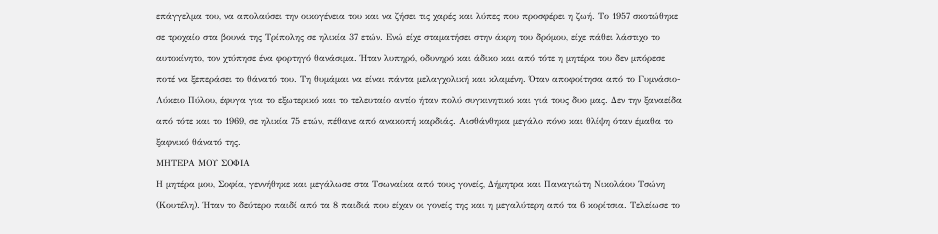επάγγελμα του, να απολαύσει την οικογένεια του και να ζήσει τις χαρές και λύπες που προσφέρει η ζωή. Το 1957 σκοτώθηκε σε τροχαίο στα βουνά της Τρίπολης σε ηλικία 37 ετών. Ενώ είχε σταματήσει στην άκρη του δρόμου, είχε πάθει λάστιχο το αυτοκίνητο, τον χτύπησε ένα φορτηγό θανάσιμα. Ήταν λυπηρό, οδυνηρό και άδικο και από τότε η μητέρα του δεν μπόρεσε ποτέ να ξεπεράσει το θάνατό του. Τη θυμάμαι να είναι πάντα μελαγχολική και κλαμένη. Όταν αποφοίτησα από το Γυμνάσιο-Λύκειο Πύλου, έφυγα για το εξωτερικό και το τελευταίο αντίο ήταν πολύ συγκινητικό και γιά τους δυο μας. Δεν την ξαναείδα από τότε και το 1969, σε ηλικία 75 ετών, πέθανε από ανακοπή καρδιάς. Αισθάνθηκα μεγάλο πόνο και θλίψη όταν έμαθα το ξαφνικό θάνατό της.
ΜΗΤΕΡΑ ΜΟΥ ΣΟΦΙΑ
Η μητέρα μου, Σοφία, γεννήθηκε και μεγάλωσε στα Τσωναίκα από τους γονείς, Δήμητρα και Παναγιώτη Νικολάου Τσώνη (Κουτέλη). Ήταν το δεύτερο παιδί από τα 8 παιδιά που είχαν οι γονείς της και η μεγαλύτερη από τα 6 κορίτσια. Τελείωσε το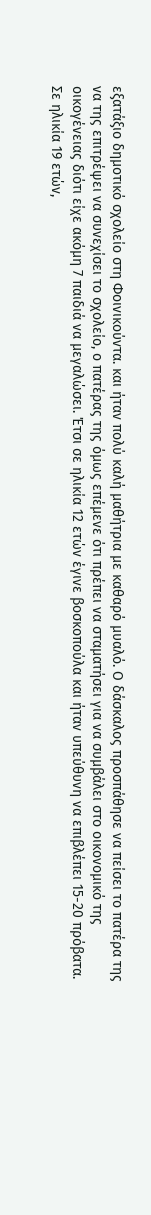εξατάξιο δημοτικό σχολείο στη Φοινικούντα. και ήταν πολύ καλή μαθήτρια με καθαρό μυαλό. Ο δάσκαλος προσπάθησε να πείσει το πατέρα της να της επιτρέψει να συνεχίσει το σχολείο, ο πατέρας της όμως επέμενε ότι πρέπει να σταματήσει για να συμβάλει στο οικονομικό της οικογένειας διότι είχε ακόμη 7 παιδιά να μεγαλώσει. Έτσι σε ηλικία 12 ετών έγινε βοσκοπούλα και ήταν υπεύθυνη να επιβλέπει 15-20 πρόβατα.
Σε ηλικία 19 ετών,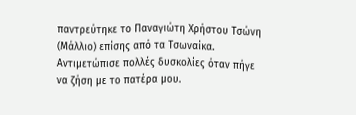παντρεύτηκε το Παναγιώτη Χρήστου Τσώνη (Μάλλιο) επίσης από τα Τσωναίκα. Αντιμετώπισε πολλές δυσκολίες όταν πήγε να ζήση με το πατέρα μου.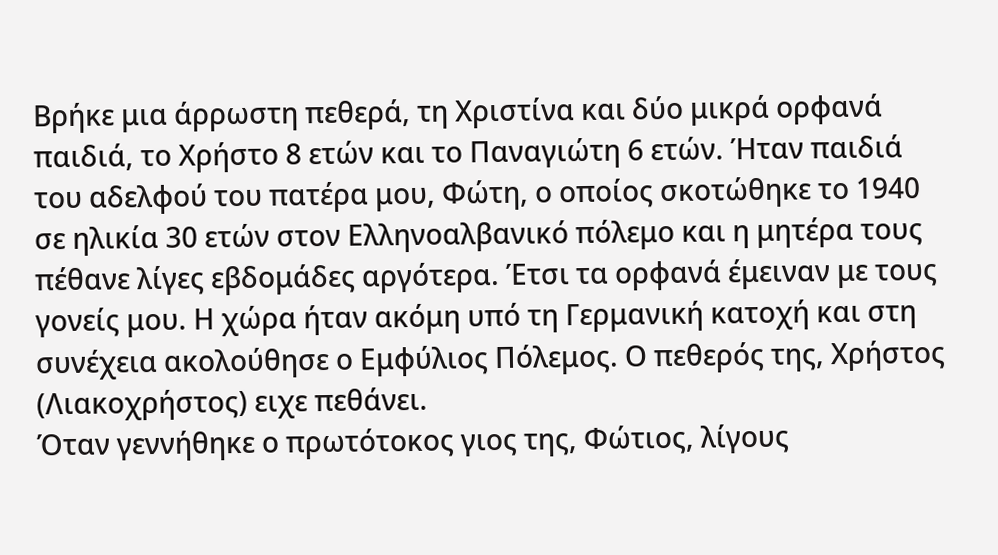Βρήκε μια άρρωστη πεθερά, τη Χριστίνα και δύο μικρά ορφανά παιδιά, το Χρήστο 8 ετών και το Παναγιώτη 6 ετών. Ήταν παιδιά του αδελφού του πατέρα μου, Φώτη, ο οποίος σκοτώθηκε το 1940 σε ηλικία 30 ετών στον Ελληνοαλβανικό πόλεμο και η μητέρα τους πέθανε λίγες εβδομάδες αργότερα. Έτσι τα ορφανά έμειναν με τους γονείς μου. Η χώρα ήταν ακόμη υπό τη Γερμανική κατοχή και στη συνέχεια ακολούθησε ο Εμφύλιος Πόλεμος. Ο πεθερός της, Χρήστος (Λιακοχρήστος) ειχε πεθάνει.
Όταν γεννήθηκε ο πρωτότοκος γιος της, Φώτιος, λίγους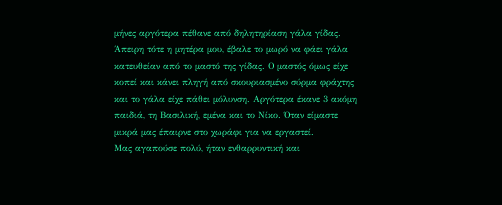μήνες αργότερα πέθανε από δηλητηρίαση γάλα γίδας. Άπειρη τότε η μητέρα μου, έβαλε το μωρό να φάει γάλα κατευθείαν από το μαστό της γίδας. Ο μαστός όμως είχε κοπεί και κάνει πληγή από σκουριασμένο σύρμα φράχτης και το γάλα είχε πάθει μόλυνση. Αργότερα έκανε 3 ακόμη παιδιά, τη Βασιλική, εμένα και το Νίκο. Όταν είμαστε μικρά μας έπαιρνε στο χωράφι για να εργαστεί.
Μας αγαπούσε πολύ, ήταν ενθαρρυντική και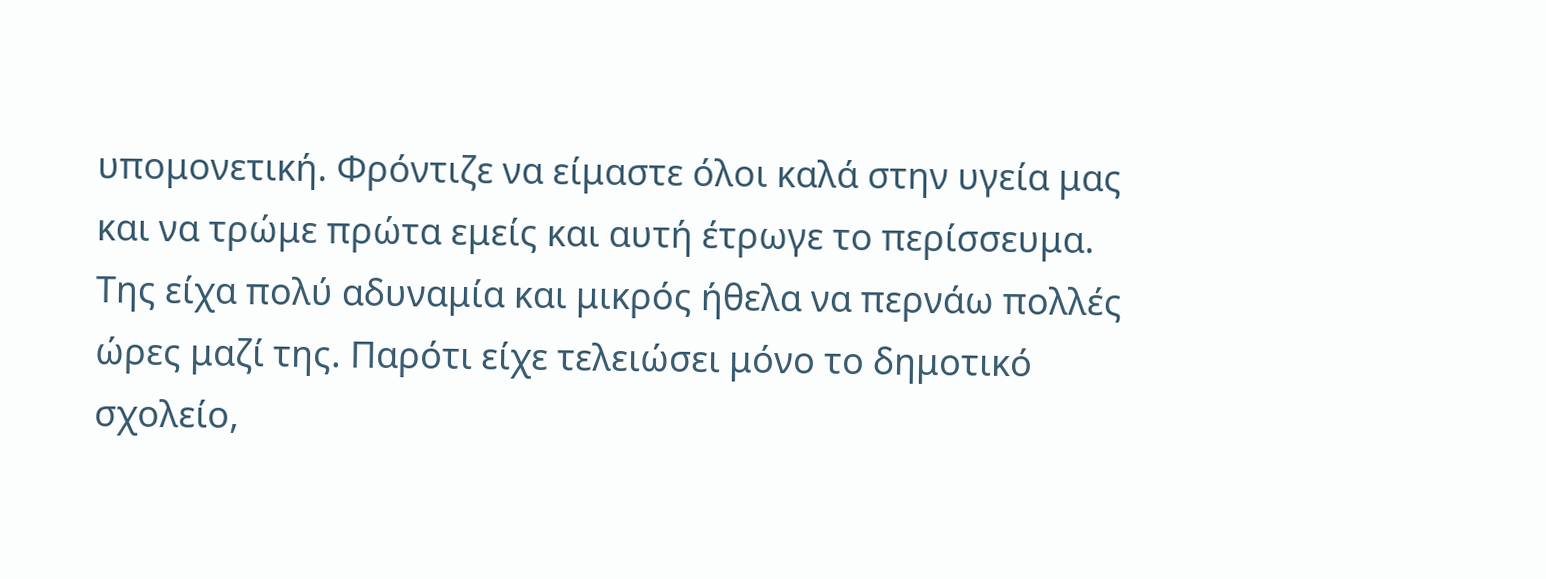υπομονετική. Φρόντιζε να είμαστε όλοι καλά στην υγεία μας και να τρώμε πρώτα εμείς και αυτή έτρωγε το περίσσευμα. Της είχα πολύ αδυναμία και μικρός ήθελα να περνάω πολλές ώρες μαζί της. Παρότι είχε τελειώσει μόνο το δημοτικό σχολείο,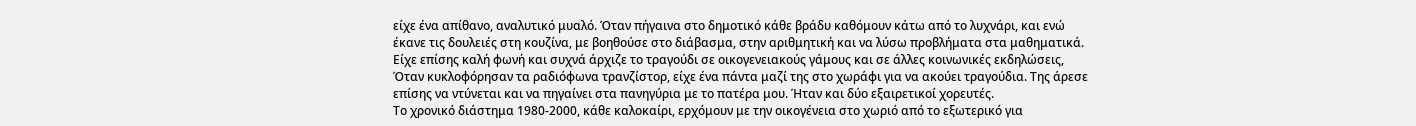είχε ένα απίθανο, αναλυτικό μυαλό. Όταν πήγαινα στο δημοτικό κάθε βράδυ καθόμουν κάτω από το λυχνάρι, και ενώ έκανε τις δουλειές στη κουζίνα, με βοηθούσε στο διάβασμα, στην αριθμητική και να λύσω προβλήματα στα μαθηματικά.
Είχε επίσης καλή φωνή και συχνά άρχιζε το τραγούδι σε οικογενειακούς γάμους και σε άλλες κοινωνικές εκδηλώσεις, Όταν κυκλοφόρησαν τα ραδιόφωνα τρανζίστορ, είχε ένα πάντα μαζί της στο χωράφι για να ακούει τραγούδια. Της άρεσε επίσης να ντύνεται και να πηγαίνει στα πανηγύρια με το πατέρα μου. Ήταν και δύο εξαιρετικοί χορευτές.
Το χρονικό διάστημα 1980-2000, κάθε καλοκαίρι, ερχόμουν με την οικογένεια στο χωριό από το εξωτερικό για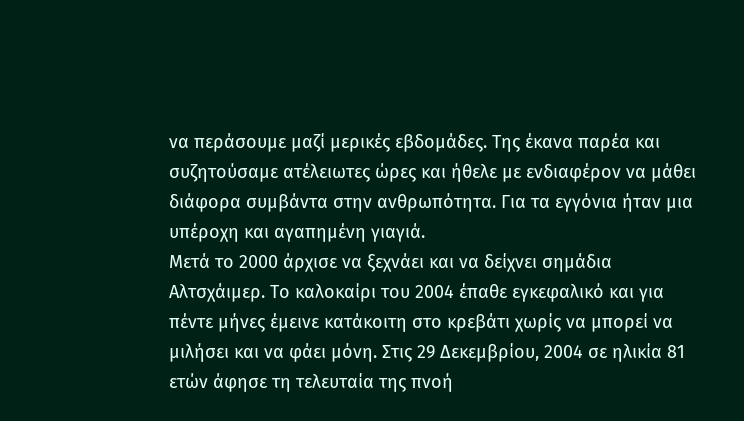να περάσουμε μαζί μερικές εβδομάδες. Της έκανα παρέα και συζητούσαμε ατέλειωτες ώρες και ήθελε με ενδιαφέρον να μάθει διάφορα συμβάντα στην ανθρωπότητα. Για τα εγγόνια ήταν μια υπέροχη και αγαπημένη γιαγιά.
Μετά το 2000 άρχισε να ξεχνάει και να δείχνει σημάδια Αλτσχάιμερ. Το καλοκαίρι του 2004 έπαθε εγκεφαλικό και για πέντε μήνες έμεινε κατάκοιτη στο κρεβάτι χωρίς να μπορεί να μιλήσει και να φάει μόνη. Στις 29 Δεκεμβρίου, 2004 σε ηλικία 81 ετών άφησε τη τελευταία της πνοή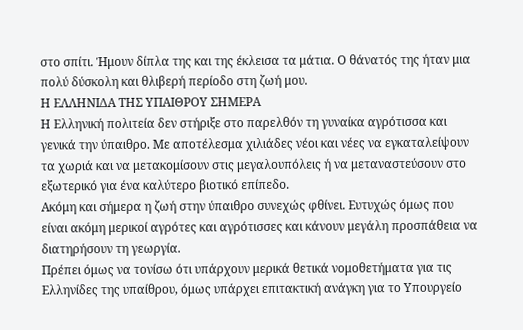στο σπίτι. Ήμουν δίπλα της και της έκλεισα τα μάτια. Ο θάνατός της ήταν μια πολύ δύσκολη και θλιβερή περίοδο στη ζωή μου.
Η ΕΛΛΗΝΙΔΑ ΤΗΣ ΥΠΑΙΘΡΟΥ ΣΗΜΕΡΑ
Η Ελληνική πολιτεία δεν στήριξε στο παρελθόν τη γυναίκα αγρότισσα και γενικά την ύπαιθρο. Με αποτέλεσμα χιλιάδες νέοι και νέες να εγκαταλείψουν τα χωριά και να μετακομίσουν στις μεγαλουπόλεις ή να μεταναστεύσουν στο εξωτερικό για ένα καλύτερο βιοτικό επίπεδο.
Ακόμη και σήμερα η ζωή στην ύπαιθρο συνεχώς φθίνει. Ευτυχώς όμως που είναι ακόμη μερικοί αγρότες και αγρότισσες και κάνουν μεγάλη προσπάθεια να διατηρήσουν τη γεωργία.
Πρέπει όμως να τονίσω ότι υπάρχουν μερικά θετικά νομοθετήματα για τις Ελληνίδες της υπαίθρου, όμως υπάρχει επιτακτική ανάγκη για το Υπουργείο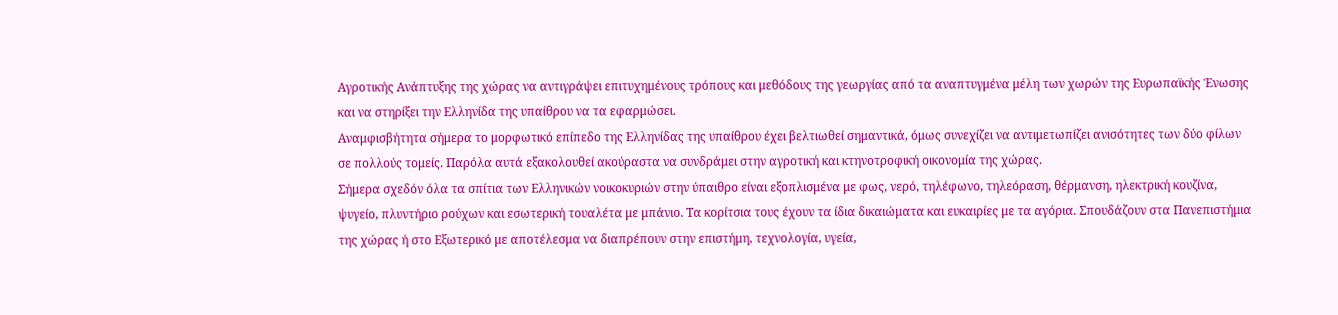Αγροτικής Ανάπτυξης της χώρας να αντιγράψει επιτυχημένους τρόπους και μεθόδους της γεωργίας από τα αναπτυγμένα μέλη των χωρών της Ευρωπαϊκής Ένωσης και να στηρίξει την Ελληνίδα της υπαίθρου να τα εφαρμώσει.
Αναμφισβήτητα σήμερα το μορφωτικό επίπεδο της Ελληνίδας της υπαίθρου έχει βελτιωθεί σημαντικά, όμως συνεχίζει να αντιμετωπίζει ανισότητες των δύο φίλων σε πολλούς τομείς. Παρόλα αυτά εξακολουθεί ακούραστα να συνδράμει στην αγροτική και κτηνοτροφική οικονομία της χώρας.
Σήμερα σχεδόν όλα τα σπίτια των Ελληνικών νοικοκυριών στην ύπαιθρο είναι εξοπλισμένα με φως, νερό, τηλέφωνο, τηλεόραση, θέρμανση, ηλεκτρική κουζίνα, ψυγείο, πλυντήριο ρούχων και εσωτερική τουαλέτα με μπάνιο. Τα κορίτσια τους έχουν τα ίδια δικαιώματα και ευκαιρίες με τα αγόρια. Σπουδάζουν στα Πανεπιστήμια της χώρας ή στο Εξωτερικό με αποτέλεσμα να διαπρέπουν στην επιστήμη, τεχνολογία, υγεία,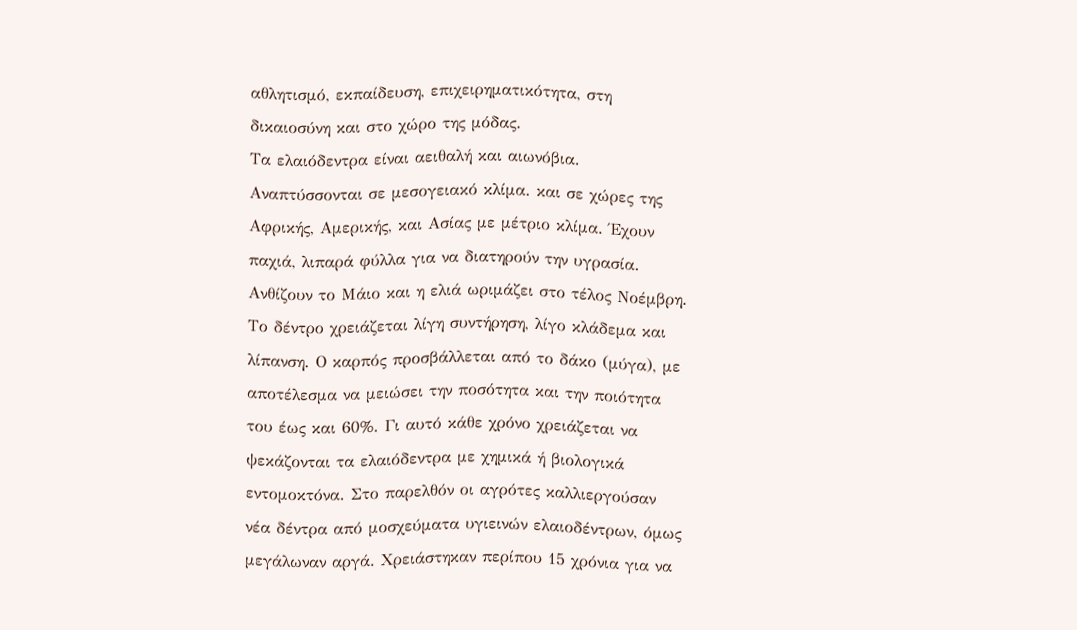αθλητισμό, εκπαίδευση, επιχειρηματικότητα, στη δικαιοσύνη και στο χώρο της μόδας.
Τα ελαιόδεντρα είναι αειθαλή και αιωνόβια. Αναπτύσσονται σε μεσογειακό κλίμα. και σε χώρες της Αφρικής, Αμερικής, και Ασίας με μέτριο κλίμα. Έχουν παχιά, λιπαρά φύλλα για να διατηρούν την υγρασία. Ανθίζουν το Μάιο και η ελιά ωριμάζει στο τέλος Νοέμβρη. Το δέντρο χρειάζεται λίγη συντήρηση, λίγο κλάδεμα και λίπανση. Ο καρπός προσβάλλεται από το δάκο (μύγα), με αποτέλεσμα να μειώσει την ποσότητα και την ποιότητα του έως και 60%. Γι αυτό κάθε χρόνο χρειάζεται να ψεκάζονται τα ελαιόδεντρα με χημικά ή βιολογικά εντομοκτόνα. Στο παρελθόν οι αγρότες καλλιεργούσαν νέα δέντρα από μοσχεύματα υγιεινών ελαιοδέντρων, όμως μεγάλωναν αργά. Χρειάστηκαν περίπου 15 χρόνια για να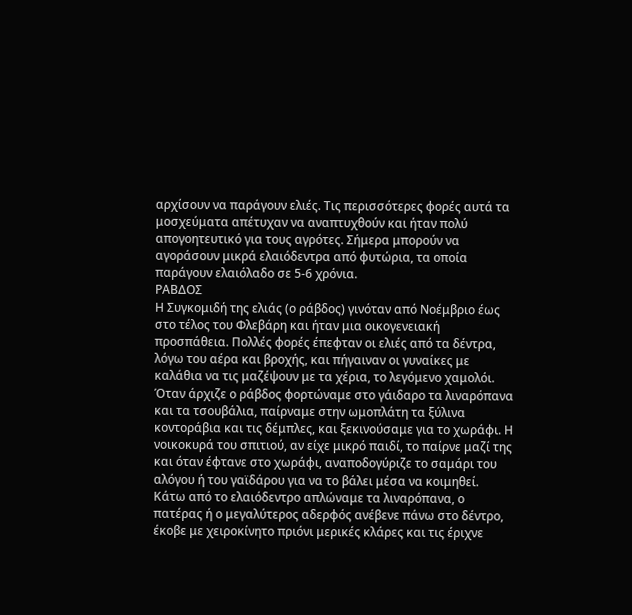αρχίσουν να παράγουν ελιές. Τις περισσότερες φορές αυτά τα μοσχεύματα απέτυχαν να αναπτυχθούν και ήταν πολύ απογοητευτικό για τους αγρότες. Σήμερα μπορούν να αγοράσουν μικρά ελαιόδεντρα από φυτώρια, τα οποία παράγουν ελαιόλαδο σε 5-6 χρόνια.
ΡΑΒΔΟΣ
Η Συγκομιδή της ελιάς (ο ράβδος) γινόταν από Νοέμβριο έως στο τέλος του Φλεβάρη και ήταν μια οικογενειακή προσπάθεια. Πολλές φορές έπεφταν οι ελιές από τα δέντρα, λόγω του αέρα και βροχής, και πήγαιναν οι γυναίκες με καλάθια να τις μαζέψουν με τα χέρια, το λεγόμενο χαμολόι.
Όταν άρχιζε ο ράβδος φορτώναμε στο γάιδαρο τα λιναρόπανα και τα τσουβάλια, παίρναμε στην ωμοπλάτη τα ξύλινα κοντοράβια και τις δέμπλες, και ξεκινούσαμε για το χωράφι. Η νοικοκυρά του σπιτιού, αν είχε μικρό παιδί, το παίρνε μαζί της και όταν έφτανε στο χωράφι, αναποδογύριζε το σαμάρι του αλόγου ή του γαϊδάρου για να το βάλει μέσα να κοιμηθεί.
Κάτω από το ελαιόδεντρο απλώναμε τα λιναρόπανα, ο πατέρας ή ο μεγαλύτερος αδερφός ανέβενε πάνω στο δέντρο, έκοβε με χειροκίνητο πριόνι μερικές κλάρες και τις έριχνε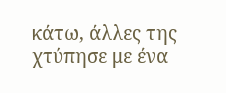κάτω, άλλες της χτύπησε με ένα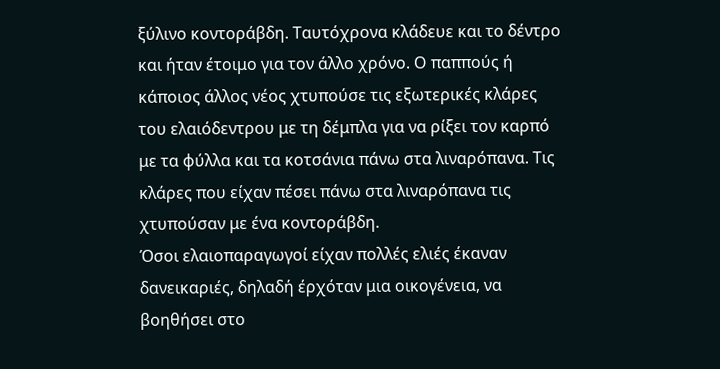ξύλινο κοντοράβδη. Ταυτόχρονα κλάδευε και το δέντρο και ήταν έτοιμο για τον άλλο χρόνο. Ο παππούς ή κάποιος άλλος νέος χτυπούσε τις εξωτερικές κλάρες του ελαιόδεντρου με τη δέμπλα για να ρίξει τον καρπό με τα φύλλα και τα κοτσάνια πάνω στα λιναρόπανα. Τις κλάρες που είχαν πέσει πάνω στα λιναρόπανα τις χτυπούσαν με ένα κοντοράβδη.
Όσοι ελαιοπαραγωγοί είχαν πολλές ελιές έκαναν δανεικαριές, δηλαδή έρχόταν μια οικογένεια, να βοηθήσει στο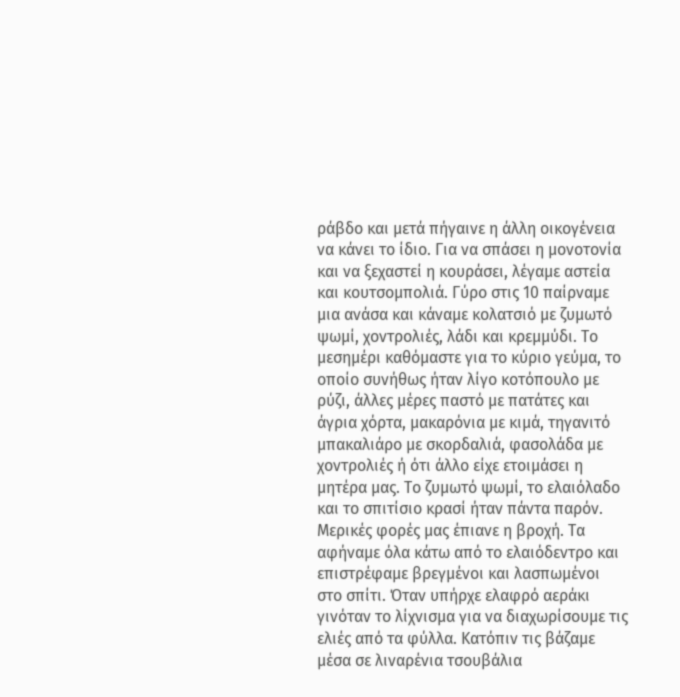ράβδο και μετά πήγαινε η άλλη οικογένεια να κάνει το ίδιο. Για να σπάσει η μονοτονία και να ξεχαστεί η κουράσει, λέγαμε αστεία και κουτσομπολιά. Γύρο στις 10 παίρναμε μια ανάσα και κάναμε κολατσιό με ζυμωτό ψωμί, χοντρολιές, λάδι και κρεμμύδι. Το μεσημέρι καθόμαστε για το κύριο γεύμα, το οποίο συνήθως ήταν λίγο κοτόπουλο με ρύζι, άλλες μέρες παστό με πατάτες και άγρια χόρτα, μακαρόνια με κιμά, τηγανιτό μπακαλιάρο με σκορδαλιά, φασολάδα με χοντρολιές ή ότι άλλο είχε ετοιμάσει η μητέρα μας. Το ζυμωτό ψωμί, το ελαιόλαδο και το σπιτίσιο κρασί ήταν πάντα παρόν.
Μερικές φορές μας έπιανε η βροχή. Τα αφήναμε όλα κάτω από το ελαιόδεντρο και επιστρέφαμε βρεγμένοι και λασπωμένοι στο σπίτι. Όταν υπήρχε ελαφρό αεράκι γινόταν το λίχνισμα για να διαχωρίσουμε τις ελιές από τα φύλλα. Κατόπιν τις βάζαμε μέσα σε λιναρένια τσουβάλια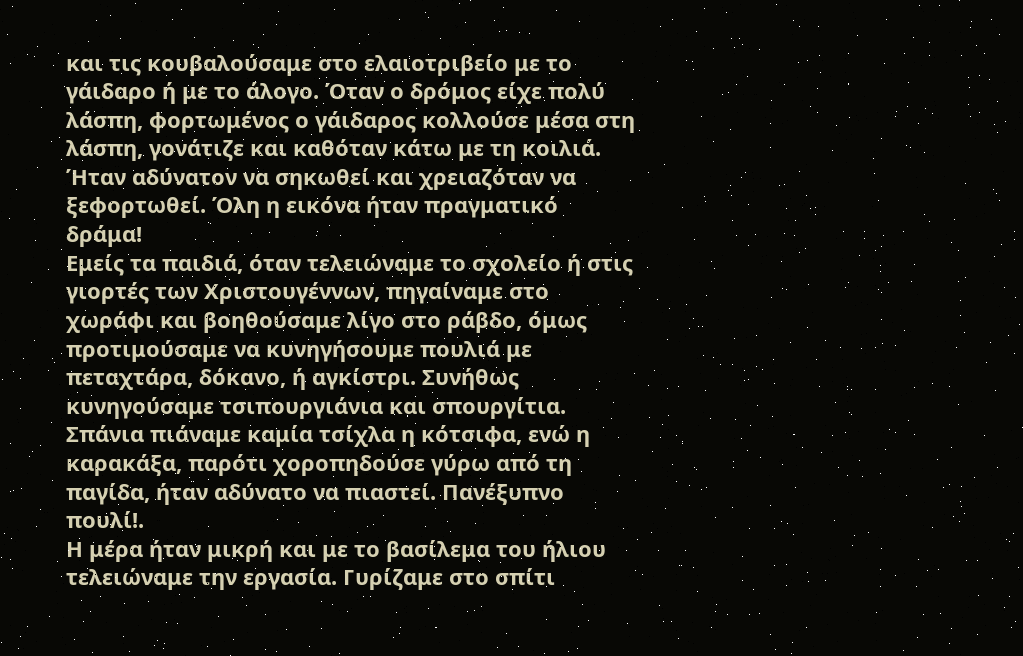και τις κουβαλούσαμε στο ελαιοτριβείο με το γάιδαρο ή με το άλογο. Όταν ο δρόμος είχε πολύ λάσπη, φορτωμένος ο γάιδαρος κολλούσε μέσα στη λάσπη, γονάτιζε και καθόταν κάτω με τη κοιλιά. Ήταν αδύνατον να σηκωθεί και χρειαζόταν να ξεφορτωθεί. Όλη η εικόνα ήταν πραγματικό δράμα!
Εμείς τα παιδιά, όταν τελειώναμε το σχολείο ή στις γιορτές των Χριστουγέννων, πηγαίναμε στο χωράφι και βοηθούσαμε λίγο στο ράβδο, όμως προτιμούσαμε να κυνηγήσουμε πουλιά με πεταχτάρα, δόκανο, ή αγκίστρι. Συνήθως κυνηγούσαμε τσιπουργιάνια και σπουργίτια. Σπάνια πιάναμε καμία τσίχλα η κότσιφα, ενώ η καρακάξα, παρότι χοροπηδούσε γύρω από τη παγίδα, ήταν αδύνατο να πιαστεί. Πανέξυπνο πουλί!.
Η μέρα ήταν μικρή και με το βασίλεμα του ήλιου τελειώναμε την εργασία. Γυρίζαμε στο σπίτι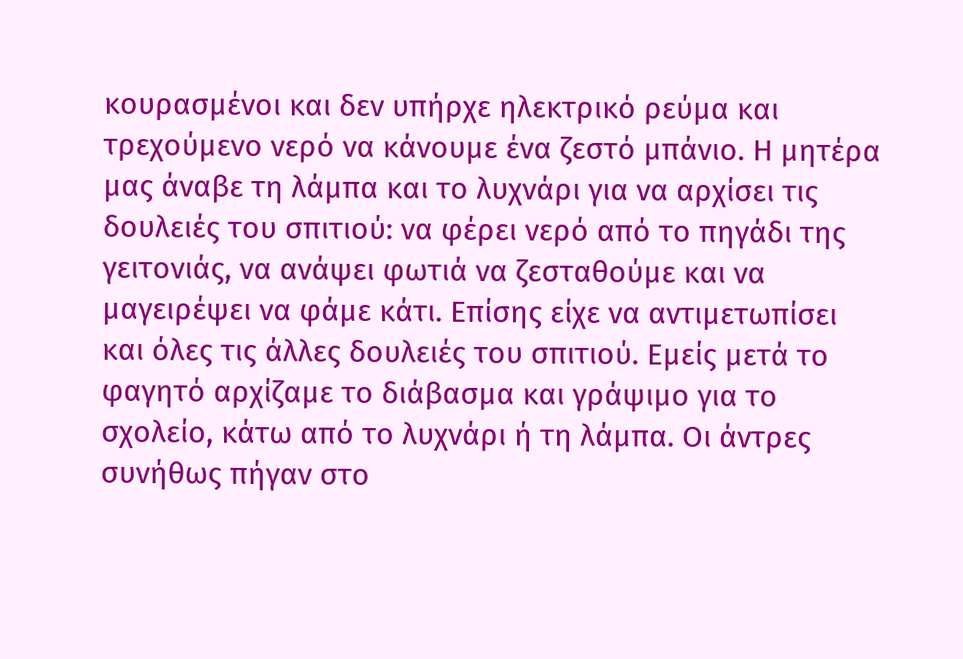κουρασμένοι και δεν υπήρχε ηλεκτρικό ρεύμα και τρεχούμενο νερό να κάνουμε ένα ζεστό μπάνιο. Η μητέρα μας άναβε τη λάμπα και το λυχνάρι για να αρχίσει τις δουλειές του σπιτιού: να φέρει νερό από το πηγάδι της γειτονιάς, να ανάψει φωτιά να ζεσταθούμε και να μαγειρέψει να φάμε κάτι. Επίσης είχε να αντιμετωπίσει και όλες τις άλλες δουλειές του σπιτιού. Εμείς μετά το φαγητό αρχίζαμε το διάβασμα και γράψιμο για το σχολείο, κάτω από το λυχνάρι ή τη λάμπα. Οι άντρες συνήθως πήγαν στο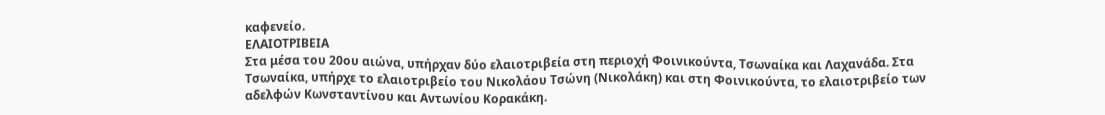καφενείο.
ΕΛΑΙΟΤΡΙΒΕΙΑ
Στα μέσα του 20ου αιώνα, υπήρχαν δύο ελαιοτριβεία στη περιοχή Φοινικούντα, Τσωναίκα και Λαχανάδα. Στα Τσωναίκα, υπήρχε το ελαιοτριβείο του Νικολάου Τσώνη (Νικολάκη) και στη Φοινικούντα, το ελαιοτριβείο των αδελφών Κωνσταντίνου και Αντωνίου Κορακάκη.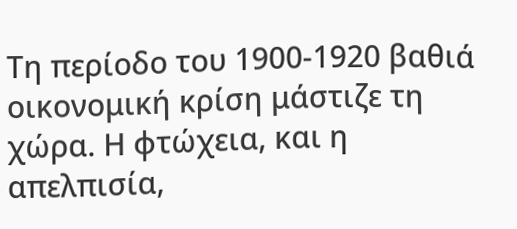Τη περίοδο του 1900-1920 βαθιά οικονομική κρίση μάστιζε τη χώρα. Η φτώχεια, και η απελπισία,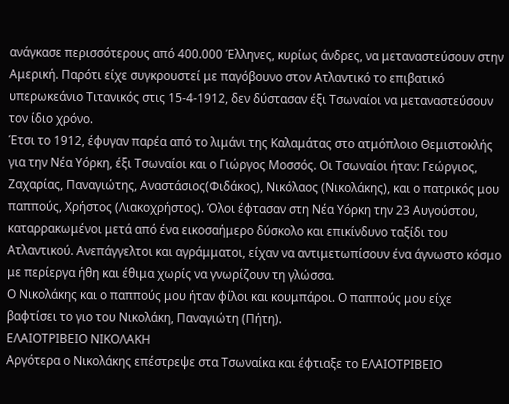ανάγκασε περισσότερους από 400.000 Έλληνες, κυρίως άνδρες, να μεταναστεύσουν στην Αμερική. Παρότι είχε συγκρουστεί με παγόβουνο στον Ατλαντικό το επιβατικό υπερωκεάνιο Τιτανικός στις 15-4-1912, δεν δύστασαν έξι Τσωναίοι να μεταναστεύσουν τον ίδιο χρόνο.
Έτσι το 1912, έφυγαν παρέα από το λιμάνι της Καλαμάτας στο ατμόπλοιο Θεμιστοκλής για την Νέα Υόρκη, έξι Τσωναίοι και ο Γιώργος Μοσσός. Οι Τσωναίοι ήταν: Γεώργιος, Ζαχαρίας, Παναγιώτης, Αναστάσιος(Φιδάκος), Νικόλαος (Νικολάκης), και ο πατρικός μου παππούς, Χρήστος (Λιακοχρήστος). Όλοι έφτασαν στη Νέα Υόρκη την 23 Αυγούστου, καταρρακωμένοι μετά από ένα εικοσαήμερο δύσκολο και επικίνδυνο ταξίδι του Ατλαντικού. Ανεπάγγελτοι και αγράμματοι, είχαν να αντιμετωπίσουν ένα άγνωστο κόσμο με περίεργα ήθη και έθιμα χωρίς να γνωρίζουν τη γλώσσα.
Ο Νικολάκης και ο παππούς μου ήταν φίλοι και κουμπάροι. Ο παππούς μου είχε βαφτίσει το γιο του Νικολάκη, Παναγιώτη (Πήτη).
ΕΛΑΙΟΤΡΙΒΕΙΟ ΝΙΚΟΛΑΚΗ
Αργότερα ο Νικολάκης επέστρεψε στα Τσωναίκα και έφτιαξε το ΕΛΑΙΟΤΡΙΒΕΙΟ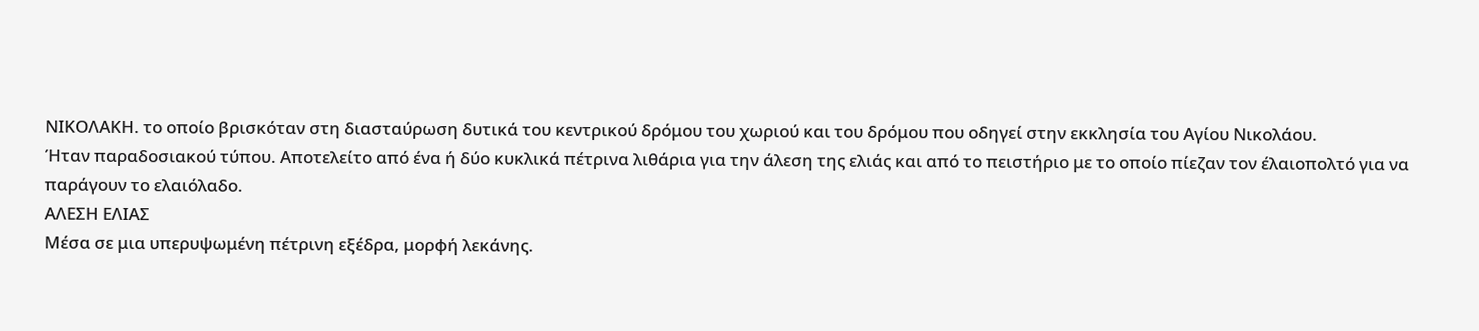ΝΙΚΟΛΑΚΗ. το οποίο βρισκόταν στη διασταύρωση δυτικά του κεντρικού δρόμου του χωριού και του δρόμου που οδηγεί στην εκκλησία του Αγίου Νικολάου.
Ήταν παραδοσιακού τύπου. Αποτελείτο από ένα ή δύο κυκλικά πέτρινα λιθάρια για την άλεση της ελιάς και από το πειστήριο με το οποίο πίεζαν τον έλαιοπολτό για να παράγουν το ελαιόλαδο.
ΑΛΕΣΗ ΕΛΙΑΣ
Μέσα σε μια υπερυψωμένη πέτρινη εξέδρα, μορφή λεκάνης.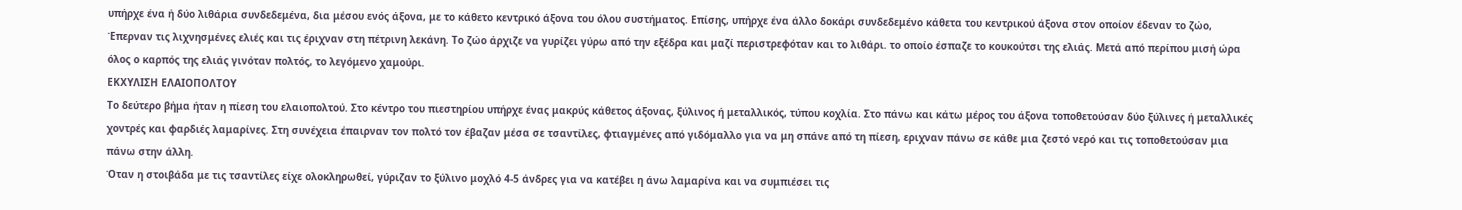υπήρχε ένα ή δύο λιθάρια συνδεδεμένα, δια μέσου ενός άξονα, με το κάθετο κεντρικό άξονα του όλου συστήματος. Επίσης, υπήρχε ένα άλλο δοκάρι συνδεδεμένο κάθετα του κεντρικού άξονα στον οποίον έδεναν το ζώο, Έπερναν τις λιχνησμένες ελιές και τις έριχναν στη πέτρινη λεκάνη. Το ζώο άρχιζε να γυρίζει γύρω από την εξέδρα και μαζί περιστρεφόταν και το λιθάρι. το οποίο έσπαζε το κουκούτσι της ελιάς. Μετά από περίπου μισή ώρα όλος ο καρπός της ελιάς γινόταν πολτός, το λεγόμενο χαμούρι.
ΕΚΧΥΛΙΣΗ ΕΛΑΙΟΠΟΛΤΟΥ
Το δεύτερο βήμα ήταν η πίεση του ελαιοπολτού. Στο κέντρο του πιεστηρίου υπήρχε ένας μακρύς κάθετος άξονας, ξύλινος ή μεταλλικός, τύπου κοχλία. Στο πάνω και κάτω μέρος του άξονα τοποθετούσαν δύο ξύλινες ή μεταλλικές χοντρές και φαρδιές λαμαρίνες. Στη συνέχεια έπαιρναν τον πολτό τον έβαζαν μέσα σε τσαντίλες, φτιαγμένες από γιδόμαλλο για να μη σπάνε από τη πίεση, εριχναν πάνω σε κάθε μια ζεστό νερό και τις τοποθετούσαν μια πάνω στην άλλη.
Όταν η στοιβάδα με τις τσαντίλες είχε ολοκληρωθεί, γύριζαν το ξύλινο μοχλό 4-5 άνδρες για να κατέβει η άνω λαμαρίνα και να συμπιέσει τις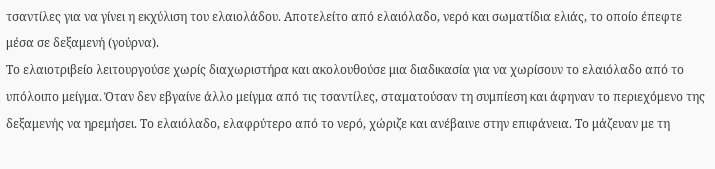τσαντίλες για να γίνει η εκχύλιση του ελαιολάδου. Αποτελείτο από ελαιόλαδο, νερό και σωματίδια ελιάς, το οποίο έπεφτε μέσα σε δεξαμενή (γούρνα).
Το ελαιοτριβείο λειτουργούσε χωρίς διαχωριστήρα και ακολουθούσε μια διαδικασία για να χωρίσουν το ελαιόλαδο από το υπόλοιπο μείγμα. Όταν δεν εβγαίνε άλλο μείγμα από τις τσαντίλες, σταματούσαν τη συμπίεση και άφηναν το περιεχόμενο της δεξαμενής να ηρεμήσει. Το ελαιόλαδο, ελαφρύτερο από το νερό, χώριζε και ανέβαινε στην επιφάνεια. Το μάζευαν με τη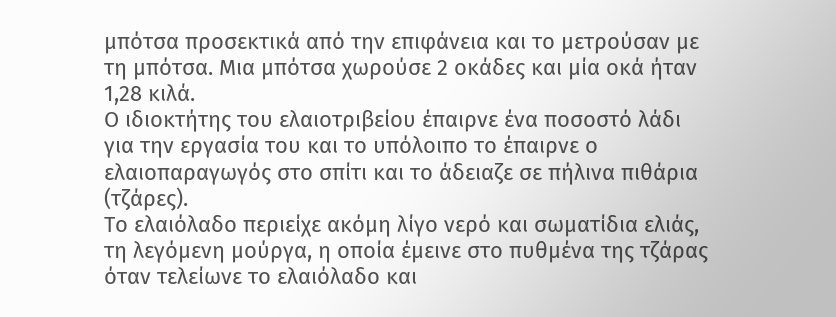μπότσα προσεκτικά από την επιφάνεια και το μετρούσαν με τη μπότσα. Μια μπότσα χωρούσε 2 οκάδες και μία οκά ήταν 1,28 κιλά.
Ο ιδιοκτήτης του ελαιοτριβείου έπαιρνε ένα ποσοστό λάδι για την εργασία του και το υπόλοιπο το έπαιρνε ο ελαιοπαραγωγός στο σπίτι και το άδειαζε σε πήλινα πιθάρια (τζάρες).
Το ελαιόλαδο περιείχε ακόμη λίγο νερό και σωματίδια ελιάς, τη λεγόμενη μούργα, η οποία έμεινε στο πυθμένα της τζάρας όταν τελείωνε το ελαιόλαδο και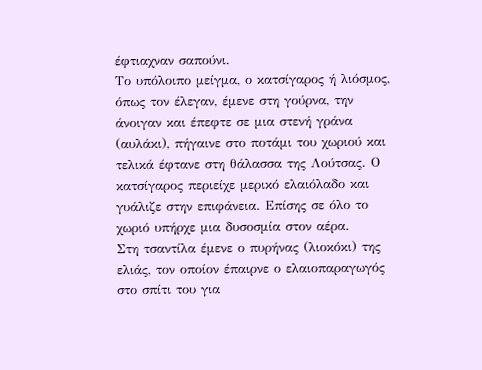έφτιαχναν σαπούνι.
Το υπόλοιπο μείγμα, ο κατσίγαρος ή λιόσμος, όπως τον έλεγαν, έμενε στη γούρνα, την άνοιγαν και έπεφτε σε μια στενή γράνα (αυλάκι), πήγαινε στο ποτάμι του χωριού και τελικά έφτανε στη θάλασσα της Λούτσας. Ο κατσίγαρος περιείχε μερικό ελαιόλαδο και γυάλιζε στην επιφάνεια. Επίσης σε όλο το χωριό υπήρχε μια δυσοσμία στον αέρα.
Στη τσαντίλα έμενε ο πυρήνας (λιοκόκι) της ελιάς, τον οποίον έπαιρνε ο ελαιοπαραγωγός στο σπίτι του για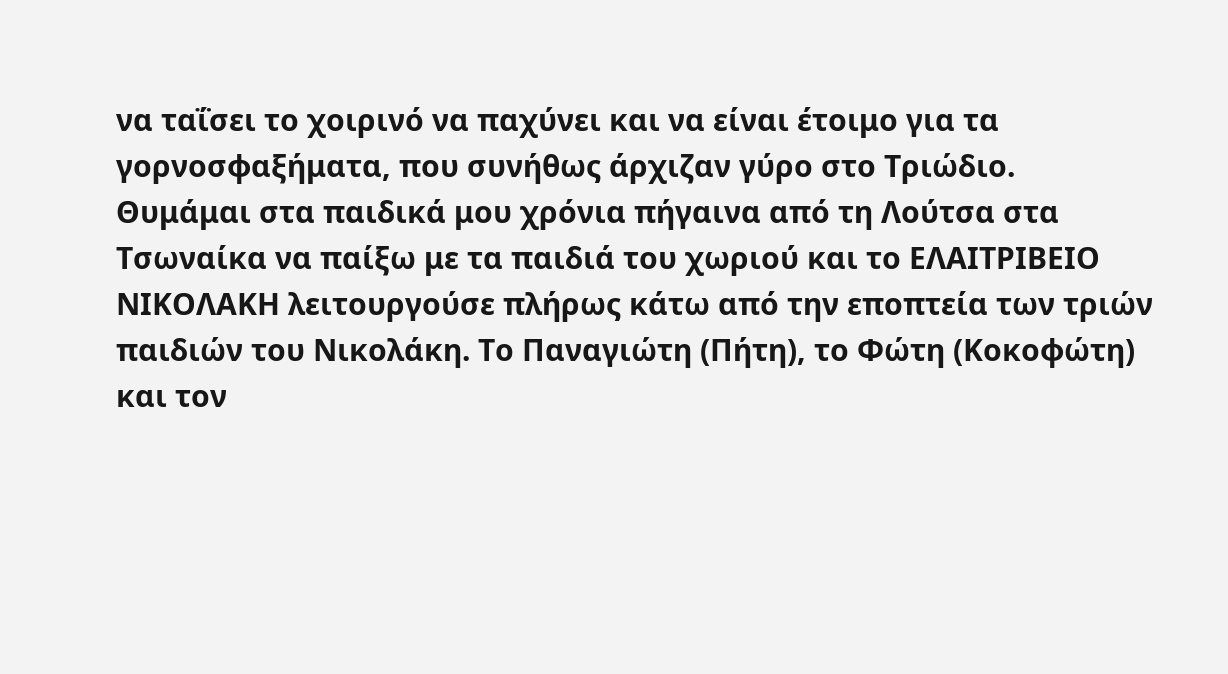να ταΐσει το χοιρινό να παχύνει και να είναι έτοιμο για τα γορνοσφαξήματα, που συνήθως άρχιζαν γύρο στο Τριώδιο.
Θυμάμαι στα παιδικά μου χρόνια πήγαινα από τη Λούτσα στα Τσωναίκα να παίξω με τα παιδιά του χωριού και το ΕΛΑΙΤΡΙΒΕΙΟ ΝΙΚΟΛΑΚΗ λειτουργούσε πλήρως κάτω από την εποπτεία των τριών παιδιών του Νικολάκη. Το Παναγιώτη (Πήτη), το Φώτη (Κοκοφώτη) και τον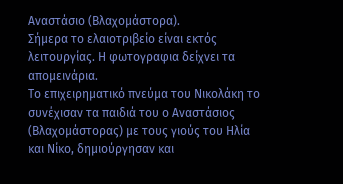Αναστάσιο (Βλαχομάστορα).
Σήμερα το ελαιοτριβείο είναι εκτός λειτουργίας. Η φωτογραφια δείχνει τα απομεινάρια.
Το επιχειρηματικό πνεύμα του Νικολάκη το συνέχισαν τα παιδιά του ο Αναστάσιος (Βλαχομάστορας) με τους γιούς του Ηλία και Νίκο, δημιούργησαν και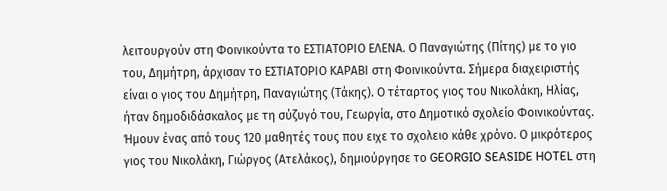λειτουργούν στη Φοινικούντα το ΕΣΤΙΑΤΟΡΙΟ ΕΛΕΝΑ. Ο Παναγιώτης (Πίτης) με το γιο του, Δημήτρη, άρχισαν το ΕΣΤΙΑΤΟΡΙΟ ΚΑΡΑΒΙ στη Φοινικούντα. Σήμερα διαχειριστής είναι ο γιος του Δημήτρη, Παναγιώτης (Τάκης). Ο τέταρτος γιος του Νικολάκη, Ηλίας, ήταν δημοδιδάσκαλος με τη σύζυγό του, Γεωργία, στο Δημοτικό σχολείο Φοινικούντας. Ήμουν ένας από τους 120 μαθητές τους που ειχε το σχολειο κάθε χρόνο. Ο μικρότερος γιος του Νικολάκη, Γιώργος (Ατελάκος), δημιούργησε το GEORGIO SEASIDE HOTEL στη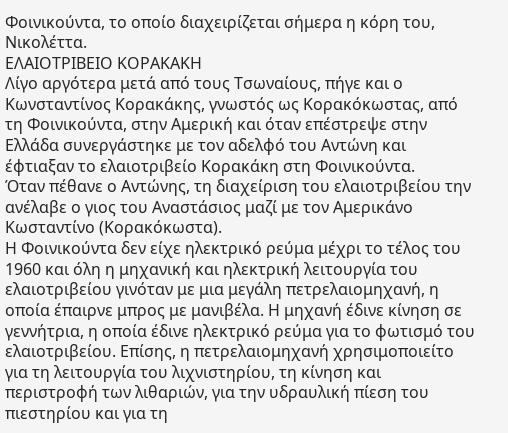Φοινικούντα, το οποίο διαχειρίζεται σήμερα η κόρη του, Νικολέττα.
ΕΛΑΙΟΤΡΙΒΕΙΟ ΚΟΡΑΚΑΚΗ
Λίγο αργότερα μετά από τους Τσωναίους, πήγε και ο Κωνσταντίνος Κορακάκης, γνωστός ως Κορακόκωστας, από τη Φοινικούντα, στην Αμερική και όταν επέστρεψε στην Ελλάδα συνεργάστηκε με τον αδελφό του Αντώνη και έφτιαξαν το ελαιοτριβείο Κορακάκη στη Φοινικούντα.
Όταν πέθανε ο Αντώνης, τη διαχείριση του ελαιοτριβείου την ανέλαβε ο γιος του Αναστάσιος μαζί με τον Αμερικάνο Κωσταντίνο (Κορακόκωστα).
Η Φοινικούντα δεν είχε ηλεκτρικό ρεύμα μέχρι το τέλος του 1960 και όλη η μηχανική και ηλεκτρική λειτουργία του ελαιοτριβείου γινόταν με μια μεγάλη πετρελαιομηχανή, η οποία έπαιρνε μπρος με μανιβέλα. Η μηχανή έδινε κίνηση σε γεννήτρια, η οποία έδινε ηλεκτρικό ρεύμα για το φωτισμό του ελαιοτριβείου. Επίσης, η πετρελαιομηχανή χρησιμοποιείτο για τη λειτουργία του λιχνιστηρίου, τη κίνηση και περιστροφή των λιθαριών, για την υδραυλική πίεση του πιεστηρίου και για τη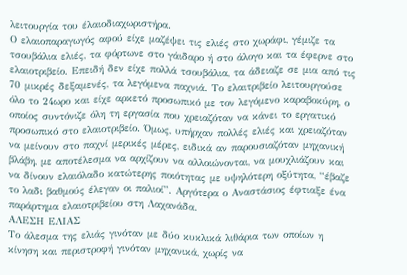λειτουργία του έλαιοδιαχωριστήρα.
Ο ελαιοπαραγωγός αφού είχε μαζέψει τις ελιές στο χωράφι, γέμιζε τα τσουβάλια ελιές, τα φόρτωνε στο γάιδαρο ή στο άλογο και τα έφερνε στο ελαιοτριβείο. Επειδή δεν είχε πολλά τσουβάλια, τα άδειαζε σε μια από τις 70 μικρές δεξαμενές, τα λεγόμενα παχνιά. Το ελαιτριβείο λειτουργούσε όλο το 24ωρο και είχε αρκετό προσωπικό με τον λεγόμενο καραβοκύρη, ο οποίος συντόνιζε όλη τη εργασία που χρειαζόταν να κάνει το εργατικό προσωπικό στο ελαιοτριβείο. Όμως, υπήρχαν πολλές ελιές και χρειαζόταν να μείνουν στο παχνί μερικές μέρες, ειδικά αν παρουσιαζόταν μηχανική βλάβη, με αποτέλεσμα να αρχίζουν να αλλοιώνονται, να μουχλιάζουν και να δίνουν ελαιόλαδο κατώτερης ποιότητας με υψηλότερη οξύτητα, “έβαζε το λαδι βαθμούς έλεγαν οι παλιοί”. Αργότερα ο Αναστάσιος έφτιαξε ένα παράρτημα ελαιοτριβείου στη Λαχανάδα.
ΑΛΕΣΗ ΕΛΙΑΣ
Το άλεσμα της ελιάς γινόταν με δύο κυκλικά λιθάρια των οποίων η κίνηση και περιστροφή γινόταν μηχανικά, χωρίς να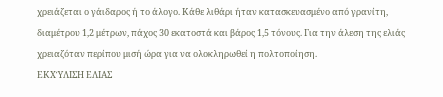χρειάζεται ο γάιδαρος ή το άλογο. Κάθε λιθάρι ήταν κατασκευασμένο από γρανίτη, διαμέτρου 1,2 μέτρων, πάχος 30 εκατοστά και βάρος 1,5 τόνους. Για την άλεση της ελιάς χρειαζόταν περίπου μισή ώρα για να ολοκληρωθεί η πολτοποίηση.
ΕΚΧΎΛΙΣΗ ΕΛΙΑΣ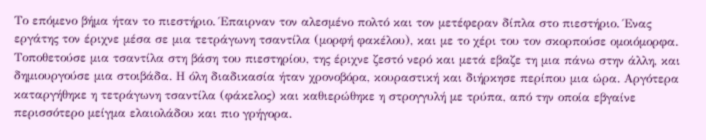Το επόμενο βήμα ήταν το πιεστήριο. Έπαιρναν τον αλεσμένο πολτό και τον μετέφεραν δίπλα στο πιεστήριο. Ένας εργάτης τον έριχνε μέσα σε μια τετράγωνη τσαντίλα (μορφή φακέλου), και με το χέρι του τον σκορπούσε ομοιόμορφα. Τοποθετούσε μια τσαντίλα στη βάση του πιεστηρίου, της έριχνε ζεστό νερό και μετά εβαζε τη μια πάνω στην άλλη, και δημιουργούσε μια στοιβάδα. Η όλη διαδικασία ήταν χρονοβόρα, κουραστική και διήρκησε περίπου μια ώρα. Αργότερα καταργήθηκε η τετράγωνη τσαντίλα (φάκελος) και καθιερώθηκε η στρογγυλή με τρύπα, από την οποία εβγαίνε περισσότερο μείγμα ελαιολάδου και πιο γρήγορα.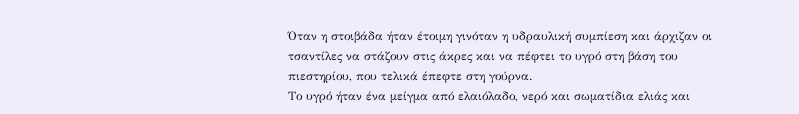Όταν η στοιβάδα ήταν έτοιμη γινόταν η υδραυλική συμπίεση και άρχιζαν οι τσαντίλες να στάζουν στις άκρες και να πέφτει το υγρό στη βάση του πιεστηρίου, που τελικά έπεφτε στη γούρνα.
Το υγρό ήταν ένα μείγμα από ελαιόλαδο, νερό και σωματίδια ελιάς και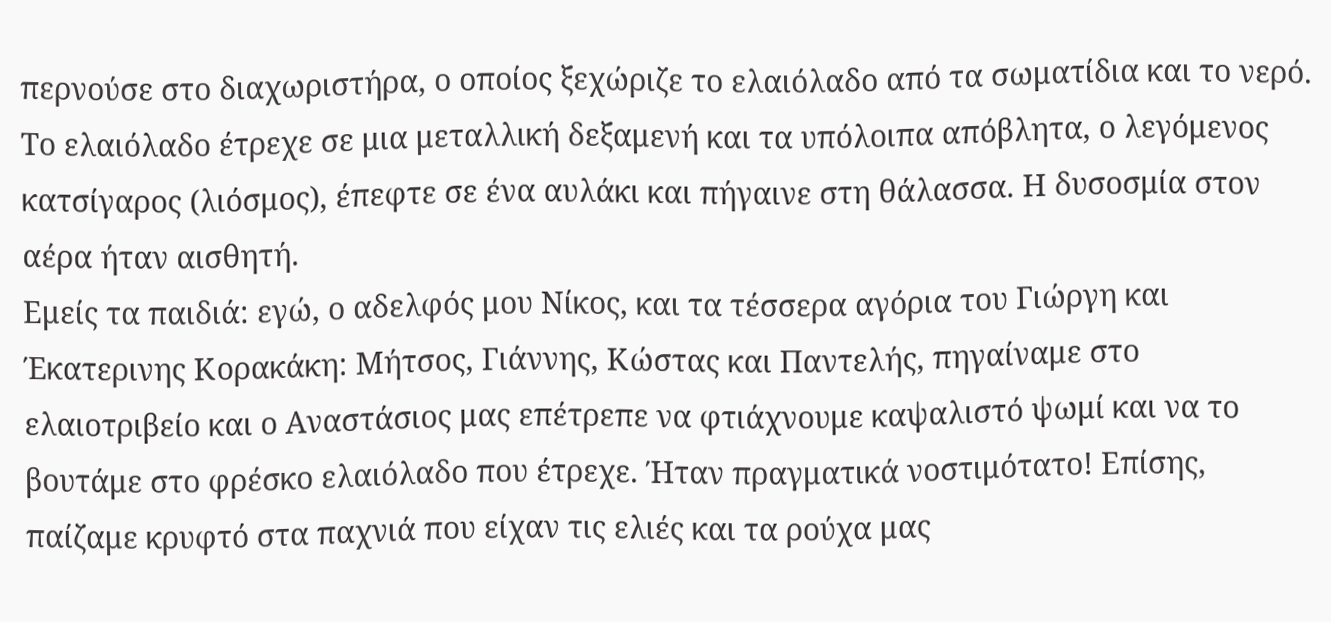περνούσε στο διαχωριστήρα, ο οποίος ξεχώριζε το ελαιόλαδο από τα σωματίδια και το νερό. Το ελαιόλαδο έτρεχε σε μια μεταλλική δεξαμενή και τα υπόλοιπα απόβλητα, ο λεγόμενος κατσίγαρος (λιόσμος), έπεφτε σε ένα αυλάκι και πήγαινε στη θάλασσα. Η δυσοσμία στον αέρα ήταν αισθητή.
Εμείς τα παιδιά: εγώ, ο αδελφός μου Νίκος, και τα τέσσερα αγόρια του Γιώργη και Έκατερινης Κορακάκη: Μήτσος, Γιάννης, Κώστας και Παντελής, πηγαίναμε στο ελαιοτριβείο και ο Αναστάσιος μας επέτρεπε να φτιάχνουμε καψαλιστό ψωμί και να το βουτάμε στο φρέσκο ελαιόλαδο που έτρεχε. Ήταν πραγματικά νοστιμότατο! Επίσης, παίζαμε κρυφτό στα παχνιά που είχαν τις ελιές και τα ρούχα μας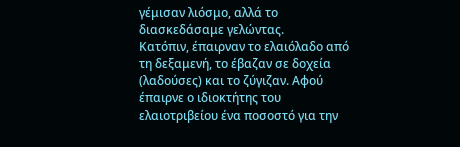γέμισαν λιόσμο, αλλά το διασκεδάσαμε γελώντας.
Κατόπιν, έπαιρναν το ελαιόλαδο από τη δεξαμενή, το έβαζαν σε δοχεία (λαδούσες) και το ζύγιζαν. Αφού έπαιρνε ο ιδιοκτήτης του ελαιοτριβείου ένα ποσοστό για την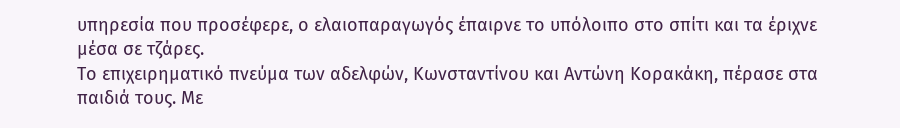υπηρεσία που προσέφερε, ο ελαιοπαραγωγός έπαιρνε το υπόλοιπο στο σπίτι και τα έριχνε μέσα σε τζάρες.
Το επιχειρηματικό πνεύμα των αδελφών, Κωνσταντίνου και Αντώνη Κορακάκη, πέρασε στα παιδιά τους. Με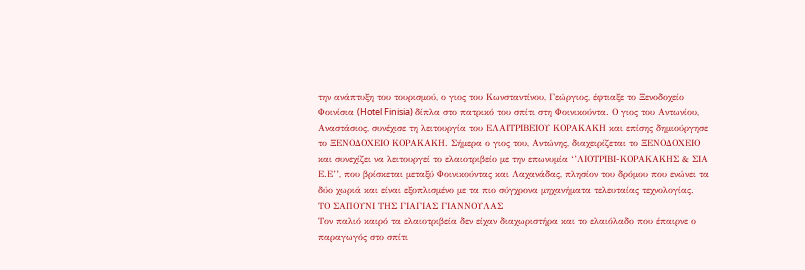την ανάπτυξη του τουρισμού, ο γιος του Κωνσταντίνου, Γεώργιος, έφτιαξε το Ξενοδοχείο Φοινίσια (Hotel Finisia) δίπλα στο πατρικό του σπίτι στη Φοινικούντα. Ο γιος του Αντωνίου, Αναστάσιος, συνέχισε τη λειτουργία του ΕΛΑΙΤΡΙΒΕΙΟΥ ΚΟΡΑΚΑΚΗ και επίσης δημιούργησε το ΞΕΝΟΔΟΧΕΙΟ ΚΟΡΑΚΑΚΗ. Σήμερα ο γιος του, Αντώνης, διαχειρίζεται το ΞΕΝΟΔΟΧΕΙΟ και συνεχίζει να λειτουργεί το ελαιοτριβείο με την επωνυμία ‘’ΛΙΟΤΡΙΒΙ-ΚΟΡΑΚΑΚΗΣ & ΣΙΑ Ε.Ε’’, που βρίσκεται μεταξύ Φοινικούντας και Λαχανάδας, πλησίον του δρόμου που ενώνει τα δύο χωριά και είναι εξοπλισμένο με τα πιο σύγχρονα μηχανήματα τελευταίας τεχνολογίας.
ΤΟ ΣΑΠΟΥΝΙ ΤΗΣ ΓΙΑΓΙΑΣ ΓΙΑΝΝΟΥΛΑΣ
Τον παλιό καιρό τα ελαιοτριβεία δεν είχαν διαχωριστήρα και το ελαιόλαδο που έπαιρνε ο παραγωγός στο σπίτι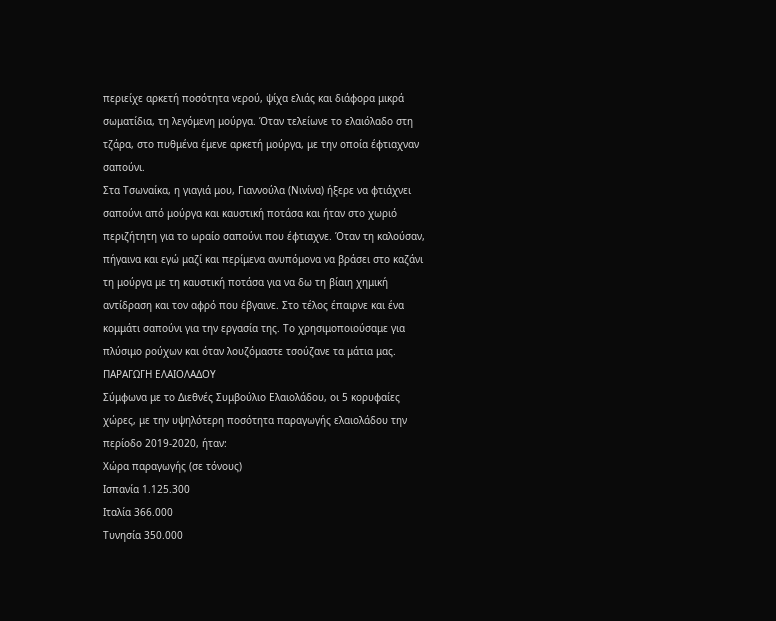περιείχε αρκετή ποσότητα νερού, ψίχα ελιάς και διάφορα μικρά σωματίδια, τη λεγόμενη μούργα. Όταν τελείωνε το ελαιόλαδο στη τζάρα, στο πυθμένα έμενε αρκετή μούργα, με την οποία έφτιαχναν σαπούνι.
Στα Τσωναίκα, η γιαγιά μου, Γιαννούλα (Νινίνα) ήξερε να φτιάχνει σαπούνι από μούργα και καυστική ποτάσα και ήταν στο χωριό περιζήτητη για το ωραίο σαπούνι που έφτιαχνε. Όταν τη καλούσαν, πήγαινα και εγώ μαζί και περίμενα ανυπόμονα να βράσει στο καζάνι τη μούργα με τη καυστική ποτάσα για να δω τη βίαιη χημική αντίδραση και τον αφρό που έβγαινε. Στο τέλος έπαιρνε και ένα κομμάτι σαπούνι για την εργασία της. Το χρησιμοποιούσαμε για πλύσιμο ρούχων και όταν λουζόμαστε τσούζανε τα μάτια μας.
ΠΑΡΑΓΩΓΗ ΕΛΑΙΟΛΑΔΟΥ
Σύμφωνα με το Διεθνές Συμβούλιο Ελαιολάδου, οι 5 κορυφαίες χώρες, με την υψηλότερη ποσότητα παραγωγής ελαιολάδου την περίοδο 2019-2020, ήταν:
Χώρα παραγωγής (σε τόνους)
Ισπανία 1.125.300
Ιταλία 366.000
Τυνησία 350.000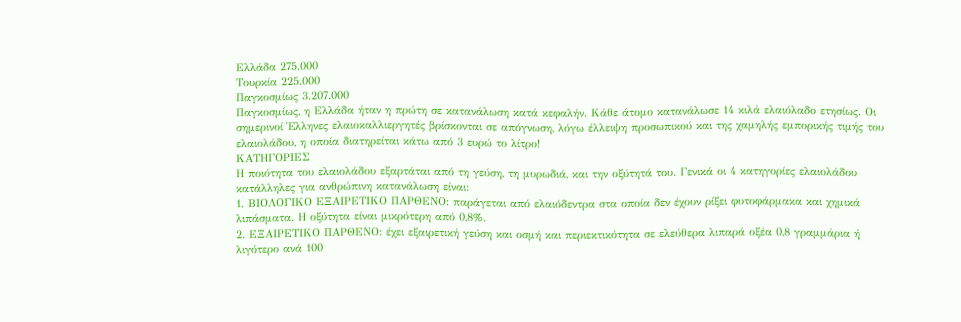Ελλάδα 275.000
Τουρκία 225.000
Παγκοσμίως 3.207.000
Παγκοσμίως, η Ελλάδα ήταν η πρώτη σε κατανάλωση κατά κεφαλήν. Κάθε άτομο κατανάλωσε 14 κιλά ελαιόλαδο ετησίως. Οι σημερινοί Έλληνες ελαιοκαλλιεργητές βρίσκονται σε απόγνωση, λόγω έλλειψη προσωπικού και της χαμηλής εμπορικής τιμής του ελαιολάδου, η οποία διατηρείται κάτω από 3 ευρώ το λίτρο!
ΚΑΤΗΓΟΡΙΕΣ
Η ποιότητα του ελαιολάδου εξαρτάται από τη γεύση, τη μυρωδιά, και την οξύτητά του. Γενικά οι 4 κατηγορίες ελαιολάδου κατάλληλες για ανθρώπινη κατανάλωση είναι:
1. ΒΙΟΛΟΓΙΚΟ ΕΞΑΙΡΕΤΙΚΟ ΠΑΡΘΕΝΟ: παράγεται από ελαιόδεντρα στα οποία δεν έχουν ρίξει φυτοφάρμακα και χημικά λιπάσματα. Η οξύτητα είναι μικρότερη από 0,8%.
2. ΕΞΑΙΡΕΤΙΚΟ ΠΑΡΘΕΝΟ: έχει εξαιρετική γεύση και οσμή και περιεκτικότητα σε ελεύθερα λιπαρά οξέα 0,8 γραμμάρια ή λιγότερο ανά 100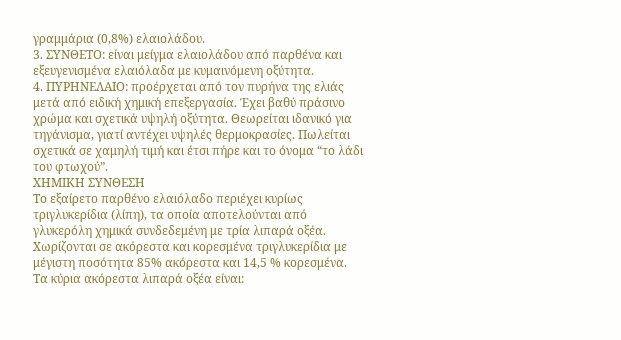γραμμάρια (0,8%) ελαιολάδου.
3. ΣΥΝΘΕΤΟ: είναι μείγμα ελαιολάδου από παρθένα και εξευγενισμένα ελαιόλαδα με κυμαινόμενη οξύτητα.
4. ΠΥΡΗΝΕΛΑΙΟ: προέρχεται από τον πυρήνα της ελιάς μετά από ειδική χημική επεξεργασία. Έχει βαθύ πράσινο χρώμα και σχετικά υψηλή οξύτητα. Θεωρείται ιδανικό για τηγάνισμα, γιατί αντέχει υψηλές θερμοκρασίες. Πωλείται σχετικά σε χαμηλή τιμή και έτσι πήρε και το όνομα “το λάδι του φτωχού”.
ΧΗΜΙΚΗ ΣΥΝΘΕΣΗ
Το εξαίρετο παρθένο ελαιόλαδο περιέχει κυρίως τριγλυκερίδια (λίπη), τα οποία αποτελούνται από γλυκερόλη χημικά συνδεδεμένη με τρία λιπαρά οξέα.
Χωρίζονται σε ακόρεστα και κορεσμένα τριγλυκερίδια με μέγιστη ποσότητα 85% ακόρεστα και 14,5 % κορεσμένα.
Τα κύρια ακόρεστα λιπαρά οξέα είναι: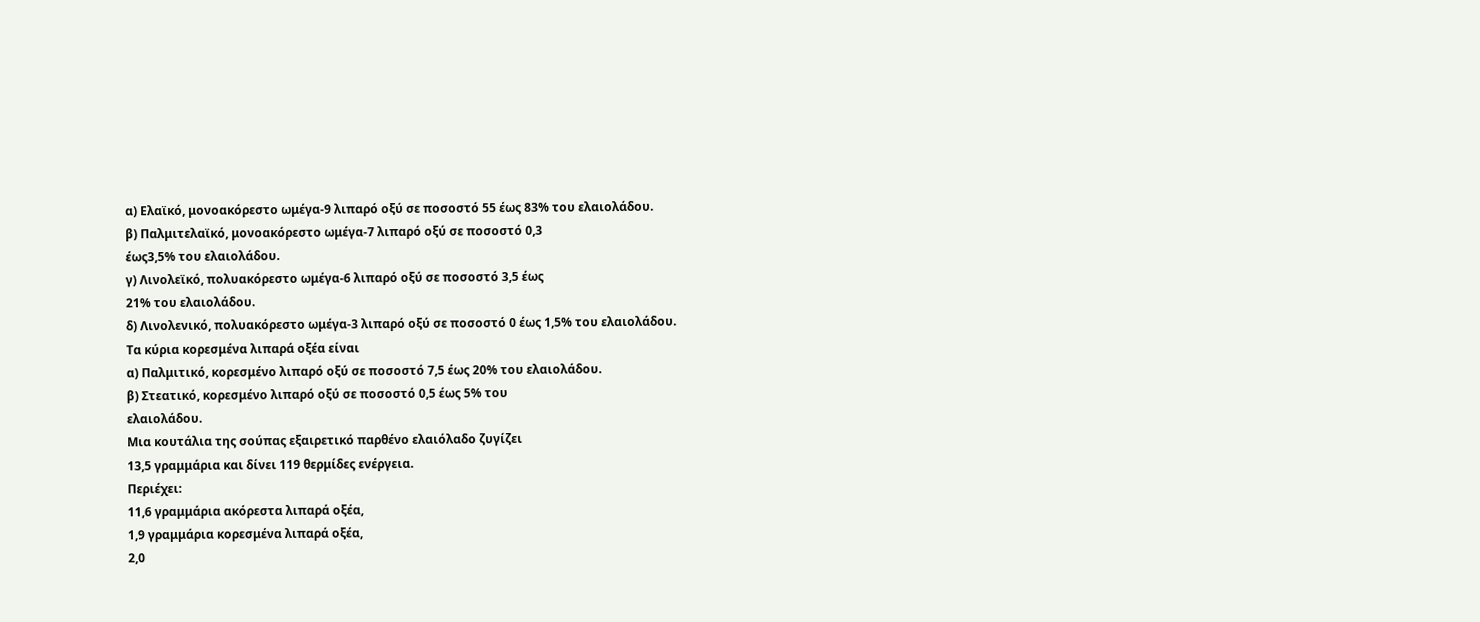α) Ελαϊκό, μονοακόρεστο ωμέγα-9 λιπαρό οξύ σε ποσοστό 55 έως 83% του ελαιολάδου.
β) Παλμιτελαϊκό, μονοακόρεστο ωμέγα-7 λιπαρό οξύ σε ποσοστό 0,3
έως3,5% του ελαιολάδου.
γ) Λινολεϊκό, πολυακόρεστο ωμέγα-6 λιπαρό οξύ σε ποσοστό 3,5 έως
21% του ελαιολάδου.
δ) Λινολενικό, πολυακόρεστο ωμέγα-3 λιπαρό οξύ σε ποσοστό 0 έως 1,5% του ελαιολάδου.
Τα κύρια κορεσμένα λιπαρά οξέα είναι
α) Παλμιτικό, κορεσμένο λιπαρό οξύ σε ποσοστό 7,5 έως 20% του ελαιολάδου.
β) Στεατικό, κορεσμένο λιπαρό οξύ σε ποσοστό 0,5 έως 5% του
ελαιολάδου.
Μια κουτάλια της σούπας εξαιρετικό παρθένο ελαιόλαδο ζυγίζει
13,5 γραμμάρια και δίνει 119 θερμίδες ενέργεια.
Περιέχει:
11,6 γραμμάρια ακόρεστα λιπαρά οξέα,
1,9 γραμμάρια κορεσμένα λιπαρά οξέα,
2,0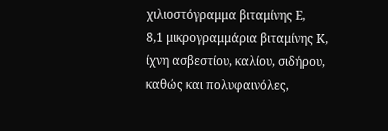χιλιοστόγραμμα βιταμίνης Ε,
8,1 μικρογραμμάρια βιταμίνης Κ,
ίχνη ασβεστίου, καλίου, σιδήρου, καθώς και πολυφαινόλες,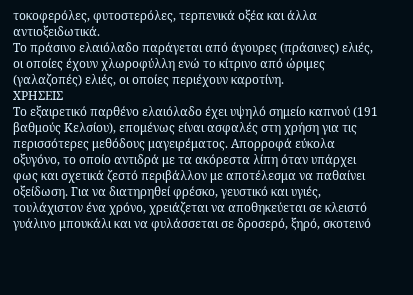τοκοφερόλες, φυτοστερόλες, τερπενικά οξέα και άλλα αντιοξειδωτικά.
Το πράσινο ελαιόλαδο παράγεται από άγουρες (πράσινες) ελιές, οι οποίες έχουν χλωροφύλλη ενώ το κίτρινο από ώριμες (γαλαζοπές) ελιές, οι οποίες περιέχουν καροτίνη.
ΧΡΗΣΕΙΣ
Το εξαιρετικό παρθένο ελαιόλαδο έχει υψηλό σημείο καπνού (191 βαθμούς Κελσίου), επομένως είναι ασφαλές στη χρήση για τις περισσότερες μεθόδους μαγειρέματος. Απορροφά εύκολα οξυγόνο, το οποίο αντιδρά με τα ακόρεστα λίπη όταν υπάρχει φως και σχετικά ζεστό περιβάλλον με αποτέλεσμα να παθαίνει οξείδωση. Για να διατηρηθεί φρέσκο, γευστικό και υγιές, τουλάχιστον ένα χρόνο, χρειάζεται να αποθηκεύεται σε κλειστό γυάλινο μπουκάλι και να φυλάσσεται σε δροσερό, ξηρό, σκοτεινό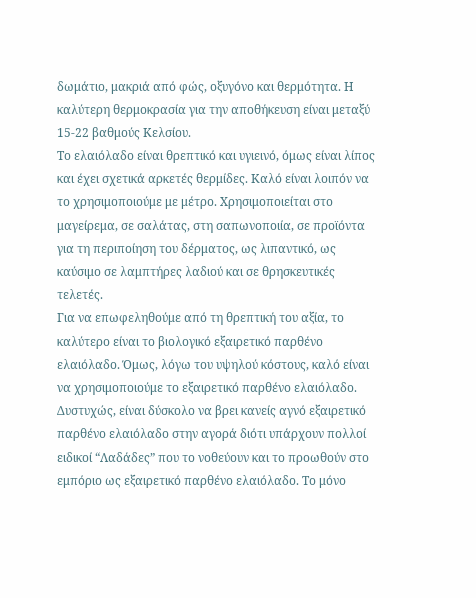δωμάτιο, μακριά από φώς, οξυγόνο και θερμότητα. Η καλύτερη θερμοκρασία για την αποθήκευση είναι μεταξύ 15-22 βαθμούς Κελσίου.
Το ελαιόλαδο είναι θρεπτικό και υγιεινό, όμως είναι λίπος και έχει σχετικά αρκετές θερμίδες. Καλό είναι λοιπόν να το χρησιμοποιούμε με μέτρο. Χρησιμοποιείται στο μαγείρεμα, σε σαλάτας, στη σαπωνοποιία, σε προϊόντα για τη περιποίηση του δέρματος, ως λιπαντικό, ως καύσιμο σε λαμπτήρες λαδιού και σε θρησκευτικές τελετές.
Για να επωφεληθούμε από τη θρεπτική του αξία, το καλύτερο είναι το βιολογικό εξαιρετικό παρθένο ελαιόλαδο. Όμως, λόγω του υψηλού κόστους, καλό είναι να χρησιμοποιούμε το εξαιρετικό παρθένο ελαιόλαδο. Δυστυχώς, είναι δύσκολο να βρει κανείς αγνό εξαιρετικό παρθένο ελαιόλαδο στην αγορά διότι υπάρχουν πολλοί ειδικοί “Λαδάδες” που το νοθεύουν και το προωθούν στο εμπόριο ως εξαιρετικό παρθένο ελαιόλαδο. Το μόνο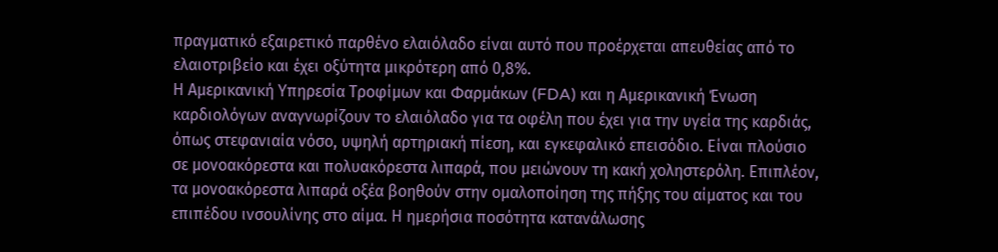πραγματικό εξαιρετικό παρθένο ελαιόλαδο είναι αυτό που προέρχεται απευθείας από το ελαιοτριβείο και έχει οξύτητα μικρότερη από 0,8%.
Η Αμερικανική Υπηρεσία Τροφίμων και Φαρμάκων (FDA) και η Αμερικανική Ένωση καρδιολόγων αναγνωρίζουν το ελαιόλαδο για τα οφέλη που έχει για την υγεία της καρδιάς, όπως στεφανιαία νόσο, υψηλή αρτηριακή πίεση, και εγκεφαλικό επεισόδιο. Είναι πλούσιο σε μονοακόρεστα και πολυακόρεστα λιπαρά, που μειώνουν τη κακή χοληστερόλη. Επιπλέον, τα μονοακόρεστα λιπαρά οξέα βοηθούν στην ομαλοποίηση της πήξης του αίματος και του επιπέδου ινσουλίνης στο αίμα. Η ημερήσια ποσότητα κατανάλωσης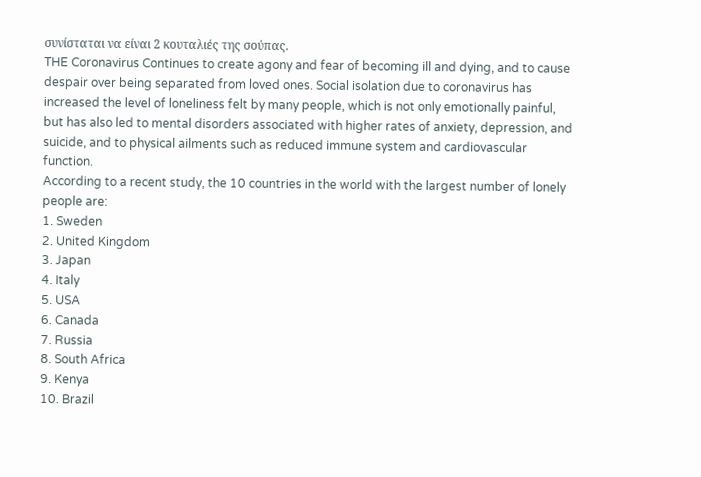συνίσταται να είναι 2 κουταλιές της σούπας.
THE Coronavirus Continues to create agony and fear of becoming ill and dying, and to cause despair over being separated from loved ones. Social isolation due to coronavirus has increased the level of loneliness felt by many people, which is not only emotionally painful, but has also led to mental disorders associated with higher rates of anxiety, depression, and suicide, and to physical ailments such as reduced immune system and cardiovascular function.
According to a recent study, the 10 countries in the world with the largest number of lonely people are:
1. Sweden
2. United Kingdom
3. Japan
4. Italy
5. USA
6. Canada
7. Russia
8. South Africa
9. Kenya
10. Brazil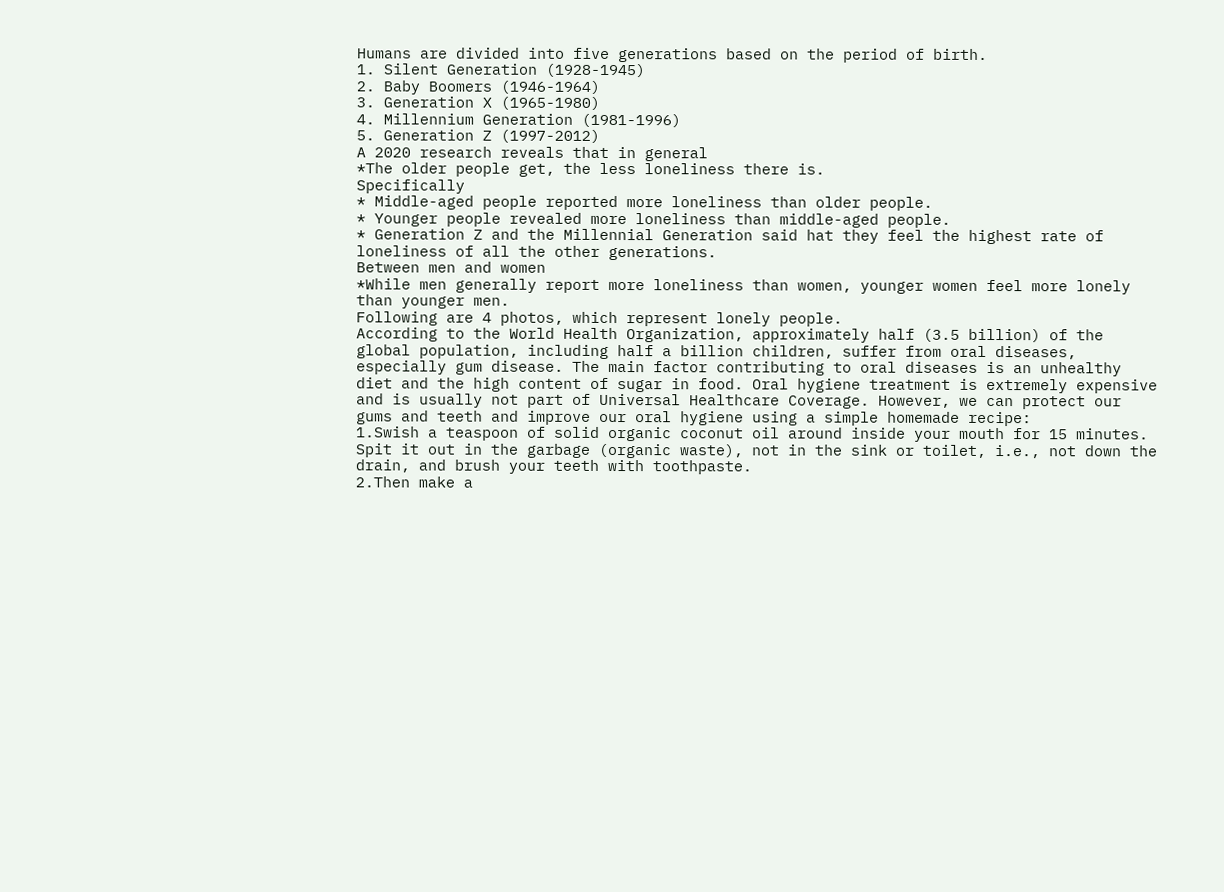Humans are divided into five generations based on the period of birth.
1. Silent Generation (1928-1945)
2. Baby Boomers (1946-1964)
3. Generation X (1965-1980)
4. Millennium Generation (1981-1996)
5. Generation Z (1997-2012)
A 2020 research reveals that in general
*The older people get, the less loneliness there is.
Specifically
* Middle-aged people reported more loneliness than older people.
* Younger people revealed more loneliness than middle-aged people.
* Generation Z and the Millennial Generation said hat they feel the highest rate of loneliness of all the other generations.
Between men and women
*While men generally report more loneliness than women, younger women feel more lonely than younger men.
Following are 4 photos, which represent lonely people.
According to the World Health Organization, approximately half (3.5 billion) of the global population, including half a billion children, suffer from oral diseases, especially gum disease. The main factor contributing to oral diseases is an unhealthy diet and the high content of sugar in food. Oral hygiene treatment is extremely expensive and is usually not part of Universal Healthcare Coverage. However, we can protect our gums and teeth and improve our oral hygiene using a simple homemade recipe:
1.Swish a teaspoon of solid organic coconut oil around inside your mouth for 15 minutes. Spit it out in the garbage (organic waste), not in the sink or toilet, i.e., not down the drain, and brush your teeth with toothpaste.
2.Then make a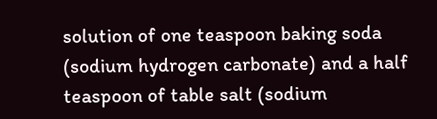solution of one teaspoon baking soda (sodium hydrogen carbonate) and a half teaspoon of table salt (sodium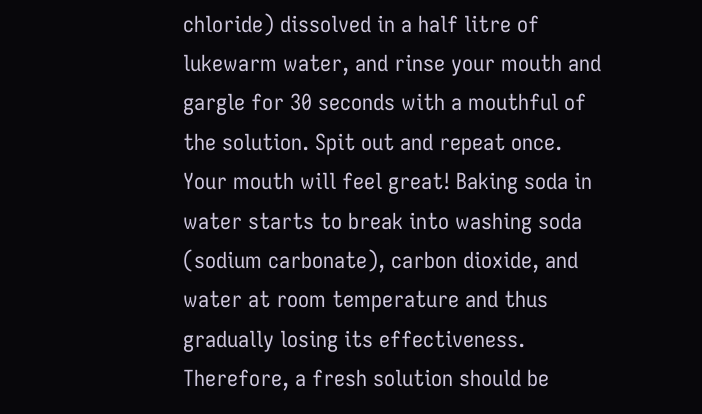chloride) dissolved in a half litre of lukewarm water, and rinse your mouth and gargle for 30 seconds with a mouthful of the solution. Spit out and repeat once. Your mouth will feel great! Baking soda in water starts to break into washing soda (sodium carbonate), carbon dioxide, and water at room temperature and thus gradually losing its effectiveness. Therefore, a fresh solution should be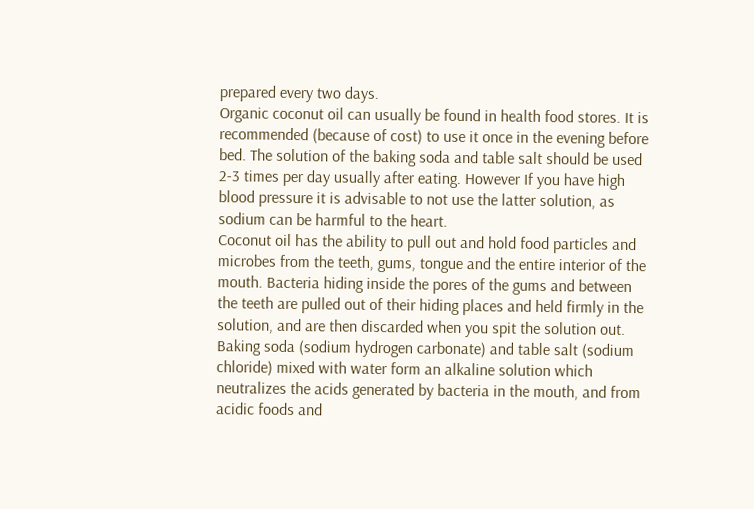prepared every two days.
Organic coconut oil can usually be found in health food stores. It is recommended (because of cost) to use it once in the evening before bed. The solution of the baking soda and table salt should be used 2-3 times per day usually after eating. However If you have high blood pressure it is advisable to not use the latter solution, as sodium can be harmful to the heart.
Coconut oil has the ability to pull out and hold food particles and microbes from the teeth, gums, tongue and the entire interior of the mouth. Bacteria hiding inside the pores of the gums and between the teeth are pulled out of their hiding places and held firmly in the solution, and are then discarded when you spit the solution out.
Baking soda (sodium hydrogen carbonate) and table salt (sodium chloride) mixed with water form an alkaline solution which neutralizes the acids generated by bacteria in the mouth, and from acidic foods and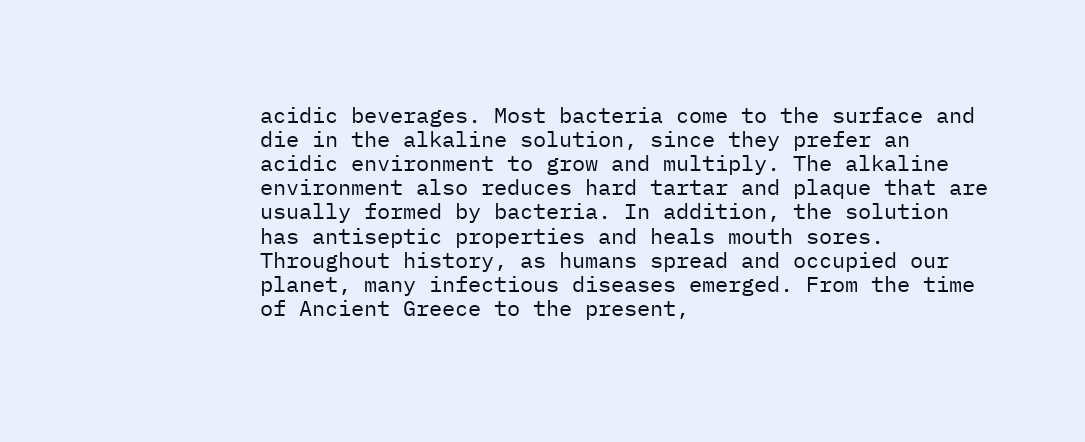acidic beverages. Most bacteria come to the surface and die in the alkaline solution, since they prefer an acidic environment to grow and multiply. The alkaline environment also reduces hard tartar and plaque that are usually formed by bacteria. In addition, the solution has antiseptic properties and heals mouth sores.
Throughout history, as humans spread and occupied our planet, many infectious diseases emerged. From the time of Ancient Greece to the present,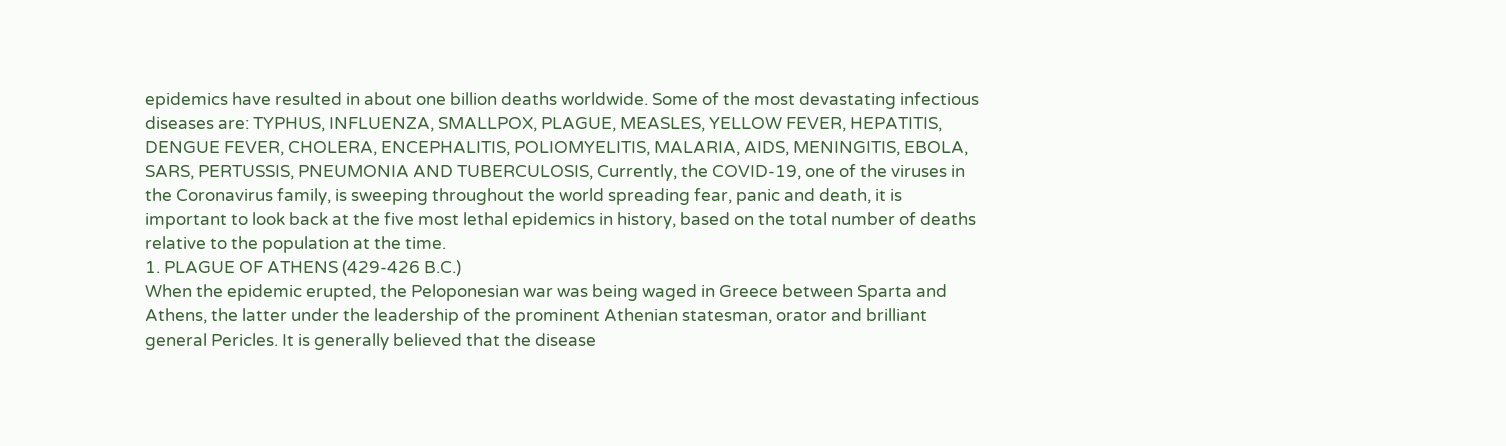epidemics have resulted in about one billion deaths worldwide. Some of the most devastating infectious diseases are: TYPHUS, INFLUENZA, SMALLPOX, PLAGUE, MEASLES, YELLOW FEVER, HEPATITIS, DENGUE FEVER, CHOLERA, ENCEPHALITIS, POLIOMYELITIS, MALARIA, AIDS, MENINGITIS, EBOLA, SARS, PERTUSSIS, PNEUMONIA AND TUBERCULOSIS, Currently, the COVID-19, one of the viruses in the Coronavirus family, is sweeping throughout the world spreading fear, panic and death, it is important to look back at the five most lethal epidemics in history, based on the total number of deaths relative to the population at the time.
1. PLAGUE OF ATHENS (429-426 B.C.)
When the epidemic erupted, the Peloponesian war was being waged in Greece between Sparta and Athens, the latter under the leadership of the prominent Athenian statesman, orator and brilliant general Pericles. It is generally believed that the disease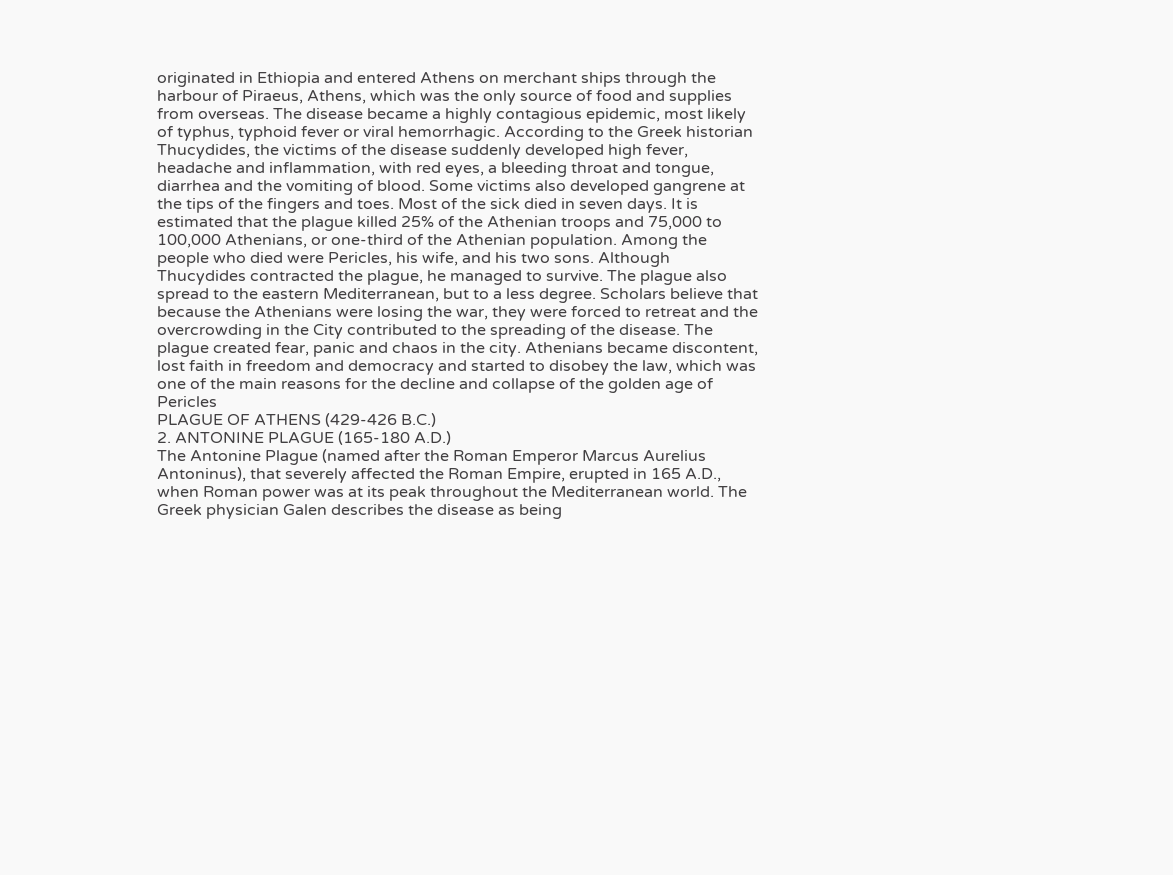originated in Ethiopia and entered Athens on merchant ships through the harbour of Piraeus, Athens, which was the only source of food and supplies from overseas. The disease became a highly contagious epidemic, most likely of typhus, typhoid fever or viral hemorrhagic. According to the Greek historian Thucydides, the victims of the disease suddenly developed high fever, headache and inflammation, with red eyes, a bleeding throat and tongue, diarrhea and the vomiting of blood. Some victims also developed gangrene at the tips of the fingers and toes. Most of the sick died in seven days. It is estimated that the plague killed 25% of the Athenian troops and 75,000 to 100,000 Athenians, or one-third of the Athenian population. Among the people who died were Pericles, his wife, and his two sons. Although Thucydides contracted the plague, he managed to survive. The plague also spread to the eastern Mediterranean, but to a less degree. Scholars believe that because the Athenians were losing the war, they were forced to retreat and the overcrowding in the City contributed to the spreading of the disease. The plague created fear, panic and chaos in the city. Athenians became discontent, lost faith in freedom and democracy and started to disobey the law, which was one of the main reasons for the decline and collapse of the golden age of Pericles
PLAGUE OF ATHENS (429-426 B.C.)
2. ANTONINE PLAGUE (165-180 A.D.)
The Antonine Plague (named after the Roman Emperor Marcus Aurelius Antoninus), that severely affected the Roman Empire, erupted in 165 A.D., when Roman power was at its peak throughout the Mediterranean world. The Greek physician Galen describes the disease as being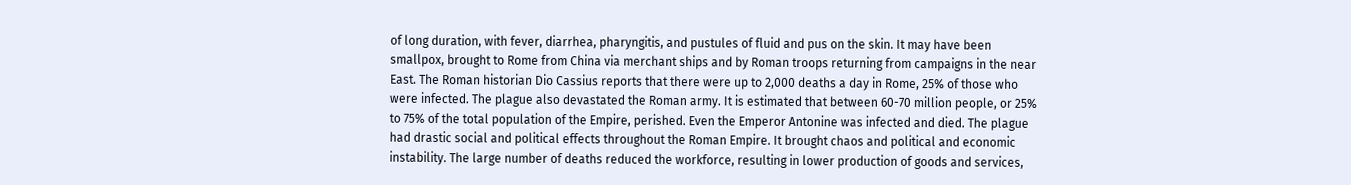of long duration, with fever, diarrhea, pharyngitis, and pustules of fluid and pus on the skin. It may have been smallpox, brought to Rome from China via merchant ships and by Roman troops returning from campaigns in the near East. The Roman historian Dio Cassius reports that there were up to 2,000 deaths a day in Rome, 25% of those who were infected. The plague also devastated the Roman army. It is estimated that between 60-70 million people, or 25% to 75% of the total population of the Empire, perished. Even the Emperor Antonine was infected and died. The plague had drastic social and political effects throughout the Roman Empire. It brought chaos and political and economic instability. The large number of deaths reduced the workforce, resulting in lower production of goods and services,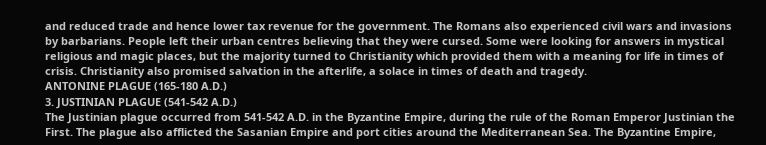and reduced trade and hence lower tax revenue for the government. The Romans also experienced civil wars and invasions by barbarians. People left their urban centres believing that they were cursed. Some were looking for answers in mystical religious and magic places, but the majority turned to Christianity which provided them with a meaning for life in times of crisis. Christianity also promised salvation in the afterlife, a solace in times of death and tragedy.
ANTONINE PLAGUE (165-180 A.D.)
3. JUSTINIAN PLAGUE (541-542 A.D.)
The Justinian plague occurred from 541-542 A.D. in the Byzantine Empire, during the rule of the Roman Emperor Justinian the First. The plague also afflicted the Sasanian Empire and port cities around the Mediterranean Sea. The Byzantine Empire,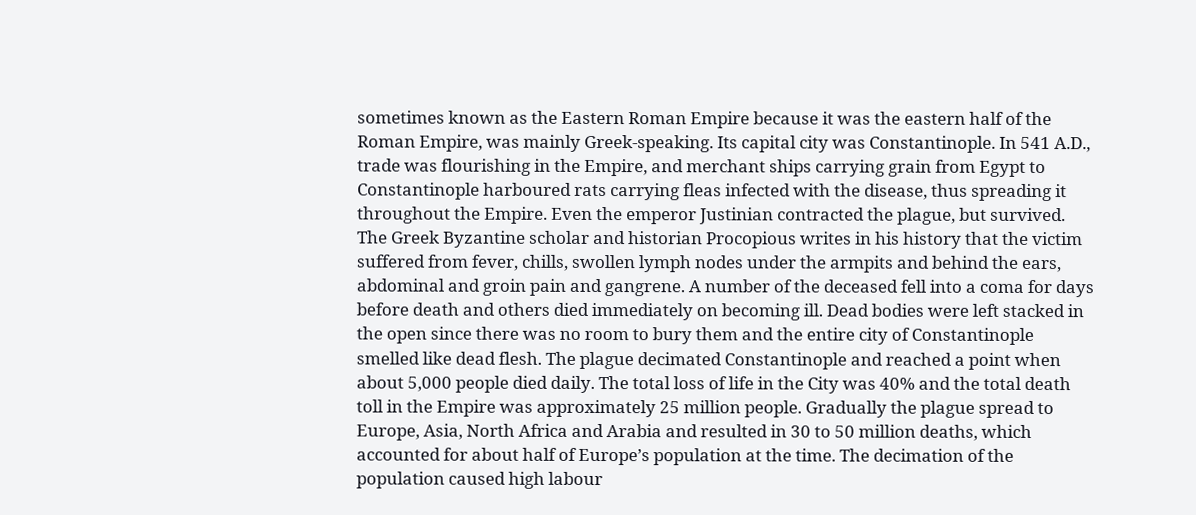sometimes known as the Eastern Roman Empire because it was the eastern half of the Roman Empire, was mainly Greek-speaking. Its capital city was Constantinople. In 541 A.D., trade was flourishing in the Empire, and merchant ships carrying grain from Egypt to Constantinople harboured rats carrying fleas infected with the disease, thus spreading it throughout the Empire. Even the emperor Justinian contracted the plague, but survived. The Greek Byzantine scholar and historian Procopious writes in his history that the victim suffered from fever, chills, swollen lymph nodes under the armpits and behind the ears, abdominal and groin pain and gangrene. A number of the deceased fell into a coma for days before death and others died immediately on becoming ill. Dead bodies were left stacked in the open since there was no room to bury them and the entire city of Constantinople smelled like dead flesh. The plague decimated Constantinople and reached a point when about 5,000 people died daily. The total loss of life in the City was 40% and the total death toll in the Empire was approximately 25 million people. Gradually the plague spread to Europe, Asia, North Africa and Arabia and resulted in 30 to 50 million deaths, which accounted for about half of Europe’s population at the time. The decimation of the population caused high labour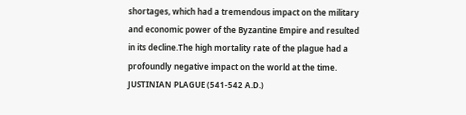shortages, which had a tremendous impact on the military and economic power of the Byzantine Empire and resulted in its decline.The high mortality rate of the plague had a profoundly negative impact on the world at the time.
JUSTINIAN PLAGUE (541-542 A.D.)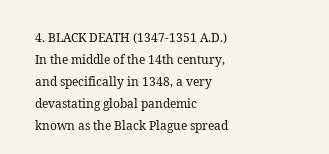4. BLACK DEATH (1347-1351 A.D.)
In the middle of the 14th century, and specifically in 1348, a very devastating global pandemic known as the Black Plague spread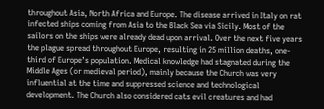throughout Asia, North Africa and Europe. The disease arrived in Italy on rat infected ships coming from Asia to the Black Sea via Sicily. Most of the sailors on the ships were already dead upon arrival. Over the next five years the plague spread throughout Europe, resulting in 25 million deaths, one-third of Europe’s population. Medical knowledge had stagnated during the Middle Ages (or medieval period), mainly because the Church was very influential at the time and suppressed science and technological development. The Church also considered cats evil creatures and had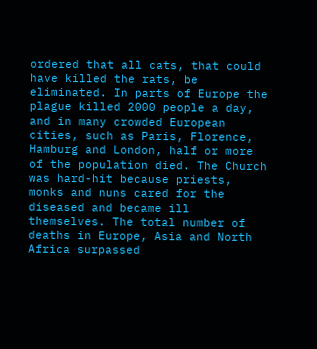ordered that all cats, that could have killed the rats, be eliminated. In parts of Europe the plague killed 2000 people a day, and in many crowded European cities, such as Paris, Florence, Hamburg and London, half or more of the population died. The Church was hard-hit because priests, monks and nuns cared for the diseased and became ill themselves. The total number of deaths in Europe, Asia and North Africa surpassed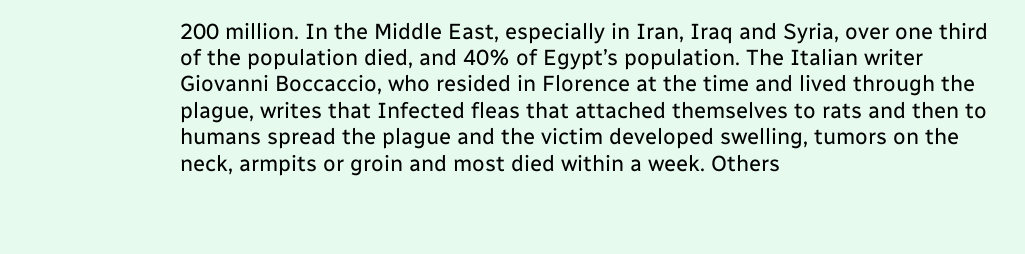200 million. In the Middle East, especially in Iran, Iraq and Syria, over one third of the population died, and 40% of Egypt’s population. The Italian writer Giovanni Boccaccio, who resided in Florence at the time and lived through the plague, writes that Infected fleas that attached themselves to rats and then to humans spread the plague and the victim developed swelling, tumors on the neck, armpits or groin and most died within a week. Others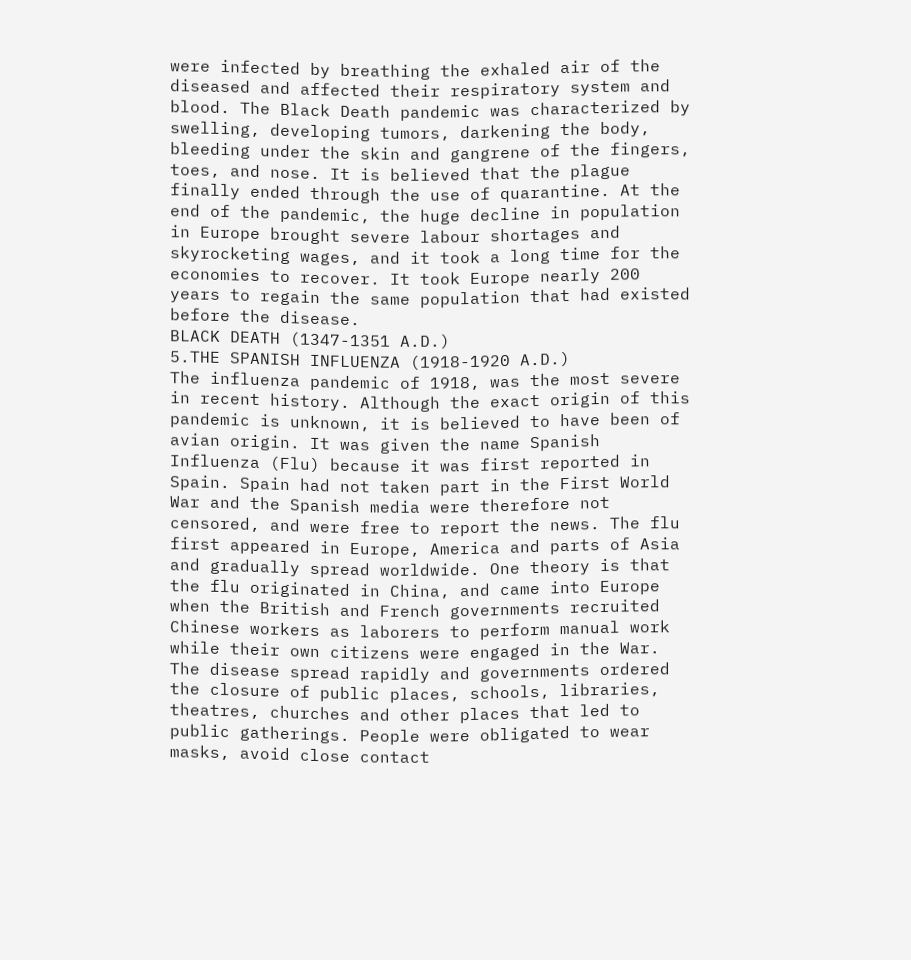were infected by breathing the exhaled air of the diseased and affected their respiratory system and blood. The Black Death pandemic was characterized by swelling, developing tumors, darkening the body, bleeding under the skin and gangrene of the fingers, toes, and nose. It is believed that the plague finally ended through the use of quarantine. At the end of the pandemic, the huge decline in population in Europe brought severe labour shortages and skyrocketing wages, and it took a long time for the economies to recover. It took Europe nearly 200 years to regain the same population that had existed before the disease.
BLACK DEATH (1347-1351 A.D.)
5.THE SPANISH INFLUENZA (1918-1920 A.D.)
The influenza pandemic of 1918, was the most severe in recent history. Although the exact origin of this pandemic is unknown, it is believed to have been of avian origin. It was given the name Spanish Influenza (Flu) because it was first reported in Spain. Spain had not taken part in the First World War and the Spanish media were therefore not censored, and were free to report the news. The flu first appeared in Europe, America and parts of Asia and gradually spread worldwide. One theory is that the flu originated in China, and came into Europe when the British and French governments recruited Chinese workers as laborers to perform manual work while their own citizens were engaged in the War. The disease spread rapidly and governments ordered the closure of public places, schools, libraries, theatres, churches and other places that led to public gatherings. People were obligated to wear masks, avoid close contact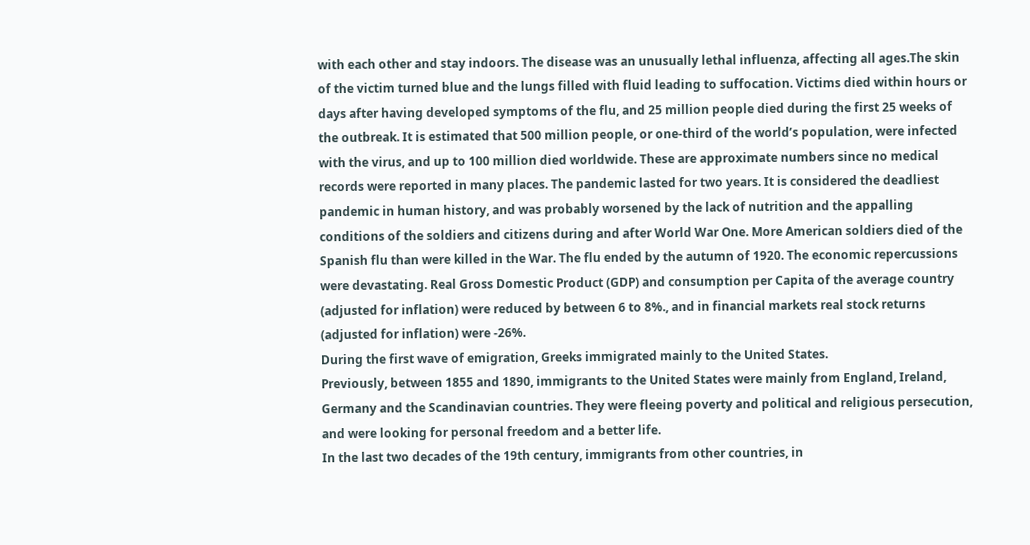with each other and stay indoors. The disease was an unusually lethal influenza, affecting all ages.The skin of the victim turned blue and the lungs filled with fluid leading to suffocation. Victims died within hours or days after having developed symptoms of the flu, and 25 million people died during the first 25 weeks of the outbreak. It is estimated that 500 million people, or one-third of the world’s population, were infected with the virus, and up to 100 million died worldwide. These are approximate numbers since no medical records were reported in many places. The pandemic lasted for two years. It is considered the deadliest pandemic in human history, and was probably worsened by the lack of nutrition and the appalling conditions of the soldiers and citizens during and after World War One. More American soldiers died of the Spanish flu than were killed in the War. The flu ended by the autumn of 1920. The economic repercussions were devastating. Real Gross Domestic Product (GDP) and consumption per Capita of the average country (adjusted for inflation) were reduced by between 6 to 8%., and in financial markets real stock returns (adjusted for inflation) were -26%.
During the first wave of emigration, Greeks immigrated mainly to the United States.
Previously, between 1855 and 1890, immigrants to the United States were mainly from England, Ireland, Germany and the Scandinavian countries. They were fleeing poverty and political and religious persecution, and were looking for personal freedom and a better life.
In the last two decades of the 19th century, immigrants from other countries, in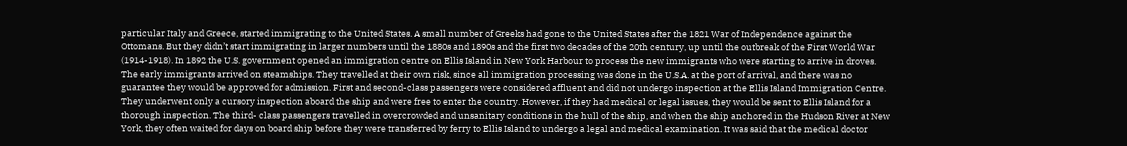particular Italy and Greece, started immigrating to the United States. A small number of Greeks had gone to the United States after the 1821 War of Independence against the Ottomans. But they didn’t start immigrating in larger numbers until the 1880s and 1890s and the first two decades of the 20th century, up until the outbreak of the First World War (1914-1918). In 1892 the U.S. government opened an immigration centre on Ellis Island in New York Harbour to process the new immigrants who were starting to arrive in droves.
The early immigrants arrived on steamships. They travelled at their own risk, since all immigration processing was done in the U.S.A. at the port of arrival, and there was no guarantee they would be approved for admission. First and second-class passengers were considered affluent and did not undergo inspection at the Ellis Island Immigration Centre. They underwent only a cursory inspection aboard the ship and were free to enter the country. However, if they had medical or legal issues, they would be sent to Ellis Island for a thorough inspection. The third- class passengers travelled in overcrowded and unsanitary conditions in the hull of the ship, and when the ship anchored in the Hudson River at New York, they often waited for days on board ship before they were transferred by ferry to Ellis Island to undergo a legal and medical examination. It was said that the medical doctor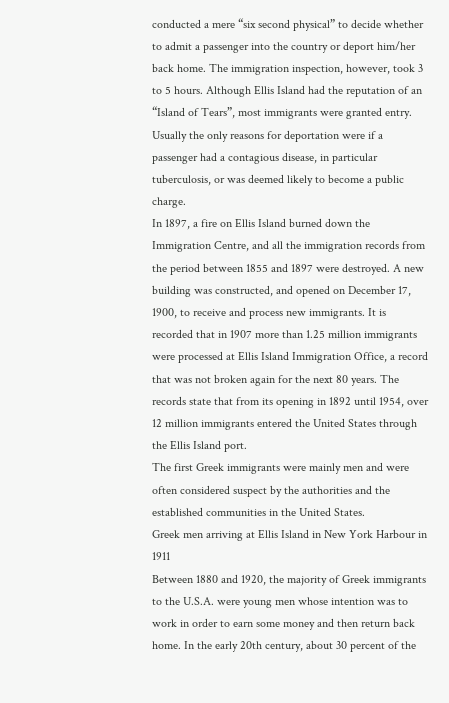conducted a mere “six second physical” to decide whether to admit a passenger into the country or deport him/her back home. The immigration inspection, however, took 3 to 5 hours. Although Ellis Island had the reputation of an “Island of Tears”, most immigrants were granted entry. Usually the only reasons for deportation were if a passenger had a contagious disease, in particular tuberculosis, or was deemed likely to become a public charge.
In 1897, a fire on Ellis Island burned down the Immigration Centre, and all the immigration records from the period between 1855 and 1897 were destroyed. A new building was constructed, and opened on December 17, 1900, to receive and process new immigrants. It is recorded that in 1907 more than 1.25 million immigrants were processed at Ellis Island Immigration Office, a record that was not broken again for the next 80 years. The records state that from its opening in 1892 until 1954, over 12 million immigrants entered the United States through the Ellis Island port.
The first Greek immigrants were mainly men and were often considered suspect by the authorities and the established communities in the United States.
Greek men arriving at Ellis Island in New York Harbour in 1911
Between 1880 and 1920, the majority of Greek immigrants to the U.S.A. were young men whose intention was to work in order to earn some money and then return back home. In the early 20th century, about 30 percent of the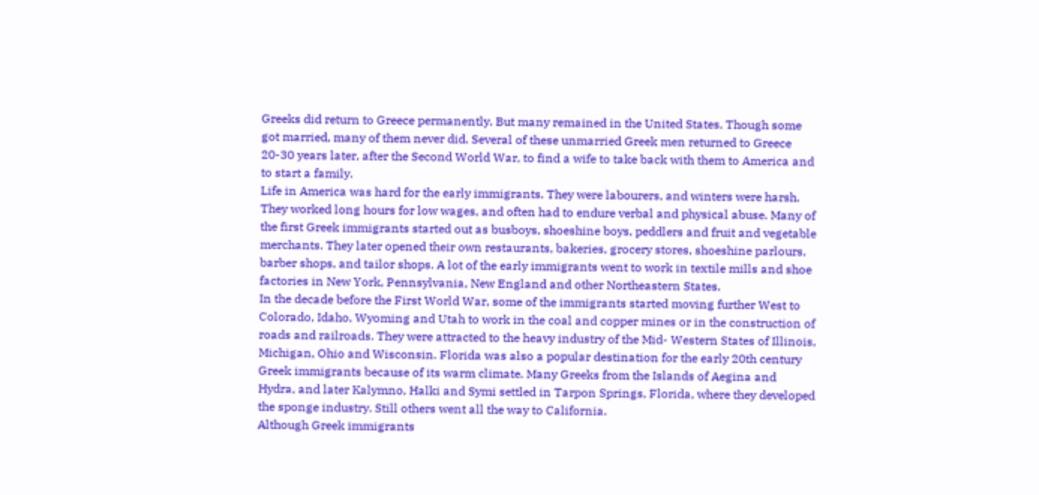Greeks did return to Greece permanently. But many remained in the United States. Though some got married, many of them never did. Several of these unmarried Greek men returned to Greece 20-30 years later, after the Second World War, to find a wife to take back with them to America and to start a family.
Life in America was hard for the early immigrants. They were labourers, and winters were harsh. They worked long hours for low wages, and often had to endure verbal and physical abuse. Many of the first Greek immigrants started out as busboys, shoeshine boys, peddlers and fruit and vegetable merchants. They later opened their own restaurants, bakeries, grocery stores, shoeshine parlours, barber shops, and tailor shops. A lot of the early immigrants went to work in textile mills and shoe factories in New York, Pennsylvania, New England and other Northeastern States.
In the decade before the First World War, some of the immigrants started moving further West to Colorado, Idaho, Wyoming and Utah to work in the coal and copper mines or in the construction of roads and railroads. They were attracted to the heavy industry of the Mid- Western States of Illinois, Michigan, Ohio and Wisconsin. Florida was also a popular destination for the early 20th century Greek immigrants because of its warm climate. Many Greeks from the Islands of Aegina and Hydra, and later Kalymno, Halki and Symi settled in Tarpon Springs, Florida, where they developed the sponge industry. Still others went all the way to California.
Although Greek immigrants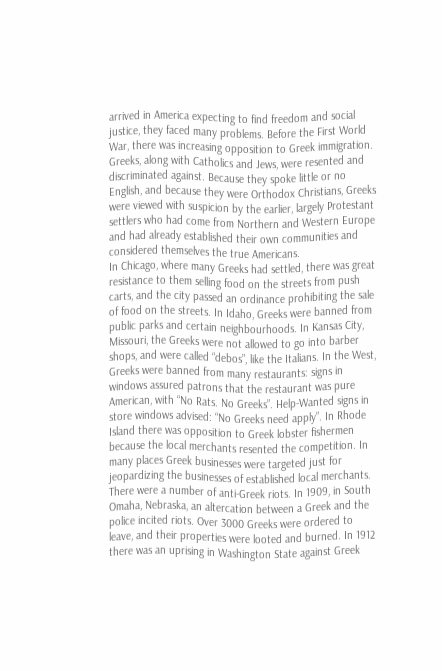arrived in America expecting to find freedom and social justice, they faced many problems. Before the First World War, there was increasing opposition to Greek immigration. Greeks, along with Catholics and Jews, were resented and discriminated against. Because they spoke little or no English, and because they were Orthodox Christians, Greeks were viewed with suspicion by the earlier, largely Protestant settlers who had come from Northern and Western Europe and had already established their own communities and considered themselves the true Americans.
In Chicago, where many Greeks had settled, there was great resistance to them selling food on the streets from push carts, and the city passed an ordinance prohibiting the sale of food on the streets. In Idaho, Greeks were banned from public parks and certain neighbourhoods. In Kansas City, Missouri, the Greeks were not allowed to go into barber shops, and were called “debos”, like the Italians. In the West, Greeks were banned from many restaurants: signs in windows assured patrons that the restaurant was pure American, with “No Rats. No Greeks”. Help-Wanted signs in store windows advised: “No Greeks need apply”. In Rhode Island there was opposition to Greek lobster fishermen because the local merchants resented the competition. In many places Greek businesses were targeted just for jeopardizing the businesses of established local merchants.
There were a number of anti-Greek riots. In 1909, in South Omaha, Nebraska, an altercation between a Greek and the police incited riots. Over 3000 Greeks were ordered to leave, and their properties were looted and burned. In 1912 there was an uprising in Washington State against Greek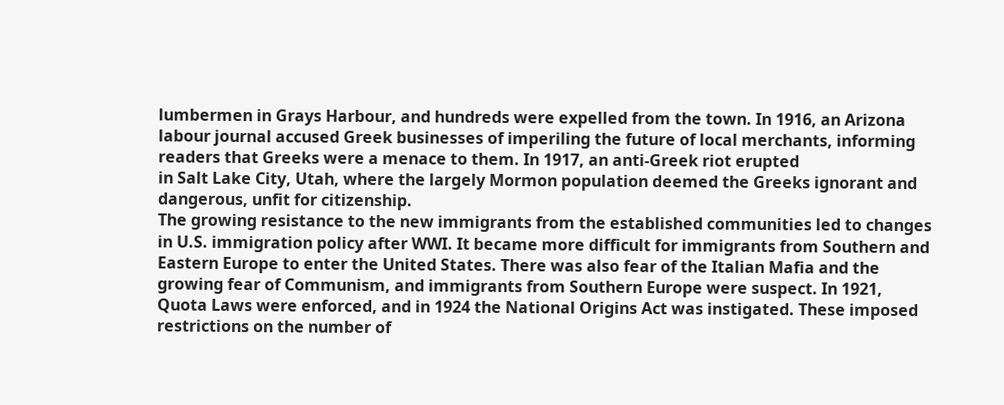lumbermen in Grays Harbour, and hundreds were expelled from the town. In 1916, an Arizona labour journal accused Greek businesses of imperiling the future of local merchants, informing readers that Greeks were a menace to them. In 1917, an anti-Greek riot erupted
in Salt Lake City, Utah, where the largely Mormon population deemed the Greeks ignorant and dangerous, unfit for citizenship.
The growing resistance to the new immigrants from the established communities led to changes in U.S. immigration policy after WWI. It became more difficult for immigrants from Southern and Eastern Europe to enter the United States. There was also fear of the Italian Mafia and the growing fear of Communism, and immigrants from Southern Europe were suspect. In 1921, Quota Laws were enforced, and in 1924 the National Origins Act was instigated. These imposed restrictions on the number of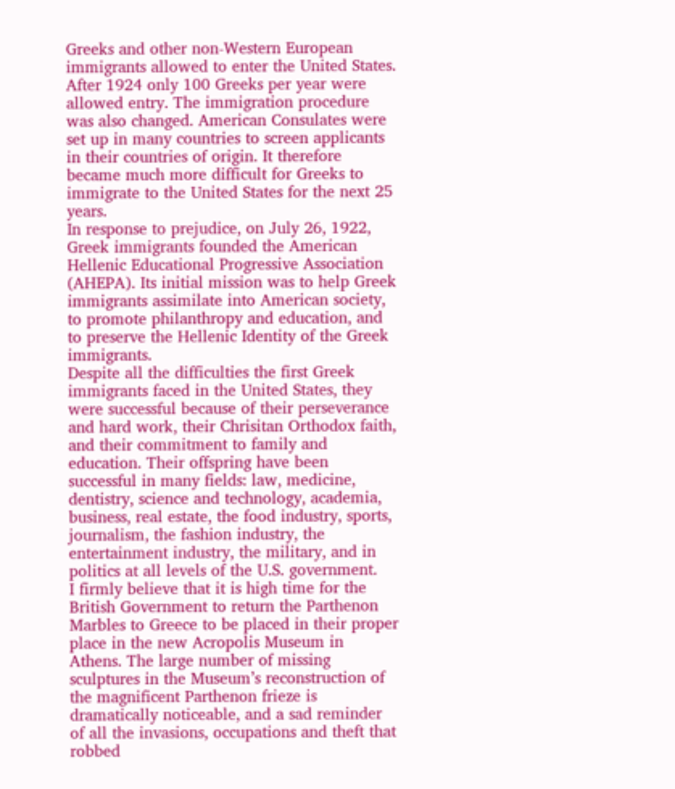Greeks and other non-Western European immigrants allowed to enter the United States. After 1924 only 100 Greeks per year were allowed entry. The immigration procedure was also changed. American Consulates were set up in many countries to screen applicants in their countries of origin. It therefore became much more difficult for Greeks to immigrate to the United States for the next 25 years.
In response to prejudice, on July 26, 1922, Greek immigrants founded the American Hellenic Educational Progressive Association (AHEPA). Its initial mission was to help Greek immigrants assimilate into American society, to promote philanthropy and education, and to preserve the Hellenic Identity of the Greek immigrants.
Despite all the difficulties the first Greek immigrants faced in the United States, they were successful because of their perseverance and hard work, their Chrisitan Orthodox faith, and their commitment to family and education. Their offspring have been successful in many fields: law, medicine, dentistry, science and technology, academia, business, real estate, the food industry, sports, journalism, the fashion industry, the entertainment industry, the military, and in politics at all levels of the U.S. government.
I firmly believe that it is high time for the British Government to return the Parthenon Marbles to Greece to be placed in their proper place in the new Acropolis Museum in Athens. The large number of missing sculptures in the Museum’s reconstruction of the magnificent Parthenon frieze is dramatically noticeable, and a sad reminder of all the invasions, occupations and theft that robbed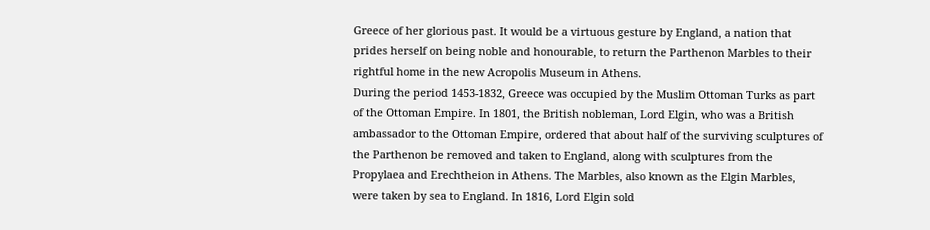Greece of her glorious past. It would be a virtuous gesture by England, a nation that prides herself on being noble and honourable, to return the Parthenon Marbles to their rightful home in the new Acropolis Museum in Athens.
During the period 1453-1832, Greece was occupied by the Muslim Ottoman Turks as part of the Ottoman Empire. In 1801, the British nobleman, Lord Elgin, who was a British ambassador to the Ottoman Empire, ordered that about half of the surviving sculptures of the Parthenon be removed and taken to England, along with sculptures from the Propylaea and Erechtheion in Athens. The Marbles, also known as the Elgin Marbles, were taken by sea to England. In 1816, Lord Elgin sold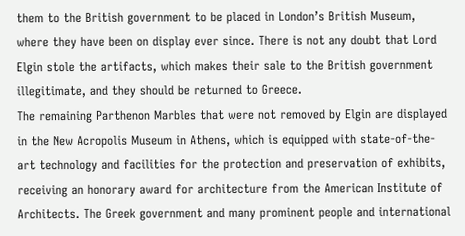them to the British government to be placed in London’s British Museum, where they have been on display ever since. There is not any doubt that Lord Elgin stole the artifacts, which makes their sale to the British government illegitimate, and they should be returned to Greece.
The remaining Parthenon Marbles that were not removed by Elgin are displayed in the New Acropolis Museum in Athens, which is equipped with state-of-the-art technology and facilities for the protection and preservation of exhibits, receiving an honorary award for architecture from the American Institute of Architects. The Greek government and many prominent people and international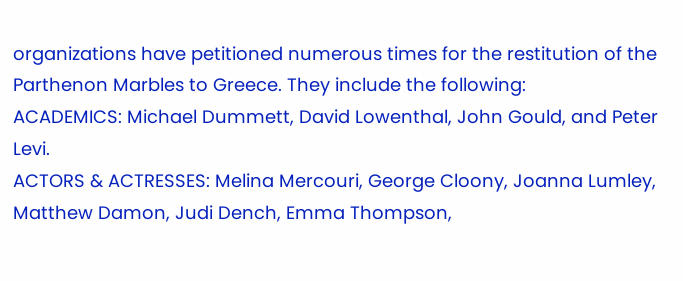organizations have petitioned numerous times for the restitution of the Parthenon Marbles to Greece. They include the following:
ACADEMICS: Michael Dummett, David Lowenthal, John Gould, and Peter Levi.
ACTORS & ACTRESSES: Melina Mercouri, George Cloony, Joanna Lumley, Matthew Damon, Judi Dench, Emma Thompson,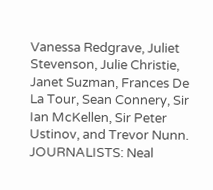Vanessa Redgrave, Juliet Stevenson, Julie Christie, Janet Suzman, Frances De La Tour, Sean Connery, Sir Ian McKellen, Sir Peter Ustinov, and Trevor Nunn.
JOURNALISTS: Neal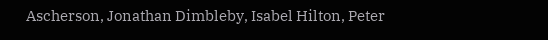Ascherson, Jonathan Dimbleby, Isabel Hilton, Peter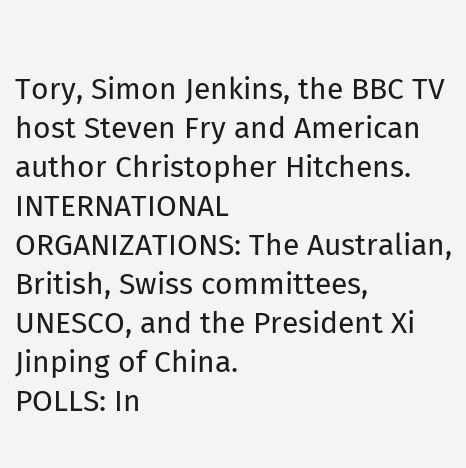Tory, Simon Jenkins, the BBC TV host Steven Fry and American author Christopher Hitchens.
INTERNATIONAL ORGANIZATIONS: The Australian, British, Swiss committees, UNESCO, and the President Xi Jinping of China.
POLLS: In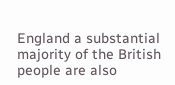England a substantial majority of the British people are also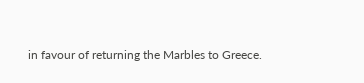in favour of returning the Marbles to Greece.